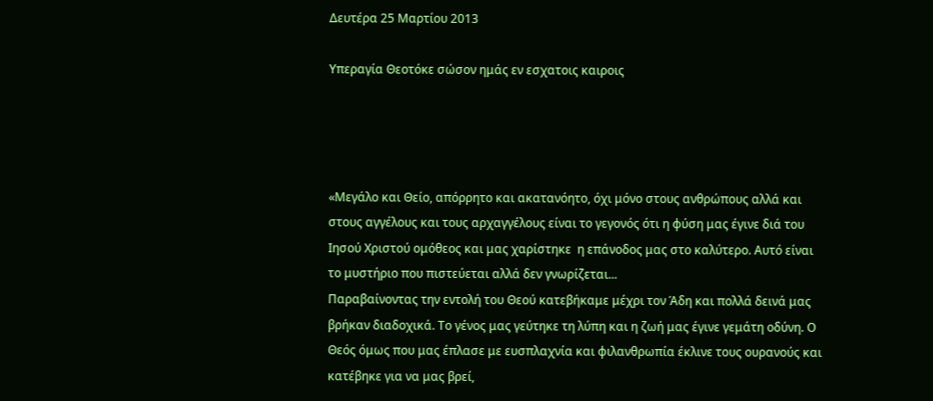Δευτέρα 25 Μαρτίου 2013

Υπεραγία Θεοτόκε σώσον ημάς εν εσχατοις καιροις




«Μεγάλο και Θείο, απόρρητο και ακατανόητο, όχι μόνο στους ανθρώπους αλλά και στους αγγέλους και τους αρχαγγέλους είναι το γεγονός ότι η φύση μας έγινε διά του Ιησού Χριστού ομόθεος και μας χαρίστηκε  η επάνοδος μας στο καλύτερο. Αυτό είναι το μυστήριο που πιστεύεται αλλά δεν γνωρίζεται...
Παραβαίνοντας την εντολή του Θεού κατεβήκαμε μέχρι τον Άδη και πολλά δεινά μας βρήκαν διαδοχικά. Το γένος μας γεύτηκε τη λύπη και η ζωή μας έγινε γεμάτη οδύνη. Ο Θεός όμως που μας έπλασε με ευσπλαχνία και φιλανθρωπία έκλινε τους ουρανούς και κατέβηκε για να μας βρεί,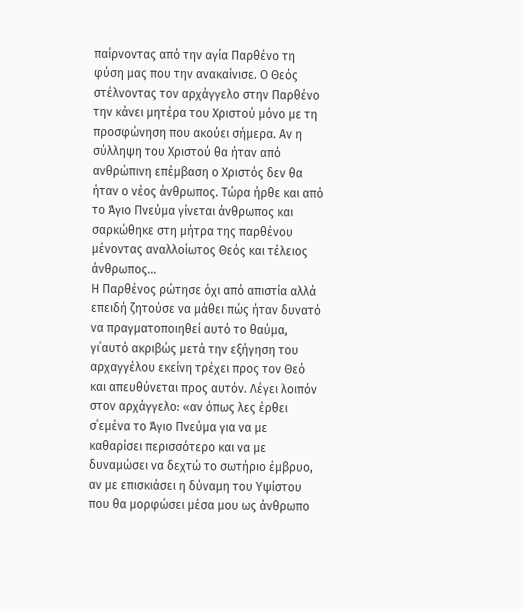παίρνοντας από την αγία Παρθένο τη φύση μας που την ανακαίνισε. Ο Θεός στέλνοντας τον αρχάγγελο στην Παρθένο την κάνει μητέρα του Χριστού μόνο με τη προσφώνηση που ακούει σήμερα. Αν η σύλληψη του Χριστού θα ήταν από ανθρώπινη επέμβαση ο Χριστός δεν θα ήταν ο νέος άνθρωπος. Τώρα ήρθε και από το Άγιο Πνεύμα γίνεται άνθρωπος και σαρκώθηκε στη μήτρα της παρθένου μένοντας αναλλοίωτος Θεός και τέλειος άνθρωπος...
Η Παρθένος ρώτησε όχι από απιστία αλλά επειδή ζητούσε να μάθει πώς ήταν δυνατό να πραγματοποιηθεί αυτό το θαύμα, γι΄αυτό ακριβώς μετά την εξήγηση του αρχαγγέλου εκείνη τρέχει προς τον Θεό και απευθύνεται προς αυτόν. Λέγει λοιπόν στον αρχάγγελο: «αν όπως λες έρθει σ΄εμένα το Άγιο Πνεύμα για να με καθαρίσει περισσότερο και να με δυναμώσει να δεχτώ το σωτήριο έμβρυο, αν με επισκιάσει η δύναμη του Υψίστου που θα μορφώσει μέσα μου ως άνθρωπο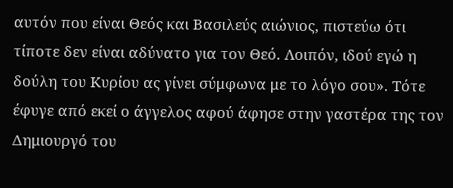αυτόν που είναι Θεός και Βασιλεύς αιώνιος, πιστεύω ότι τίποτε δεν είναι αδύνατο για τον Θεό. Λοιπόν, ιδού εγώ η δούλη του Κυρίου ας γίνει σύμφωνα με το λόγο σου». Τότε έφυγε από εκεί ο άγγελος αφού άφησε στην γαστέρα της τον Δημιουργό του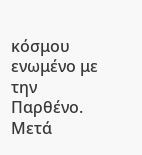κόσμου ενωμένο με την Παρθένο.
Μετά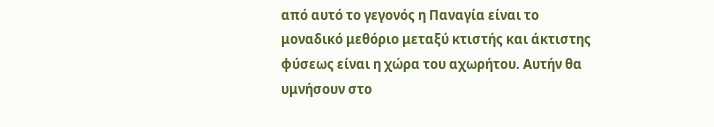από αυτό το γεγονός η Παναγία είναι το μοναδικό μεθόριο μεταξύ κτιστής και άκτιστης φύσεως είναι η χώρα του αχωρήτου. Αυτήν θα υμνήσουν στο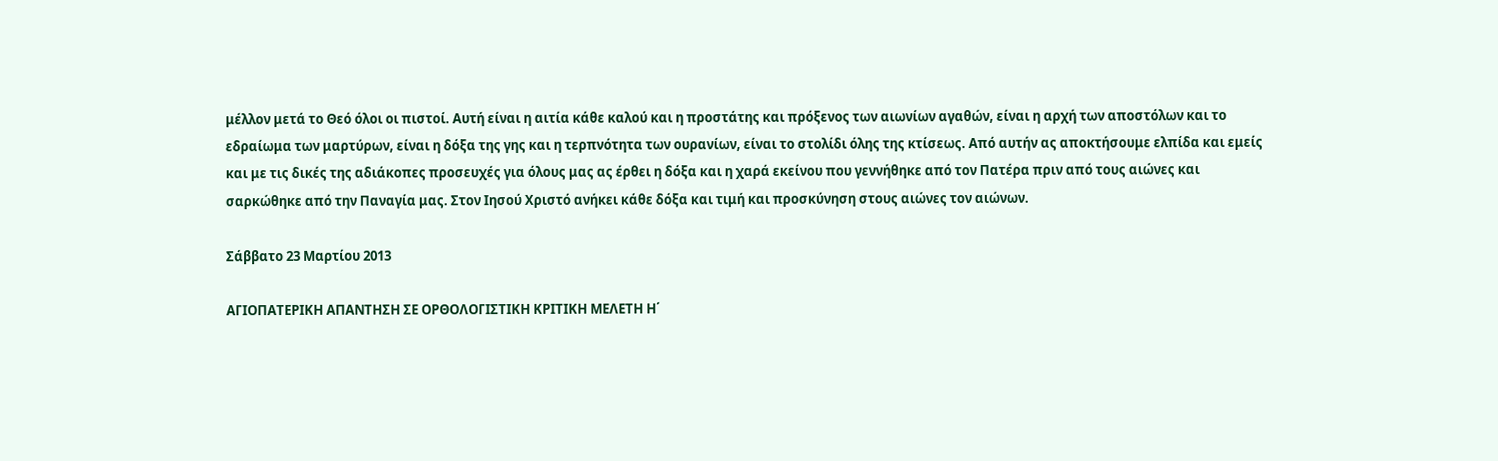μέλλον μετά το Θεό όλοι οι πιστοί. Αυτή είναι η αιτία κάθε καλού και η προστάτης και πρόξενος των αιωνίων αγαθών, είναι η αρχή των αποστόλων και το εδραίωμα των μαρτύρων, είναι η δόξα της γης και η τερπνότητα των ουρανίων, είναι το στολίδι όλης της κτίσεως. Από αυτήν ας αποκτήσουμε ελπίδα και εμείς και με τις δικές της αδιάκοπες προσευχές για όλους μας ας έρθει η δόξα και η χαρά εκείνου που γεννήθηκε από τον Πατέρα πριν από τους αιώνες και σαρκώθηκε από την Παναγία μας. Στον Ιησού Χριστό ανήκει κάθε δόξα και τιμή και προσκύνηση στους αιώνες τον αιώνων.

Σάββατο 23 Μαρτίου 2013

ΑΓΙΟΠΑΤΕΡΙΚΗ ΑΠΑΝΤΗΣΗ ΣΕ ΟΡΘΟΛΟΓΙΣΤΙΚΗ ΚΡΙΤΙΚΗ ΜΕΛΕΤΗ Η΄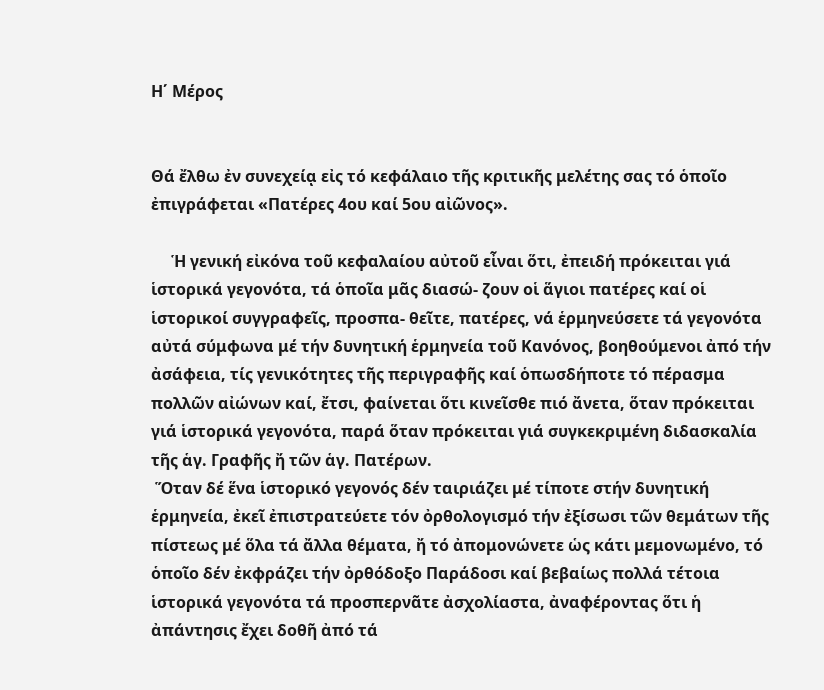Η΄ Μέρος


Θά ἔλθω ἐν συνεχείᾳ εἰς τό κεφάλαιο τῆς κριτικῆς μελέτης σας τό ὁποῖο ἐπιγράφεται «Πατέρες 4ου καί 5ου αἰῶνος».

     Ἡ γενική εἰκόνα τοῦ κεφαλαίου αὐτοῦ εἶναι ὅτι, ἐπειδή πρόκειται γιά ἱστορικά γεγονότα, τά ὁποῖα μᾶς διασώ- ζουν οἱ ἅγιοι πατέρες καί οἱ ἱστορικοί συγγραφεῖς, προσπα- θεῖτε, πατέρες, νά ἑρμηνεύσετε τά γεγονότα αὐτά σύμφωνα μέ τήν δυνητική ἑρμηνεία τοῦ Κανόνος, βοηθούμενοι ἀπό τήν ἀσάφεια, τίς γενικότητες τῆς περιγραφῆς καί ὁπωσδήποτε τό πέρασμα πολλῶν αἰώνων καί, ἔτσι, φαίνεται ὅτι κινεῖσθε πιό ἄνετα, ὅταν πρόκειται γιά ἱστορικά γεγονότα, παρά ὅταν πρόκειται γιά συγκεκριμένη διδασκαλία τῆς ἁγ. Γραφῆς ἤ τῶν ἁγ. Πατέρων.
 Ὅταν δέ ἕνα ἱστορικό γεγονός δέν ταιριάζει μέ τίποτε στήν δυνητική ἑρμηνεία, ἐκεῖ ἐπιστρατεύετε τόν ὀρθολογισμό τήν ἐξίσωσι τῶν θεμάτων τῆς πίστεως μέ ὅλα τά ἄλλα θέματα, ἤ τό ἀπομονώνετε ὡς κάτι μεμονωμένο, τό ὁποῖο δέν ἐκφράζει τήν ὀρθόδοξο Παράδοσι καί βεβαίως πολλά τέτοια ἱστορικά γεγονότα τά προσπερνᾶτε ἀσχολίαστα, ἀναφέροντας ὅτι ἡ ἀπάντησις ἔχει δοθῆ ἀπό τά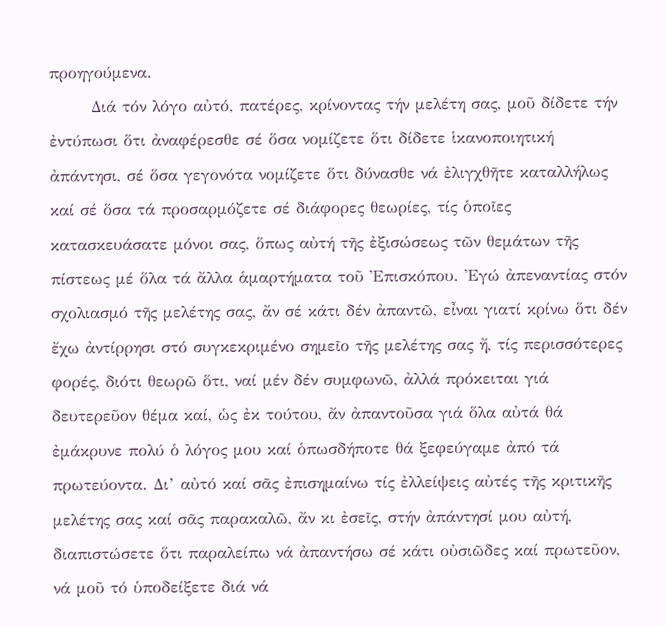προηγούμενα.
       Διά τόν λόγο αὐτό, πατέρες, κρίνοντας τήν μελέτη σας, μοῦ δίδετε τήν ἐντύπωσι ὅτι ἀναφέρεσθε σέ ὅσα νομίζετε ὅτι δίδετε ἱκανοποιητική ἀπάντησι, σέ ὅσα γεγονότα νομίζετε ὅτι δύνασθε νά ἐλιγχθῆτε καταλλήλως καί σέ ὅσα τά προσαρμόζετε σέ διάφορες θεωρίες, τίς ὁποῖες κατασκευάσατε μόνοι σας, ὅπως αὐτή τῆς ἐξισώσεως τῶν θεμάτων τῆς πίστεως μέ ὅλα τά ἄλλα ἁμαρτήματα τοῦ Ἐπισκόπου. Ἐγώ ἀπεναντίας στόν σχολιασμό τῆς μελέτης σας, ἄν σέ κάτι δέν ἀπαντῶ, εἶναι γιατί κρίνω ὅτι δέν ἔχω ἀντίρρησι στό συγκεκριμένο σημεῖο τῆς μελέτης σας ἤ, τίς περισσότερες φορές, διότι θεωρῶ ὅτι, ναί μέν δέν συμφωνῶ, ἀλλά πρόκειται γιά δευτερεῦον θέμα καί, ὡς ἐκ τούτου, ἄν ἀπαντοῦσα γιά ὅλα αὐτά θά ἐμάκρυνε πολύ ὁ λόγος μου καί ὁπωσδήποτε θά ξεφεύγαμε ἀπό τά πρωτεύοντα. Δι’ αὐτό καί σᾶς ἐπισημαίνω τίς ἐλλείψεις αὐτές τῆς κριτικῆς μελέτης σας καί σᾶς παρακαλῶ, ἄν κι ἐσεῖς, στήν ἀπάντησί μου αὐτή, διαπιστώσετε ὅτι παραλείπω νά ἀπαντήσω σέ κάτι οὐσιῶδες καί πρωτεῦον, νά μοῦ τό ὑποδείξετε διά νά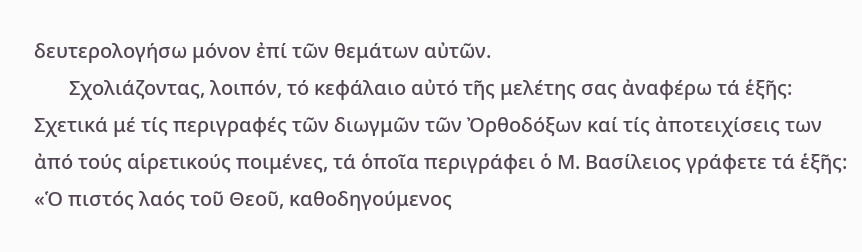δευτερολογήσω μόνον ἐπί τῶν θεμάτων αὐτῶν.
       Σχολιάζοντας, λοιπόν, τό κεφάλαιο αὐτό τῆς μελέτης σας ἀναφέρω τά ἑξῆς: Σχετικά μέ τίς περιγραφές τῶν διωγμῶν τῶν Ὀρθοδόξων καί τίς ἀποτειχίσεις των ἀπό τούς αἱρετικούς ποιμένες, τά ὁποῖα περιγράφει ὁ Μ. Βασίλειος γράφετε τά ἑξῆς: «Ὁ πιστός λαός τοῦ Θεοῦ, καθοδηγούμενος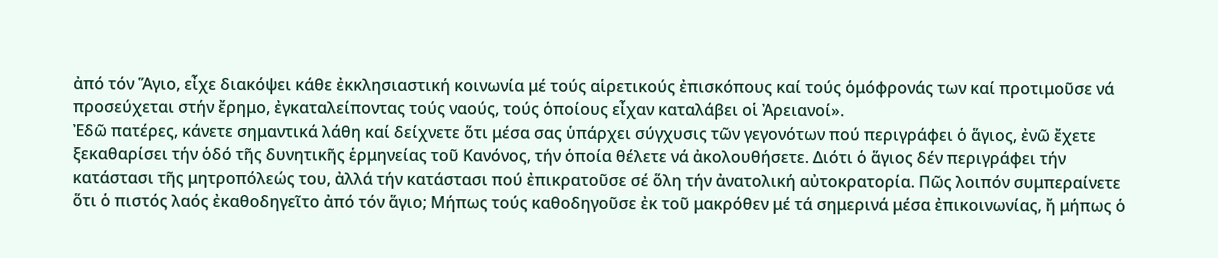ἀπό τόν Ἅγιο, εἶχε διακόψει κάθε ἐκκλησιαστική κοινωνία μέ τούς αἱρετικούς ἐπισκόπους καί τούς ὁμόφρονάς των καί προτιμοῦσε νά προσεύχεται στήν ἔρημο, ἐγκαταλείποντας τούς ναούς, τούς ὁποίους εἶχαν καταλάβει οἱ Ἀρειανοί».
Ἐδῶ πατέρες, κάνετε σημαντικά λάθη καί δείχνετε ὅτι μέσα σας ὑπάρχει σύγχυσις τῶν γεγονότων πού περιγράφει ὁ ἅγιος, ἐνῶ ἔχετε ξεκαθαρίσει τήν ὁδό τῆς δυνητικῆς ἑρμηνείας τοῦ Κανόνος, τήν ὁποία θέλετε νά ἀκολουθήσετε. Διότι ὁ ἅγιος δέν περιγράφει τήν κατάστασι τῆς μητροπόλεώς του, ἀλλά τήν κατάστασι πού ἐπικρατοῦσε σέ ὅλη τήν ἀνατολική αὐτοκρατορία. Πῶς λοιπόν συμπεραίνετε ὅτι ὁ πιστός λαός ἐκαθοδηγεῖτο ἀπό τόν ἅγιο; Μήπως τούς καθοδηγοῦσε ἐκ τοῦ μακρόθεν μέ τά σημερινά μέσα ἐπικοινωνίας, ἤ μήπως ὁ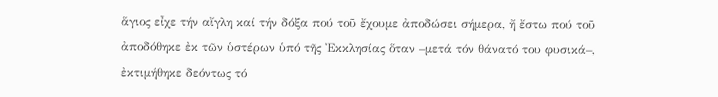ἅγιος εἶχε τήν αἴγλη καί τήν δόξα πού τοῦ ἔχουμε ἀποδώσει σήμερα, ἤ ἔστω πού τοῦ ἀποδόθηκε ἐκ τῶν ὑστέρων ὑπό τῆς Ἐκκλησίας ὅταν –μετά τόν θάνατό του φυσικά–, ἐκτιμήθηκε δεόντως τό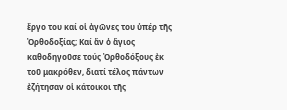ἔργο του καί οἱ ἀγῶνες του ὑπέρ τῆς Ὀρθοδοξίας; Καί ἄν ὁ ἅγιος καθοδηγοῦσε τούς Ὀρθοδόξους ἐκ τοῦ μακρόθεν, διατί τέλος πάντων ἐζήτησαν οἱ κάτοικοι τῆς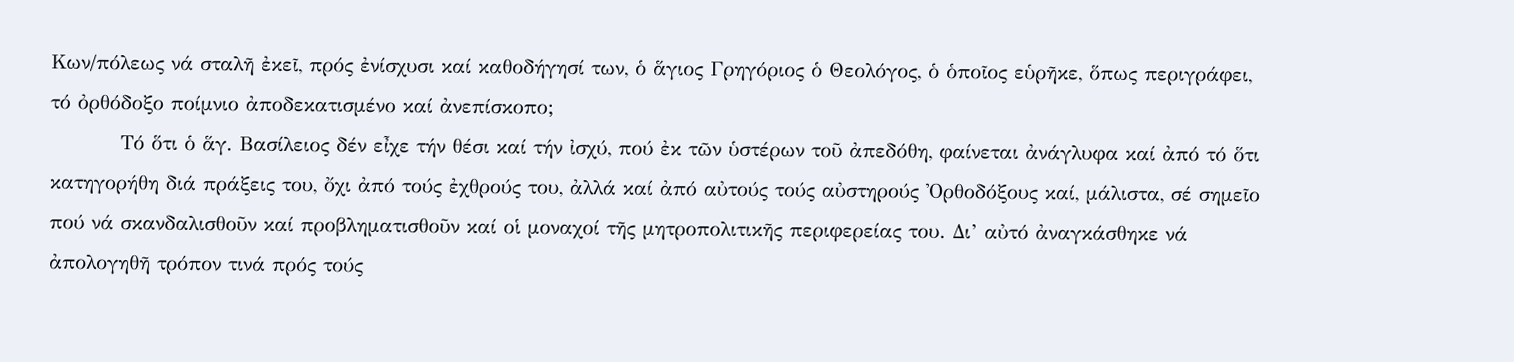Κων/πόλεως νά σταλῆ ἐκεῖ, πρός ἐνίσχυσι καί καθοδήγησί των, ὁ ἅγιος Γρηγόριος ὁ Θεολόγος, ὁ ὁποῖος εὑρῆκε, ὅπως περιγράφει, τό ὀρθόδοξο ποίμνιο ἀποδεκατισμένο καί ἀνεπίσκοπο;
          Τό ὅτι ὁ ἅγ. Βασίλειος δέν εἶχε τήν θέσι καί τήν ἰσχύ, πού ἐκ τῶν ὑστέρων τοῦ ἀπεδόθη, φαίνεται ἀνάγλυφα καί ἀπό τό ὅτι κατηγορήθη διά πράξεις του, ὄχι ἀπό τούς ἐχθρούς του, ἀλλά καί ἀπό αὐτούς τούς αὐστηρούς Ὀρθοδόξους καί, μάλιστα, σέ σημεῖο πού νά σκανδαλισθοῦν καί προβληματισθοῦν καί οἱ μοναχοί τῆς μητροπολιτικῆς περιφερείας του. Δι’ αὐτό ἀναγκάσθηκε νά ἀπολογηθῆ τρόπον τινά πρός τούς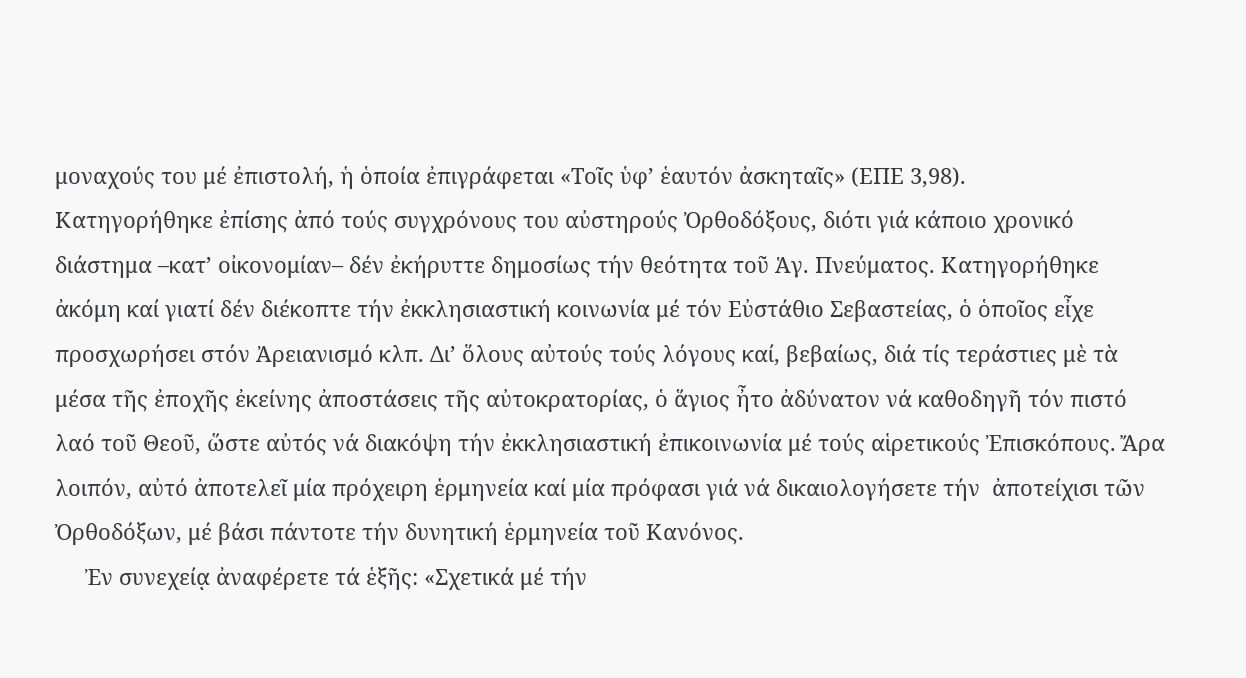μοναχούς του μέ ἐπιστολή, ἡ ὁποία ἐπιγράφεται «Τοῖς ὑφ’ ἑαυτόν ἀσκηταῖς» (ΕΠΕ 3,98).
Κατηγορήθηκε ἐπίσης ἀπό τούς συγχρόνους του αὐστηρούς Ὀρθοδόξους, διότι γιά κάποιο χρονικό διάστημα –κατ’ οἰκονομίαν– δέν ἐκήρυττε δημοσίως τήν θεότητα τοῦ Ἁγ. Πνεύματος. Κατηγορήθηκε ἀκόμη καί γιατί δέν διέκοπτε τήν ἐκκλησιαστική κοινωνία μέ τόν Εὐστάθιο Σεβαστείας, ὁ ὁποῖος εἶχε προσχωρήσει στόν Ἀρειανισμό κλπ. Δι’ ὅλους αὐτούς τούς λόγους καί, βεβαίως, διά τίς τεράστιες μὲ τὰ μέσα τῆς ἐποχῆς ἐκείνης ἀποστάσεις τῆς αὐτοκρατορίας, ὁ ἅγιος ἦτο ἀδύνατον νά καθοδηγῆ τόν πιστό λαό τοῦ Θεοῦ, ὥστε αὐτός νά διακόψη τήν ἐκκλησιαστική ἐπικοινωνία μέ τούς αἱρετικούς Ἐπισκόπους. Ἄρα λοιπόν, αὐτό ἀποτελεῖ μία πρόχειρη ἑρμηνεία καί μία πρόφασι γιά νά δικαιολογήσετε τήν  ἀποτείχισι τῶν Ὀρθοδόξων, μέ βάσι πάντοτε τήν δυνητική ἑρμηνεία τοῦ Κανόνος.
     Ἐν συνεχείᾳ ἀναφέρετε τά ἑξῆς: «Σχετικά μέ τήν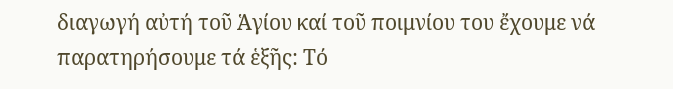διαγωγή αὐτή τοῦ Ἁγίου καί τοῦ ποιμνίου του ἔχουμε νά παρατηρήσουμε τά ἑξῆς: Τό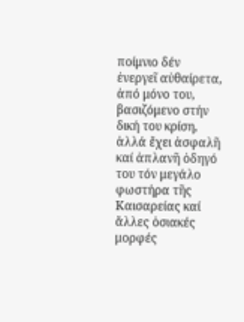ποίμνιο δέν ἐνεργεῖ αὐθαίρετα, ἀπό μόνο του, βασιζόμενο στήν δική του κρίση, ἀλλά ἔχει ἀσφαλῆ καί ἀπλανῆ ὁδηγό του τόν μεγάλο φωστήρα τῆς Καισαρείας καί ἄλλες ὁσιακές μορφές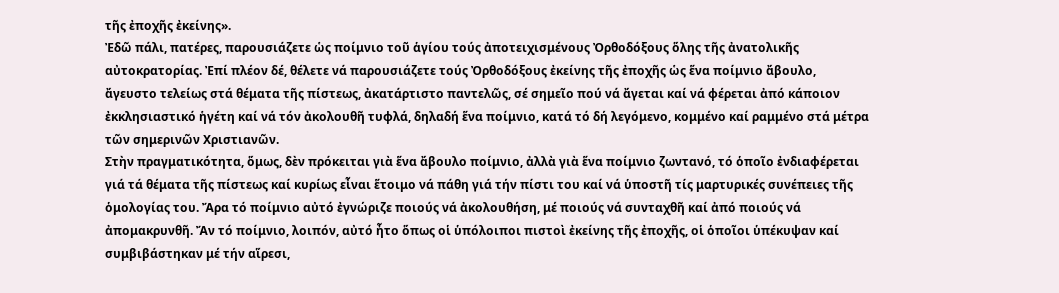τῆς ἐποχῆς ἐκείνης».
Ἐδῶ πάλι, πατέρες, παρουσιάζετε ὡς ποίμνιο τοῦ ἁγίου τούς ἀποτειχισμένους Ὀρθοδόξους ὅλης τῆς ἀνατολικῆς αὐτοκρατορίας. Ἐπί πλέον δέ, θέλετε νά παρουσιάζετε τούς Ὀρθοδόξους ἐκείνης τῆς ἐποχῆς ὡς ἕνα ποίμνιο ἄβουλο, ἄγευστο τελείως στά θέματα τῆς πίστεως, ἀκατάρτιστο παντελῶς, σέ σημεῖο πού νά ἄγεται καί νά φέρεται ἀπό κάποιον ἐκκλησιαστικό ἡγέτη καί νά τόν ἀκολουθῆ τυφλά, δηλαδή ἕνα ποίμνιο, κατά τό δή λεγόμενο, κομμένο καί ραμμένο στά μέτρα τῶν σημερινῶν Χριστιανῶν.
Στὴν πραγματικότητα, ὅμως, δὲν πρόκειται γιὰ ἕνα ἄβουλο ποίμνιο, ἀλλὰ γιὰ ἕνα ποίμνιο ζωντανό, τό ὁποῖο ἐνδιαφέρεται γιά τά θέματα τῆς πίστεως καί κυρίως εἶναι ἕτοιμο νά πάθη γιά τήν πίστι του καί νά ὑποστῆ τίς μαρτυρικές συνέπειες τῆς ὁμολογίας του. Ἄρα τό ποίμνιο αὐτό ἐγνώριζε ποιούς νά ἀκολουθήση, μέ ποιούς νά συνταχθῆ καί ἀπό ποιούς νά ἀπομακρυνθῆ. Ἄν τό ποίμνιο, λοιπόν, αὐτό ἦτο ὅπως οἱ ὑπόλοιποι πιστοὶ ἐκείνης τῆς ἐποχῆς, οἱ ὁποῖοι ὑπέκυψαν καί συμβιβάστηκαν μέ τήν αἵρεσι,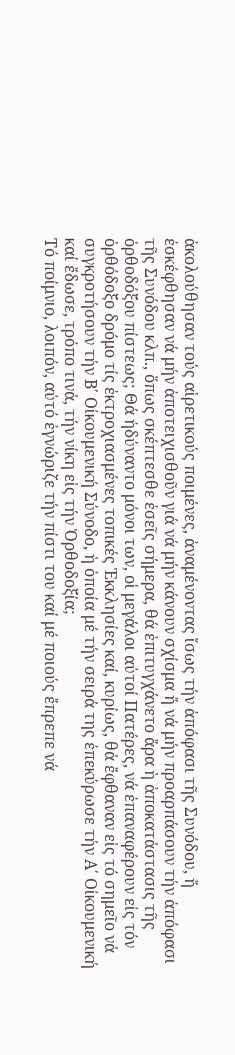ἀκολούθησαν τούς αἱρετικούς ποιμένες, ἀναμένοντας ἴσως τήν ἀπόφασι τῆς Συνόδου, ἤ ἐσκέφθησαν νά μήν ἀποτειχισθοῦν γιά νά μήν κάνουν σχίσμα ἤ νά μήν προαρπάσουν τήν ἀπόφασι τῆς Συνόδου κλπ., ὅπως σκέπτεσθε ἐσεῖς σήμερα, θά ἐπιτυγχάνετο ἄρα ἡ ἀποκατάστασις τῆς ὀρθοδόξου πίστεως; Θά ἠδύναντο μόνοι των, οἱ μεγάλοι αὐτοί Πατέρες, νά ἐπαναφέρουν εἰς τόν ὀρθόδοξο δρόμο τίς ἐκτροχιασμένες τοπικές Ἐκκλησίες καί, κυρίως, θά ἔφθαναν εἰς τό σημεῖο νά συγκροτήσουν τήν Β΄ Οἰκουμενική Σύνοδο, ἡ ὁποία μέ τήν σειρά της ἐπεκύρωσε τήν Α΄ Οἰκουμενική καί ἔδωσε, τρόπο τινά, τήν νίκη εἰς τήν Ὀρθοδοξία;
Τό ποίμνιο, λοιπόν, αὐτό ἐγνώριζε τήν πίστι του καί μέ ποιούς ἔπρεπε νά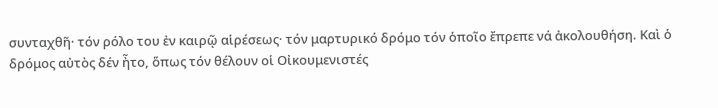συνταχθῆ· τόν ρόλο του ἐν καιρῷ αἱρέσεως· τόν μαρτυρικό δρόμο τόν ὁποῖο ἔπρεπε νά ἀκολουθήση. Καὶ ὁ δρόμος αὐτὸς δέν ἦτο, ὅπως τόν θέλουν οἱ Οἰκουμενιστές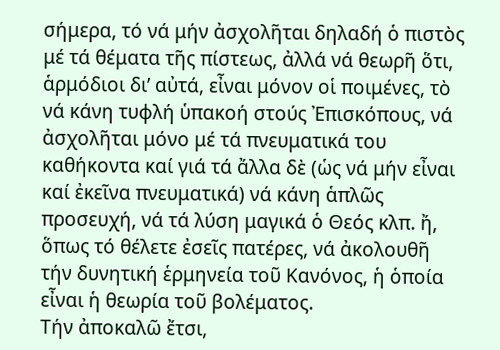σήμερα, τό νά μήν ἀσχολῆται δηλαδή ὁ πιστὸς μέ τά θέματα τῆς πίστεως, ἀλλά νά θεωρῆ ὅτι, ἁρμόδιοι δι’ αὐτά, εἶναι μόνον οἱ ποιμένες, τὸ νά κάνη τυφλή ὑπακοή στούς Ἐπισκόπους, νά ἀσχολῆται μόνο μέ τά πνευματικά του καθήκοντα καί γιά τά ἄλλα δὲ (ὡς νά μήν εἶναι καί ἐκεῖνα πνευματικά) νά κάνη ἁπλῶς προσευχή, νά τά λύση μαγικά ὁ Θεός κλπ. ἤ, ὅπως τό θέλετε ἐσεῖς πατέρες, νά ἀκολουθῆ τήν δυνητική ἑρμηνεία τοῦ Κανόνος, ἡ ὁποία εἶναι ἡ θεωρία τοῦ βολέματος.
Τήν ἀποκαλῶ ἔτσι,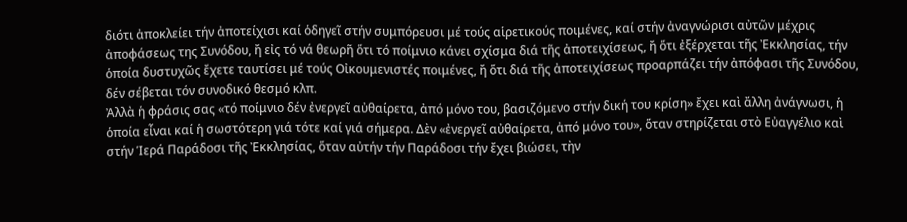διότι ἀποκλείει τήν ἀποτείχισι καί ὁδηγεῖ στήν συμπόρευσι μέ τούς αἱρετικούς ποιμένες, καί στήν ἀναγνώρισι αὐτῶν μέχρις ἀποφάσεως της Συνόδου, ἤ εἰς τό νά θεωρῆ ὅτι τό ποίμνιο κάνει σχίσμα διά τῆς ἀποτειχίσεως, ἤ ὅτι ἐξέρχεται τῆς Ἐκκλησίας, τήν ὁποία δυστυχῶς ἔχετε ταυτίσει μέ τούς Οἰκουμενιστές ποιμένες, ἤ ὅτι διά τῆς ἀποτειχίσεως προαρπάζει τήν ἀπόφασι τῆς Συνόδου, δέν σέβεται τόν συνοδικό θεσμό κλπ.
Ἀλλὰ ἡ φράσις σας «τό ποίμνιο δέν ἐνεργεῖ αὐθαίρετα, ἀπό μόνο του, βασιζόμενο στήν δική του κρίση» ἔχει καὶ ἄλλη ἀνάγνωσι, ἡ ὁποία εἶναι καί ἡ σωστότερη γιά τότε καί γιά σήμερα. Δὲν «ἐνεργεῖ αὐθαίρετα, ἀπό μόνο του», ὅταν στηρίζεται στὸ Εὐαγγέλιο καὶ στήν Ἱερά Παράδοσι τῆς Ἐκκλησίας, ὅταν αὐτήν τήν Παράδοσι τήν ἔχει βιώσει, τὴν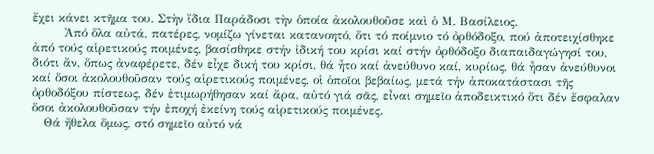ἔχει κάνει κτῆμα του. Στὴν ἴδια Παράδοσι τὴν ὁποία ἀκολουθοῦσε καὶ ὁ Μ. Βασίλειος.
        Ἀπό ὅλα αὐτά, πατέρες, νομίζω γίνεται κατανοητό, ὅτι τό ποίμνιο τό ὀρθόδοξο, πού ἀποτειχίσθηκε ἀπό τούς αἱρετικούς ποιμένες, βασίσθηκε στήν ἰδική του κρίσι καί στήν ὀρθόδοξο διαπαιδαγώγησί του, διότι ἄν, ὅπως ἀναφέρετε, δέν εἶχε δική του κρίσι, θά ἦτο καί ἀνεύθυνο καί, κυρίως, θά ἦσαν ἀνεύθυνοι καί ὅσοι ἀκολουθοῦσαν τούς αἱρετικούς ποιμένες, οἱ ὁποῖοι βεβαίως, μετά τήν ἀποκατάστασι τῆς ὀρθοδόξου πίστεως, δέν ἐτιμωρήθησαν καί ἄρα, αὐτό γιά σᾶς, εἶναι σημεῖο ἀποδεικτικό ὅτι δέν ἔσφαλαν  ὅσοι ἀκολουθοῦσαν τήν ἐποχή ἐκείνη τούς αἱρετικούς ποιμένες.
   Θά ἤθελα ὅμως, στό σημεῖο αὐτό νά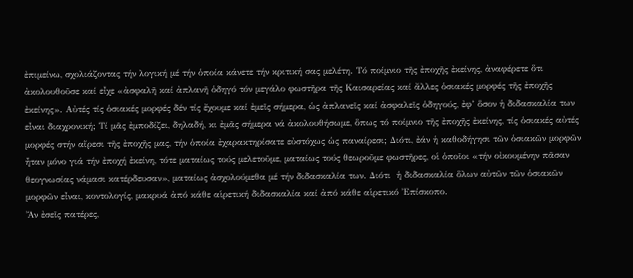ἐπιμείνω, σχολιάζοντας τήν λογική μέ τήν ὁποία κάνετε τήν κριτική σας μελέτη. Τό ποίμνιο τῆς ἐποχῆς ἐκείνης, ἀναφέρετε ὅτι ἀκολουθοῦσε καί εἶχε «ἀσφαλῆ καί ἀπλανῆ ὁδηγό τόν μεγάλο φωστῆρα τῆς Καισαρείας καί ἄλλες ὁσιακές μορφές τῆς ἐποχῆς ἐκείνης». Αὐτές τίς ὁσιακές μορφές δέν τίς ἔχουμε καί ἐμεῖς σήμερα, ὡς ἀπλανεῖς καί ἀσφαλεῖς ὁδηγούς, ἐφ’ ὅσον ἡ διδασκαλία των εἶναι διαχρονική; Τί μᾶς ἐμποδίζει, δηλαδή, κι ἐμᾶς σήμερα νά ἀκολουθήσωμε, ὅπως τό ποίμνιο τῆς ἐποχῆς ἐκείνης, τίς ὁσιακές αὐτές μορφές στήν αἵρεσι τῆς ἐποχῆς μας, τήν ὁποία ἐχαρακτηρίσατε εὐστόχως ὡς παναίρεσι; Διότι, ἐάν ἡ καθοδήγησι τῶν ὁσιακῶν μορφῶν ἦταν μόνο γιά τήν ἐποχή ἐκείνη, τότε ματαίως τούς μελετοῦμε, ματαίως τούς θεωροῦμε φωστῆρες, οἱ ὁποῖοι «τήν οἰκουμένην πᾶσαν θεογνωσίας νάμασι κατέρδευσαν», ματαίως ἀσχολούμεθα μέ τήν διδασκαλία των. Διότι  ἡ διδασκαλία ὅλων αὐτῶν τῶν ὁσιακῶν μορφῶν εἶναι, κοντολογίς, μακρυά ἀπό κάθε αἱρετική διδασκαλία καί ἀπό κάθε αἱρετικό Ἐπίσκοπο.
Ἄν ἐσεῖς πατέρες,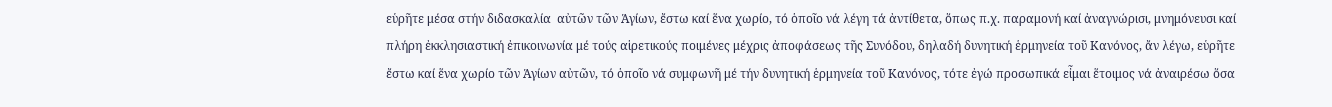εὑρῆτε μέσα στήν διδασκαλία  αὐτῶν τῶν Ἁγίων, ἔστω καί ἕνα χωρίο, τό ὁποῖο νά λέγη τά ἀντίθετα, ὅπως π.χ. παραμονή καί ἀναγνώρισι, μνημόνευσι καί πλήρη ἐκκλησιαστική ἐπικοινωνία μέ τούς αἱρετικούς ποιμένες μέχρις ἀποφάσεως τῆς Συνόδου, δηλαδή δυνητική ἑρμηνεία τοῦ Κανόνος, ἄν λέγω, εὑρῆτε ἔστω καί ἕνα χωρίο τῶν Ἁγίων αὐτῶν, τό ὁποῖο νά συμφωνῆ μέ τήν δυνητική ἑρμηνεία τοῦ Κανόνος, τότε ἐγώ προσωπικά εἶμαι ἕτοιμος νά ἀναιρέσω ὅσα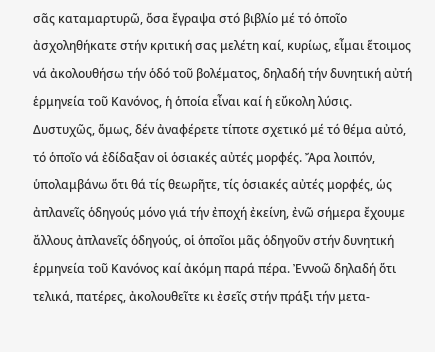σᾶς καταμαρτυρῶ, ὅσα ἔγραψα στό βιβλίο μέ τό ὁποῖο ἀσχοληθήκατε στήν κριτική σας μελέτη καί, κυρίως, εἶμαι ἕτοιμος νά ἀκολουθήσω τήν ὁδό τοῦ βολέματος, δηλαδή τήν δυνητική αὐτή ἑρμηνεία τοῦ Κανόνος, ἡ ὁποία εἶναι καί ἡ εὔκολη λύσις.
Δυστυχῶς, ὅμως, δέν ἀναφέρετε τίποτε σχετικό μέ τό θέμα αὐτό, τό ὁποῖο νά ἐδίδαξαν οἱ ὁσιακές αὐτές μορφές. Ἄρα λοιπόν, ὑπολαμβάνω ὅτι θά τίς θεωρῆτε, τίς ὁσιακές αὐτές μορφές, ὡς ἀπλανεῖς ὁδηγούς μόνο γιά τήν ἐποχή ἐκείνη, ἐνῶ σήμερα ἔχουμε ἄλλους ἀπλανεῖς ὁδηγούς, οἱ ὁποῖοι μᾶς ὁδηγοῦν στήν δυνητική ἑρμηνεία τοῦ Κανόνος καί ἀκόμη παρά πέρα. Ἐννοῶ δηλαδή ὅτι  τελικά, πατέρες, ἀκολουθεῖτε κι ἐσεῖς στήν πράξι τήν μετα-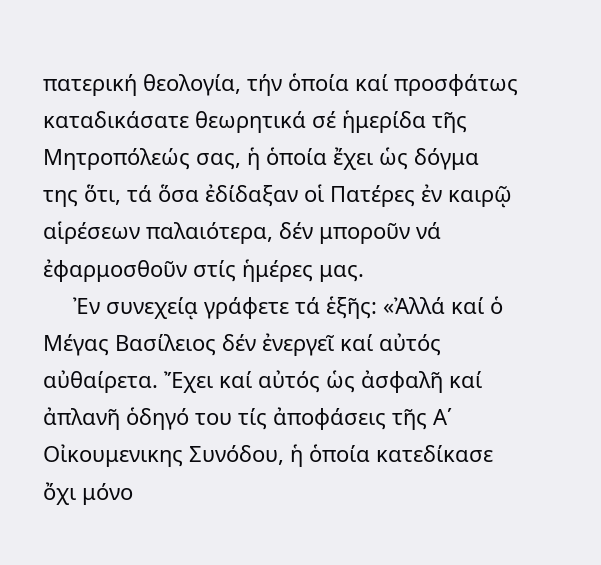πατερική θεολογία, τήν ὁποία καί προσφάτως καταδικάσατε θεωρητικά σέ ἡμερίδα τῆς Μητροπόλεώς σας, ἡ ὁποία ἔχει ὡς δόγμα της ὅτι, τά ὅσα ἐδίδαξαν οἱ Πατέρες ἐν καιρῷ αἱρέσεων παλαιότερα, δέν μποροῦν νά ἐφαρμοσθοῦν στίς ἡμέρες μας.
     Ἐν συνεχείᾳ γράφετε τά ἑξῆς: «Ἀλλά καί ὁ Μέγας Βασίλειος δέν ἐνεργεῖ καί αὐτός αὐθαίρετα. Ἔχει καί αὐτός ὡς ἀσφαλῆ καί ἀπλανῆ ὁδηγό του τίς ἀποφάσεις τῆς Α΄ Οἰκουμενικης Συνόδου, ἡ ὁποία κατεδίκασε ὄχι μόνο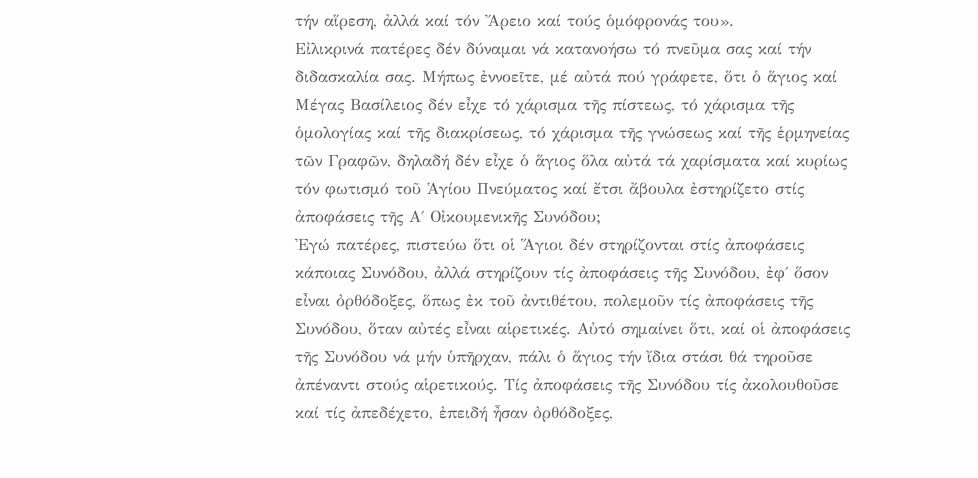τήν αἵρεση, ἀλλά καί τόν Ἄρειο καί τούς ὁμόφρονάς του».
Εἰλικρινά πατέρες δέν δύναμαι νά κατανοήσω τό πνεῦμα σας καί τήν διδασκαλία σας. Μήπως ἐννοεῖτε, μέ αὐτά πού γράφετε, ὅτι ὁ ἅγιος καί Μέγας Βασίλειος δέν εἶχε τό χάρισμα τῆς πίστεως, τό χάρισμα τῆς ὁμολογίας καί τῆς διακρίσεως, τό χάρισμα τῆς γνώσεως καί τῆς ἑρμηνείας τῶν Γραφῶν, δηλαδή δέν εἶχε ὁ ἅγιος ὅλα αὐτά τά χαρίσματα καί κυρίως τόν φωτισμό τοῦ Ἁγίου Πνεύματος καί ἔτσι ἄβουλα ἐστηρίζετο στίς ἀποφάσεις τῆς Α΄ Οἰκουμενικῆς Συνόδου;
Ἐγώ πατέρες, πιστεύω ὅτι οἱ Ἅγιοι δέν στηρίζονται στίς ἀποφάσεις κάποιας Συνόδου, ἀλλά στηρίζουν τίς ἀποφάσεις τῆς Συνόδου, ἐφ΄ ὅσον εἶναι ὀρθόδοξες, ὅπως ἐκ τοῦ ἀντιθέτου, πολεμοῦν τίς ἀποφάσεις τῆς Συνόδου, ὅταν αὐτές εἶναι αἱρετικές. Αὐτό σημαίνει ὅτι, καί οἱ ἀποφάσεις τῆς Συνόδου νά μήν ὑπῆρχαν, πάλι ὁ ἅγιος τήν ἴδια στάσι θά τηροῦσε ἀπέναντι στούς αἱρετικούς. Τίς ἀποφάσεις τῆς Συνόδου τίς ἀκολουθοῦσε καί τίς ἀπεδέχετο, ἐπειδή ἦσαν ὀρθόδοξες,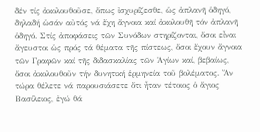δέν τίς ἀκολουθοῦσε, ὅπως ἰσχυρίζεσθε, ὡς ἀπλανῆ ὁδηγό, δηλαδή ὡσάν αὐτός νά ἔχη ἄγνοια καί ἀκολουθῆ τόν ἀπλανῆ ὁδηγό. Στίς ἀποφάσεις τῶν Συνόδων στηρίζονται, ὅσοι εἶναι ἄγευστοι ὡς πρός τά θέματα τῆς πίστεως, ὅσοι ἔχουν ἄγνοια τῶν Γραφῶν καί τῆς διδασκαλίας τῶν Ἁγίων καί, βεβαίως, ὅσοι ἀκολουθοῦν τήν δυνητική ἑρμηνεία τοῦ βολέματος. Ἄν τώρα θέλετε νά παρουσιάσετε ὅτι ἦταν τέτοιος ὁ ἅγιος Βασίλειος, ἐγώ θά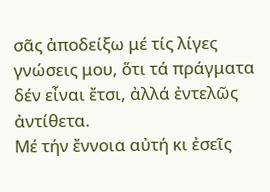σᾶς ἀποδείξω μέ τίς λίγες  γνώσεις μου, ὅτι τά πράγματα δέν εἶναι ἔτσι, ἀλλά ἐντελῶς ἀντίθετα.
Μέ τήν ἔννοια αὐτή κι ἐσεῖς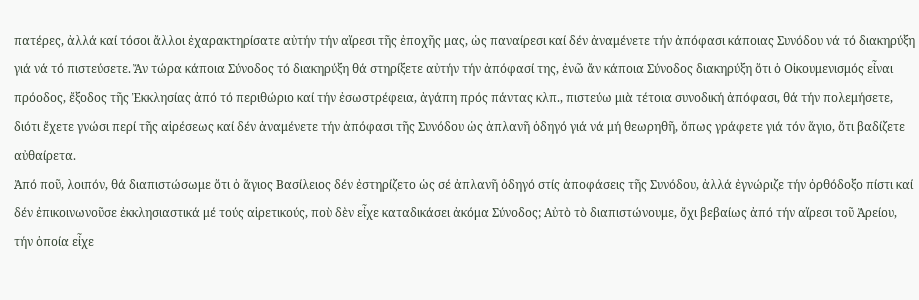πατέρες, ἀλλά καί τόσοι ἄλλοι ἐχαρακτηρίσατε αὐτήν τήν αἵρεσι τῆς ἐποχῆς μας, ὡς παναίρεσι καί δέν ἀναμένετε τήν ἀπόφασι κάποιας Συνόδου νά τό διακηρύξη γιά νά τό πιστεύσετε. Ἄν τώρα κάποια Σύνοδος τό διακηρύξη θά στηρίξετε αὐτήν τήν ἀπόφασί της, ἐνῶ ἄν κάποια Σύνοδος διακηρύξη ὅτι ὁ Οἰκουμενισμός εἶναι πρόοδος, ἔξοδος τῆς Ἐκκλησίας ἀπό τό περιθώριο καί τήν ἐσωστρέφεια, ἀγάπη πρός πάντας κλπ., πιστεύω μιὰ τέτοια συνοδική ἀπόφασι, θά τήν πολεμήσετε, διότι ἔχετε γνώσι περί τῆς αἱρέσεως καί δέν ἀναμένετε τήν ἀπόφασι τῆς Συνόδου ὡς ἀπλανῆ ὁδηγό γιά νά μή θεωρηθῆ, ὅπως γράφετε γιά τόν ἅγιο, ὅτι βαδίζετε αὐθαίρετα.
Ἀπό ποῦ, λοιπόν, θά διαπιστώσωμε ὅτι ὁ ἅγιος Βασίλειος δέν ἐστηρίζετο ὡς σέ ἀπλανῆ ὁδηγό στίς ἀποφάσεις τῆς Συνόδου, ἀλλά ἐγνώριζε τήν ὀρθόδοξο πίστι καί δέν ἐπικοινωνοῦσε ἐκκλησιαστικά μέ τούς αἱρετικούς, ποὺ δὲν εἶχε καταδικάσει ἀκόμα Σύνοδος; Αὐτὸ τὸ διαπιστώνουμε, ὄχι βεβαίως ἀπό τήν αἵρεσι τοῦ Ἀρείου, τήν ὁποία εἶχε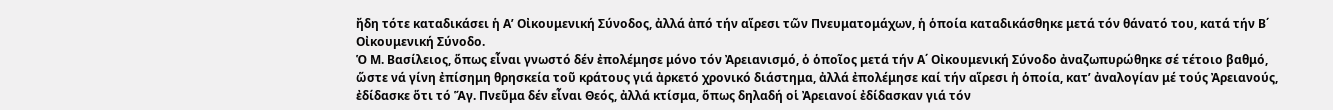ἤδη τότε καταδικάσει ἡ Α’ Οἰκουμενική Σύνοδος, ἀλλά ἀπό τήν αἵρεσι τῶν Πνευματομάχων, ἡ ὁποία καταδικάσθηκε μετά τόν θάνατό του, κατά τήν Β΄ Οἰκουμενική Σύνοδο.
Ὁ Μ. Βασίλειος, ὅπως εἶναι γνωστό δέν ἐπολέμησε μόνο τόν Ἀρειανισμό, ὁ ὁποῖος μετά τήν Α΄ Οἰκουμενική Σύνοδο ἀναζωπυρώθηκε σέ τέτοιο βαθμό, ὥστε νά γίνη ἐπίσημη θρησκεία τοῦ κράτους γιά ἀρκετό χρονικό διάστημα, ἀλλά ἐπολέμησε καί τήν αἵρεσι ἡ ὁποία, κατ’ ἀναλογίαν μέ τούς Ἀρειανούς, ἐδίδασκε ὅτι τό Ἅγ. Πνεῦμα δέν εἶναι Θεός, ἀλλά κτίσμα, ὅπως δηλαδή οἱ Ἀρειανοί ἐδίδασκαν γιά τόν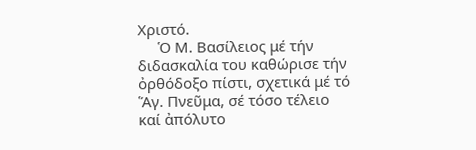Χριστό.
     Ὁ Μ. Βασίλειος μέ τήν διδασκαλία του καθώρισε τήν ὀρθόδοξο πίστι, σχετικά μέ τό Ἅγ. Πνεῦμα, σέ τόσο τέλειο καί ἀπόλυτο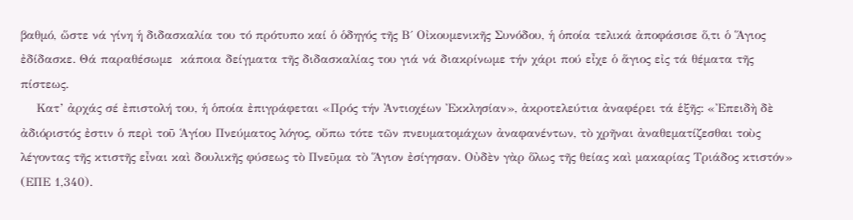βαθμό, ὥστε νά γίνη ἡ διδασκαλία του τό πρότυπο καί ὁ ὁδηγός τῆς Β΄ Οἰκουμενικῆς Συνόδου, ἡ ὁποία τελικά ἀποφάσισε ὅ,τι ὁ Ἅγιος ἐδίδασκε. Θά παραθέσωμε  κάποια δείγματα τῆς διδασκαλίας του γιά νά διακρίνωμε τήν χάρι πού εἶχε ὁ ἅγιος εἰς τά θέματα τῆς πίστεως.
    Κατ’ ἀρχάς σέ ἐπιστολή του, ἡ ὁποία ἐπιγράφεται «Πρός τήν Ἀντιοχέων Ἐκκλησίαν», ἀκροτελεύτια ἀναφέρει τά ἑξῆς: «Ἐπειδὴ δὲ ἀδιόριστός ἐστιν ὁ περὶ τοῦ Ἁγίου Πνεύματος λόγος, οὔπω τότε τῶν πνευματομάχων ἀναφανέντων, τὸ χρῆναι ἀναθεματίζεσθαι τοὺς λέγοντας τῆς κτιστῆς εἶναι καὶ δουλικῆς φύσεως τὸ Πνεῦμα τὸ Ἅγιον ἐσίγησαν. Οὐδὲν γὰρ ὅλως τῆς θείας καὶ μακαρίας Τριάδος κτιστόν» (ΕΠΕ 1,340).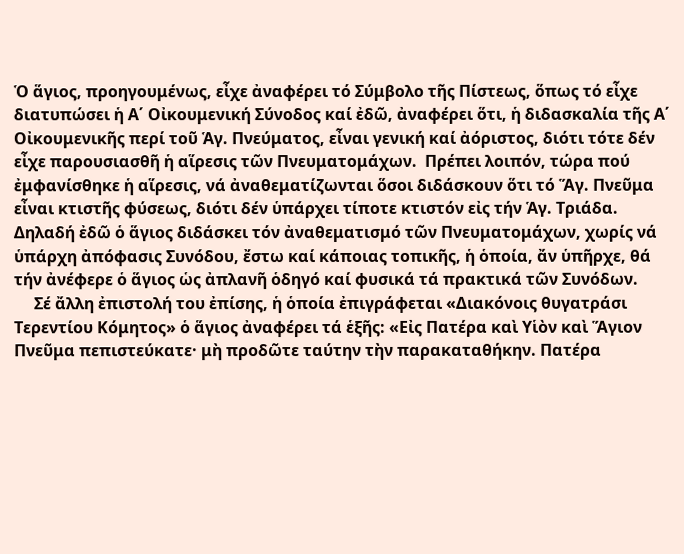Ὁ ἅγιος, προηγουμένως, εἶχε ἀναφέρει τό Σύμβολο τῆς Πίστεως, ὅπως τό εἶχε διατυπώσει ἡ Α΄ Οἰκουμενική Σύνοδος καί ἐδῶ, ἀναφέρει ὅτι, ἡ διδασκαλία τῆς Α΄ Οἰκουμενικῆς περί τοῦ Ἁγ. Πνεύματος, εἶναι γενική καί ἀόριστος, διότι τότε δέν εἶχε παρουσιασθῆ ἡ αἵρεσις τῶν Πνευματομάχων.  Πρέπει λοιπόν, τώρα πού ἐμφανίσθηκε ἡ αἵρεσις, νά ἀναθεματίζωνται ὅσοι διδάσκουν ὅτι τό Ἅγ. Πνεῦμα εἶναι κτιστῆς φύσεως, διότι δέν ὑπάρχει τίποτε κτιστόν εἰς τήν Ἁγ. Τριάδα. Δηλαδή ἐδῶ ὁ ἅγιος διδάσκει τόν ἀναθεματισμό τῶν Πνευματομάχων, χωρίς νά ὑπάρχη ἀπόφασις Συνόδου, ἔστω καί κάποιας τοπικῆς, ἡ ὁποία, ἄν ὑπῆρχε, θά τήν ἀνέφερε ὁ ἅγιος ὡς ἀπλανῆ ὁδηγό καί φυσικά τά πρακτικά τῶν Συνόδων.
     Σέ ἄλλη ἐπιστολή του ἐπίσης, ἡ ὁποία ἐπιγράφεται «Διακόνοις θυγατράσι Τερεντίου Κόμητος» ὁ ἅγιος ἀναφέρει τά ἑξῆς: «Εἰς Πατέρα καὶ Υἱὸν καὶ Ἅγιον Πνεῦμα πεπιστεύκατε· μὴ προδῶτε ταύτην τὴν παρακαταθήκην. Πατέρα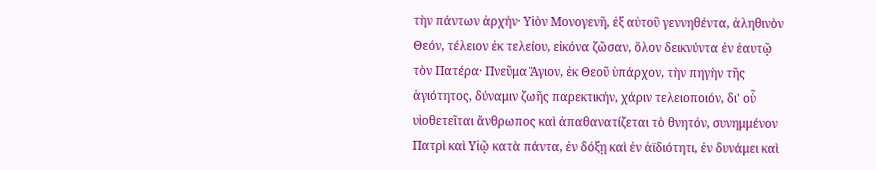τὴν πάντων ἀρχήν· Υἱὸν Μονογενῆ, ἐξ αὐτοῦ γεννηθέντα, ἀληθινὸν Θεόν, τέλειον ἐκ τελείου, εἰκόνα ζῶσαν, ὅλον δεικνύντα ἐν ἑαυτῷ τὸν Πατέρα· Πνεῦμα Ἅγιον, ἐκ Θεοῦ ὑπάρχον, τὴν πηγὴν τῆς ἁγιότητος, δύναμιν ζωῆς παρεκτικήν, χάριν τελειοποιόν, δι' οὗ υἱοθετεῖται ἄνθρωπος καὶ ἀπαθανατίζεται τὸ θνητόν, συνημμένον Πατρὶ καὶ Υἱῷ κατὰ πάντα, ἐν δόξῃ καὶ ἐν ἀϊδιότητι, ἐν δυνάμει καὶ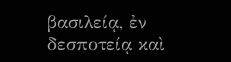βασιλείᾳ, ἐν δεσποτείᾳ καὶ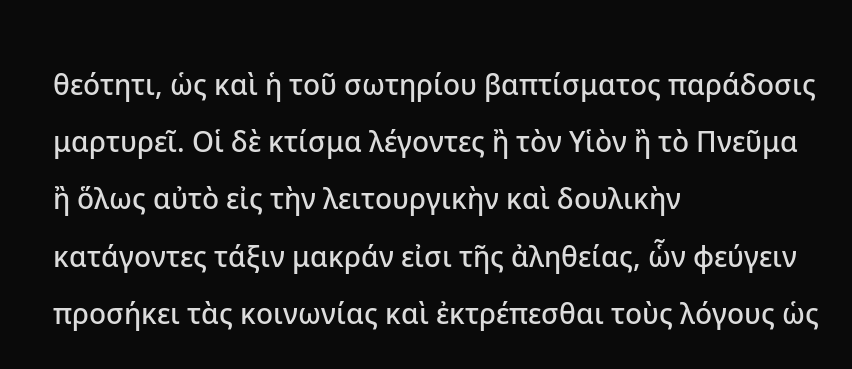θεότητι, ὡς καὶ ἡ τοῦ σωτηρίου βαπτίσματος παράδοσις μαρτυρεῖ. Οἱ δὲ κτίσμα λέγοντες ἢ τὸν Υἱὸν ἢ τὸ Πνεῦμα ἢ ὅλως αὐτὸ εἰς τὴν λειτουργικὴν καὶ δουλικὴν κατάγοντες τάξιν μακράν εἰσι τῆς ἀληθείας, ὧν φεύγειν προσήκει τὰς κοινωνίας καὶ ἐκτρέπεσθαι τοὺς λόγους ὡς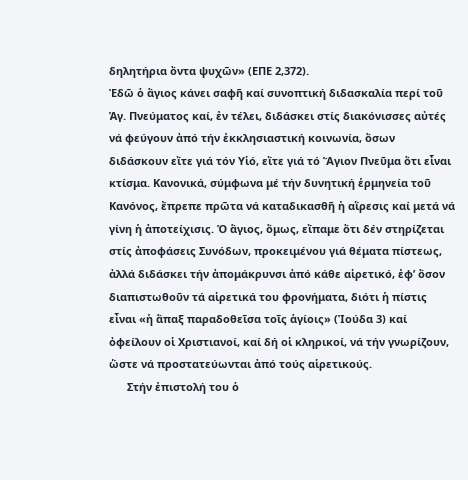δηλητήρια ὄντα ψυχῶν» (ΕΠΕ 2,372).
Ἐδῶ ὁ ἅγιος κάνει σαφῆ καί συνοπτική διδασκαλία περί τοῦ Ἁγ. Πνεύματος καί, ἐν τέλει, διδάσκει στίς διακόνισσες αὐτές νά φεύγουν ἀπό τήν ἐκκλησιαστική κοινωνία, ὅσων διδάσκουν εἴτε γιά τόν Υἱό, εἴτε γιά τό Ἅγιον Πνεῦμα ὅτι εἶναι κτίσμα. Κανονικά, σύμφωνα μέ τήν δυνητική ἑρμηνεία τοῦ Κανόνος, ἔπρεπε πρῶτα νά καταδικασθῆ ἡ αἵρεσις καί μετά νά γίνη ἡ ἀποτείχισις. Ὁ ἅγιος, ὅμως, εἴπαμε ὅτι δέν στηρίζεται στίς ἀποφάσεις Συνόδων, προκειμένου γιά θέματα πίστεως, ἀλλά διδάσκει τήν ἀπομάκρυνσι ἀπό κάθε αἱρετικό, ἐφ’ ὅσον διαπιστωθοῦν τά αἱρετικά του φρονήματα, διότι ἡ πίστις εἶναι «ἡ ἅπαξ παραδοθεῖσα τοῖς ἁγίοις» (Ἰούδα 3) καί ὀφείλουν οἱ Χριστιανοί, καί δή οἱ κληρικοί, νά τήν γνωρίζουν, ὥστε νά προστατεύωνται ἀπό τούς αἱρετικούς.
      Στήν ἐπιστολή του ὁ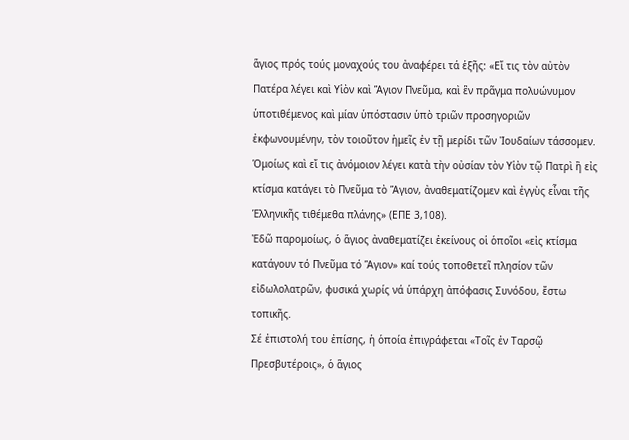ἅγιος πρός τούς μοναχούς του ἀναφέρει τά ἑξῆς: «Εἴ τις τὸν αὐτὸν Πατέρα λέγει καὶ Υἱὸν καὶ Ἅγιον Πνεῦμα, καὶ ἓν πρᾶγμα πολυώνυμον ὑποτιθέμενος καὶ μίαν ὑπόστασιν ὑπὸ τριῶν προσηγοριῶν ἐκφωνουμένην, τὸν τοιοῦτον ἡμεῖς ἐν τῇ μερίδι τῶν Ἰουδαίων τάσσομεν. Ὁμοίως καὶ εἴ τις ἀνόμοιον λέγει κατὰ τὴν οὐσίαν τὸν Υἱὸν τῷ Πατρὶ ἢ εἰς κτίσμα κατάγει τὸ Πνεῦμα τὸ Ἅγιον, ἀναθεματίζομεν καὶ ἐγγὺς εἶναι τῆς Ἑλληνικῆς τιθέμεθα πλάνης» (ΕΠΕ 3,108).
Ἐδῶ παρομοίως, ὁ ἅγιος ἀναθεματίζει ἐκείνους οἱ ὁποῖοι «εἰς κτίσμα κατάγουν τό Πνεῦμα τό Ἅγιον» καί τούς τοποθετεῖ πλησίον τῶν εἰδωλολατρῶν, φυσικά χωρίς νά ὑπάρχη ἀπόφασις Συνόδου, ἔστω τοπικῆς.
Σέ ἐπιστολή του ἐπίσης, ἡ ὁποία ἐπιγράφεται «Τοῖς ἐν Ταρσῷ Πρεσβυτέροις», ὁ ἅγιος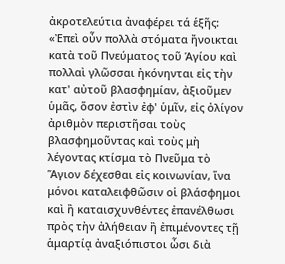ἀκροτελεύτια ἀναφέρει τά ἑξῆς: «Ἐπεὶ οὖν πολλὰ στόματα ἤνοικται κατὰ τοῦ Πνεύματος τοῦ Ἁγίου καὶ πολλαὶ γλῶσσαι ἠκόνηνται εἰς τὴν κατ' αὐτοῦ βλασφημίαν, ἀξιοῦμεν ὑμᾶς, ὅσον ἐστὶν ἐφ' ὑμῖν, εἰς ὀλίγον ἀριθμὸν περιστῆσαι τοὺς βλασφημοῦντας καὶ τοὺς μὴ λέγοντας κτίσμα τὸ Πνεῦμα τὸ Ἅγιον δέχεσθαι εἰς κοινωνίαν, ἵνα μόνοι καταλειφθῶσιν οἱ βλάσφημοι καὶ ἢ καταισχυνθέντες ἐπανέλθωσι πρὸς τὴν ἀλήθειαν ἢ ἐπιμένοντες τῇ ἁμαρτίᾳ ἀναξιόπιστοι ὦσι διὰ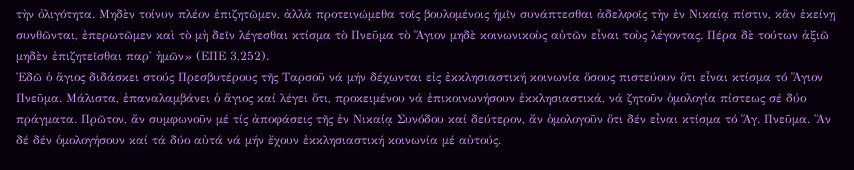τὴν ὀλιγότητα. Μηδὲν τοίνυν πλέον ἐπιζητῶμεν, ἀλλὰ προτεινώμεθα τοῖς βουλομένοις ἡμῖν συνάπτεσθαι ἀδελφοῖς τὴν ἐν Νικαίᾳ πίστιν, κἂν ἐκείνῃ συνθῶνται, ἐπερωτῶμεν καὶ τὸ μὴ δεῖν λέγεσθαι κτίσμα τὸ Πνεῦμα τὸ Ἅγιον μηδὲ κοινωνικοὺς αὐτῶν εἶναι τοὺς λέγοντας. Πέρα δὲ τούτων ἀξιῶ μηδὲν ἐπιζητεῖσθαι παρ' ἡμῶν» (ΕΠΕ 3,252).
Ἐδῶ ὁ ἅγιος διδάσκει στούς Πρεσβυτέρους τῆς Ταρσοῦ νά μήν δέχωνται εἰς ἐκκλησιαστική κοινωνία ὅσους πιστεύουν ὅτι εἶναι κτίσμα τό Ἅγιον Πνεῦμα. Μάλιστα, ἐπαναλαμβάνει ὁ ἅγιος καί λέγει ὅτι, προκειμένου νά ἐπικοινωνήσουν ἐκκλησιαστικά, νά ζητοῦν ὁμολογία πίστεως σέ δύο πράγματα. Πρῶτον, ἄν συμφωνοῦν μέ τίς ἀποφάσεις τῆς ἐν Νικαίᾳ Συνόδου καί δεύτερον, ἄν ὁμολογοῦν ὅτι δέν εἶναι κτίσμα τό Ἅγ. Πνεῦμα. Ἄν δέ δέν ὁμολογήσουν καί τά δύο αὐτά νά μήν ἔχουν ἐκκλησιαστική κοινωνία μέ αὐτούς.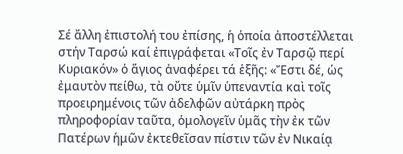Σέ ἄλλη ἐπιστολή του ἐπίσης, ἡ ὁποία ἀποστέλλεται στήν Ταρσώ καί ἐπιγράφεται «Τοῖς ἐν Ταρσῷ περί Κυριακόν» ὁ ἅγιος ἀναφέρει τά ἑξῆς: «Ἔστι δέ, ὡς ἐμαυτὸν πείθω, τὰ οὔτε ὑμῖν ὑπεναντία καὶ τοῖς προειρημένοις τῶν ἀδελφῶν αὐτάρκη πρὸς πληροφορίαν ταῦτα, ὁμολογεῖν ὑμᾶς τὴν ἐκ τῶν Πατέρων ἡμῶν ἐκτεθεῖσαν πίστιν τῶν ἐν Νικαίᾳ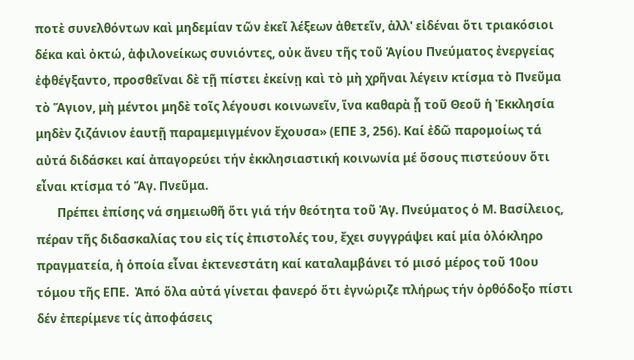ποτὲ συνελθόντων καὶ μηδεμίαν τῶν ἐκεῖ λέξεων ἀθετεῖν, ἀλλ' εἰδέναι ὅτι τριακόσιοι δέκα καὶ ὀκτώ, ἀφιλονείκως συνιόντες, οὐκ ἄνευ τῆς τοῦ Ἁγίου Πνεύματος ἐνεργείας ἐφθέγξαντο, προσθεῖναι δὲ τῇ πίστει ἐκείνῃ καὶ τὸ μὴ χρῆναι λέγειν κτίσμα τὸ Πνεῦμα τὸ Ἅγιον, μὴ μέντοι μηδὲ τοῖς λέγουσι κοινωνεῖν, ἵνα καθαρὰ ᾖ τοῦ Θεοῦ ἡ Ἐκκλησία μηδὲν ζιζάνιον ἑαυτῇ παραμεμιγμένον ἔχουσα» (ΕΠΕ 3, 256). Καί ἐδῶ παρομοίως τά αὐτά διδάσκει καί ἀπαγορεύει τήν ἐκκλησιαστική κοινωνία μέ ὅσους πιστεύουν ὅτι εἶναι κτίσμα τό Ἅγ. Πνεῦμα.
       Πρέπει ἐπίσης νά σημειωθῆ ὅτι γιά τήν θεότητα τοῦ Ἁγ. Πνεύματος ὁ Μ. Βασίλειος, πέραν τῆς διδασκαλίας του εἰς τίς ἐπιστολές του, ἔχει συγγράψει καί μία ὁλόκληρο πραγματεία, ἡ ὁποία εἶναι ἐκτενεστάτη καί καταλαμβάνει τό μισό μέρος τοῦ 10ου  τόμου τῆς ΕΠΕ.  Ἀπό ὅλα αὐτά γίνεται φανερό ὅτι ἐγνώριζε πλήρως τήν ὀρθόδοξο πίστι δέν ἐπερίμενε τίς ἀποφάσεις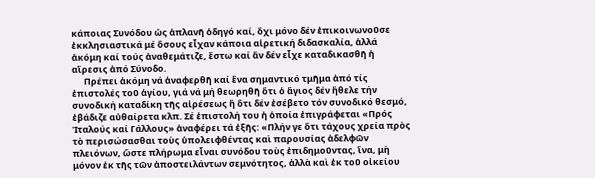κάποιας Συνόδου ὡς ἀπλανῆ ὁδηγό καί, ὄχι μόνο δέν ἐπικοινωνοῦσε ἐκκλησιαστικά μέ ὅσους εἶχαν κάποια αἱρετική διδασκαλία, ἀλλά  ἀκόμη καί τούς ἀναθεμάτιζε, ἔστω καί ἄν δέν εἶχε καταδικασθῆ ἡ αἵρεσις ἀπό Σύνοδο.
      Πρέπει ἀκόμη νά ἀναφερθῆ καί ἕνα σημαντικό τμῆμα ἀπό τίς ἐπιστολές τοῦ ἁγίου, γιά νά μή θεωρηθῆ ὅτι ὁ ἅγιος δέν ἤθελε τήν συνοδική καταδίκη τῆς αἱρέσεως ἤ ὅτι δέν ἐσέβετο τόν συνοδικό θεσμό, ἐβάδιζε αὐθαίρετα κλπ. Σέ ἐπιστολή του ἡ ὁποία ἐπιγράφεται «Πρός Ἰταλούς καί Γάλλους» ἀναφέρει τά ἑξῆς: «Πλήν γε ὅτι τάχους χρεία πρὸς τὸ περισώσασθαι τοὺς ὑπολειφθέντας καὶ παρουσίας ἀδελφῶν πλειόνων, ὥστε πλήρωμα εἶναι συνόδου τοὺς ἐπιδημοῦντας, ἵνα, μὴ μόνον ἐκ τῆς τῶν ἀποστειλάντων σεμνότητος, ἀλλὰ καὶ ἐκ τοῦ οἰκείου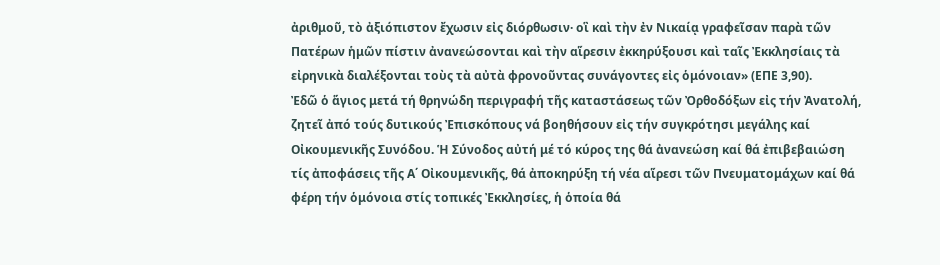ἀριθμοῦ, τὸ ἀξιόπιστον ἔχωσιν εἰς διόρθωσιν· οἳ καὶ τὴν ἐν Νικαίᾳ γραφεῖσαν παρὰ τῶν Πατέρων ἡμῶν πίστιν ἀνανεώσονται καὶ τὴν αἵρεσιν ἐκκηρύξουσι καὶ ταῖς Ἐκκλησίαις τὰ εἰρηνικὰ διαλέξονται τοὺς τὰ αὐτὰ φρονοῦντας συνάγοντες εἰς ὁμόνοιαν» (ΕΠΕ 3,90).
Ἐδῶ ὁ ἅγιος μετά τή θρηνώδη περιγραφή τῆς καταστάσεως τῶν Ὀρθοδόξων εἰς τήν Ἀνατολή, ζητεῖ ἀπό τούς δυτικούς Ἐπισκόπους νά βοηθήσουν εἰς τήν συγκρότησι μεγάλης καί Οἰκουμενικῆς Συνόδου. Ἡ Σύνοδος αὐτή μέ τό κύρος της θά ἀνανεώση καί θά ἐπιβεβαιώση τίς ἀποφάσεις τῆς Α΄ Οἰκουμενικῆς, θά ἀποκηρύξη τή νέα αἵρεσι τῶν Πνευματομάχων καί θά φέρη τήν ὁμόνοια στίς τοπικές Ἐκκλησίες, ἡ ὁποία θά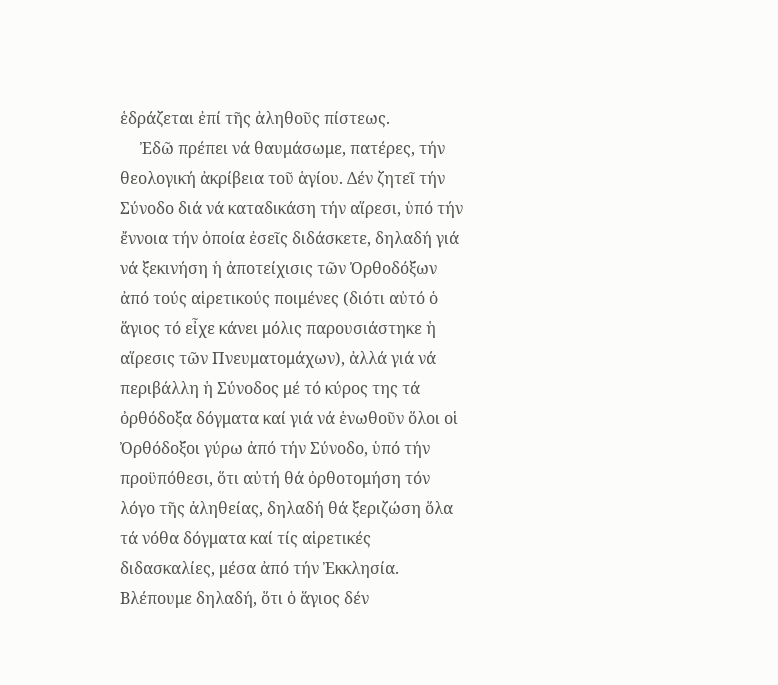ἑδράζεται ἐπί τῆς ἀληθοῦς πίστεως.
     Ἐδῶ πρέπει νά θαυμάσωμε, πατέρες, τήν θεολογική ἀκρίβεια τοῦ ἁγίου. Δέν ζητεῖ τήν Σύνοδο διά νά καταδικάση τήν αἵρεσι, ὑπό τήν ἔννοια τήν ὁποία ἐσεῖς διδάσκετε, δηλαδή γιά νά ξεκινήση ἡ ἀποτείχισις τῶν Ὀρθοδόξων ἀπό τούς αἱρετικούς ποιμένες (διότι αὐτό ὁ ἅγιος τό εἶχε κάνει μόλις παρουσιάστηκε ἡ αἵρεσις τῶν Πνευματομάχων), ἀλλά γιά νά περιβάλλη ἡ Σύνοδος μέ τό κύρος της τά ὀρθόδοξα δόγματα καί γιά νά ἑνωθοῦν ὅλοι οἱ Ὀρθόδοξοι γύρω ἀπό τήν Σύνοδο, ὑπό τήν προϋπόθεσι, ὅτι αὐτή θά ὀρθοτομήση τόν λόγο τῆς ἀληθείας, δηλαδή θά ξεριζώση ὅλα τά νόθα δόγματα καί τίς αἱρετικές διδασκαλίες, μέσα ἀπό τήν Ἐκκλησία. Βλέπουμε δηλαδή, ὅτι ὁ ἅγιος δέν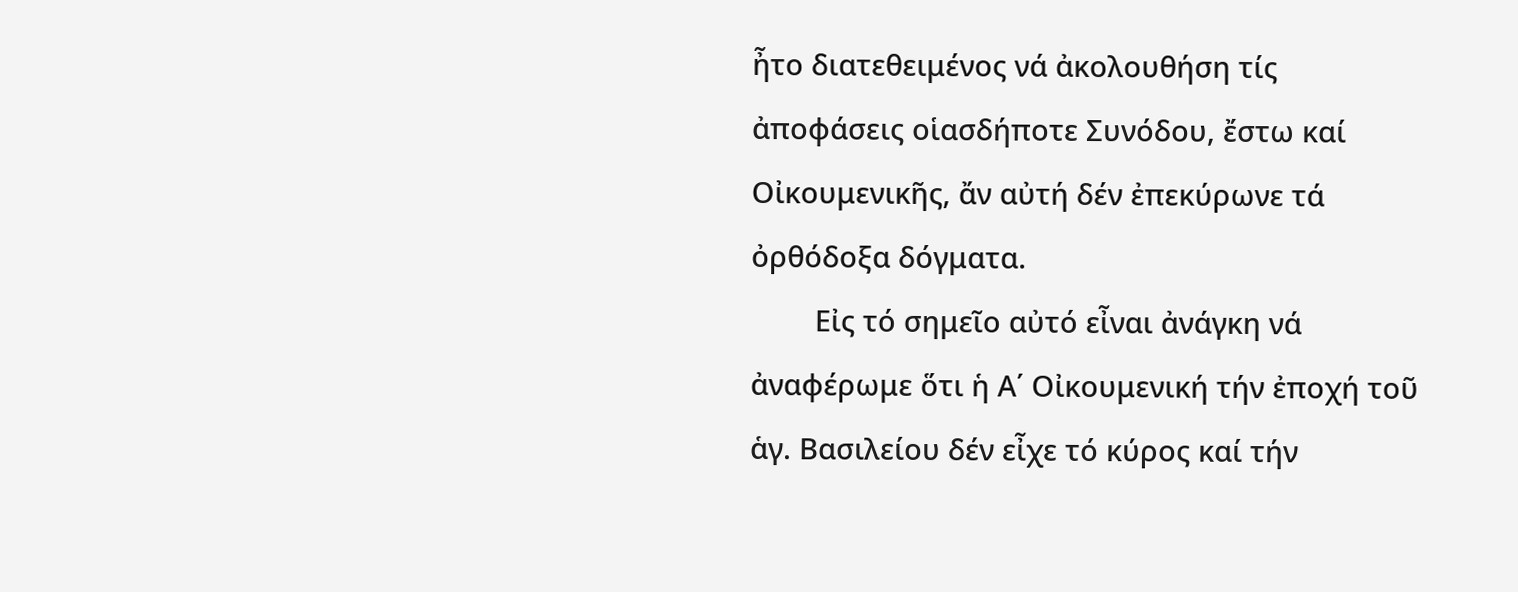ἦτο διατεθειμένος νά ἀκολουθήση τίς ἀποφάσεις οἱασδήποτε Συνόδου, ἔστω καί Οἰκουμενικῆς, ἄν αὐτή δέν ἐπεκύρωνε τά ὀρθόδοξα δόγματα.
        Εἰς τό σημεῖο αὐτό εἶναι ἀνάγκη νά ἀναφέρωμε ὅτι ἡ Α΄ Οἰκουμενική τήν ἐποχή τοῦ ἁγ. Βασιλείου δέν εἶχε τό κύρος καί τήν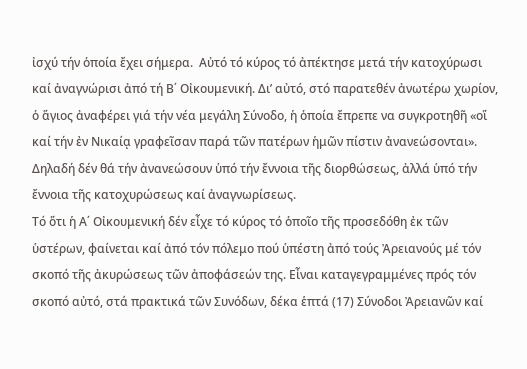ἰσχύ τήν ὁποία ἔχει σήμερα.  Αὐτό τό κύρος τό ἀπέκτησε μετά τήν κατοχύρωσι καί ἀναγνώρισι ἀπό τή Β΄ Οἰκουμενική. Δι’ αὐτό, στό παρατεθέν ἀνωτέρω χωρίον, ὁ ἅγιος ἀναφέρει γιά τήν νέα μεγάλη Σύνοδο, ἡ ὁποία ἔπρεπε να συγκροτηθῆ «οἵ καί τήν ἐν Νικαίᾳ γραφεῖσαν παρά τῶν πατέρων ἡμῶν πίστιν ἀνανεώσονται». Δηλαδή δέν θά τήν ἀνανεώσουν ὑπό τήν ἔννοια τῆς διορθώσεως, ἀλλά ὑπό τήν ἔννοια τῆς κατοχυρώσεως καί ἀναγνωρίσεως.
Τό ὅτι ἡ Α΄ Οἰκουμενική δέν εἶχε τό κύρος τό ὁποῖο τῆς προσεδόθη ἐκ τῶν ὑστέρων, φαίνεται καί ἀπό τόν πόλεμο πού ὑπέστη ἀπό τούς Ἀρειανούς μέ τόν σκοπό τῆς ἀκυρώσεως τῶν ἀποφάσεών της. Εἶναι καταγεγραμμένες πρός τόν σκοπό αὐτό, στά πρακτικά τῶν Συνόδων, δέκα ἑπτά (17) Σύνοδοι Ἀρειανῶν καί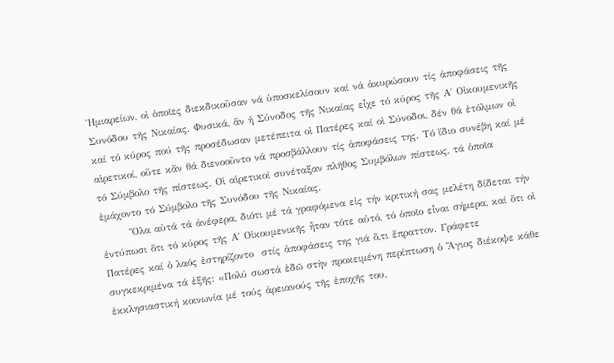Ἡμιαρείων, οἱ ὁποῖες διεκδικοῦσαν νά ὑποσκελίσουν καί νά ἀκυρώσουν τίς ἀποφάσεις τῆς Συνόδου τῆς Νικαίας. Φυσικά, ἄν ἡ Σύνοδος τῆς Νικαίας εἶχε τό κύρος τῆς Α΄ Οἰκουμενικῆς καί τό κύρος πού τῆς προσέδωσαν μετέπειτα οἱ Πατέρες καί οἱ Σύνοδοι, δέν θά ἐτόλμων οἱ αἱρετικοί, οὔτε κἄν θά διενοοῦντο νά προσβάλλουν τίς ἀποφάσεις της. Τό ἴδιο συνέβη καί μέ τό Σύμβολο τῆς πίστεως. Οἱ αἱρετικοί συνέταξαν πλῆθος Συμβόλων πίστεως, τά ὁποῖα ἐμάχοντο τό Σύμβολο τῆς Συνόδου τῆς Νικαίας.
       Ὅλα αὐτά τά ἀνέφερα, διότι μέ τά γραφόμενα εἰς τήν κριτική σας μελέτη δίδεται τήν ἐντύπωσι ὅτι τό κύρος τῆς Α΄ Οἰκουμενικῆς ἦταν τότε αὐτό, τό ὁποῖο εἶναι σήμερα, καί ὅτι οἱ Πατέρες καί ὁ λαός ἐστηρίζοντο  στίς ἀποφάσεις της γιά ὅ,τι ἔπραττον. Γράφετε συγκεκριμένα τά ἑξῆς: «Πολύ σωστά ἐδῶ στὴν προκειμένη περίπτωση ὁ Ἅγιος διέκοψε κάθε ἐκκλησιαστική κοινωνία μέ τούς ἀρειανούς τῆς ἐποχῆς του,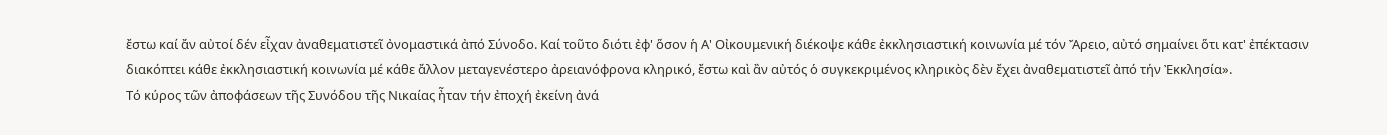ἔστω καί ἄν αὐτοί δέν εἶχαν ἀναθεματιστεῖ ὀνομαστικά ἀπό Σύνοδο. Καί τοῦτο διότι ἐφ' ὅσον ἡ Α' Οἰκουμενική διέκοψε κάθε ἐκκλησιαστική κοινωνία μέ τόν Ἄρειο, αὐτό σημαίνει ὅτι κατ' ἐπέκτασιν διακόπτει κάθε ἐκκλησιαστική κοινωνία μέ κάθε ἄλλον μεταγενέστερο ἀρειανόφρονα κληρικό, ἔστω καὶ ἂν αὐτός ὁ συγκεκριμένος κληρικὸς δὲν ἔχει ἀναθεματιστεῖ ἀπό τήν Ἐκκλησία».
Τό κύρος τῶν ἀποφάσεων τῆς Συνόδου τῆς Νικαίας ἦταν τήν ἐποχή ἐκείνη ἀνά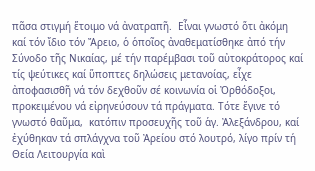πᾶσα στιγμή ἕτοιμο νά ἀνατραπῆ.  Εἶναι γνωστό ὅτι ἀκόμη καί τόν ἴδιο τόν Ἄρειο, ὁ ὁποῖος ἀναθεματίσθηκε ἀπό τήν Σύνοδο τῆς Νικαίας, μέ τήν παρέμβασι τοῦ αὐτοκράτορος καί τίς ψεύτικες καί ὕποπτες δηλώσεις μετανοίας, εἶχε ἀποφασισθῆ νά τόν δεχθοῦν σέ κοινωνία οἱ Ὀρθόδοξοι, προκειμένου νά εἰρηνεύσουν τά πράγματα. Τότε ἔγινε τό γνωστό θαῦμα,  κατόπιν προσευχῆς τοῦ ἁγ. Ἀλεξάνδρου, καί ἐχύθηκαν τά σπλάγχνα τοῦ Ἀρείου στό λουτρό, λίγο πρίν τή Θεία Λειτουργία καὶ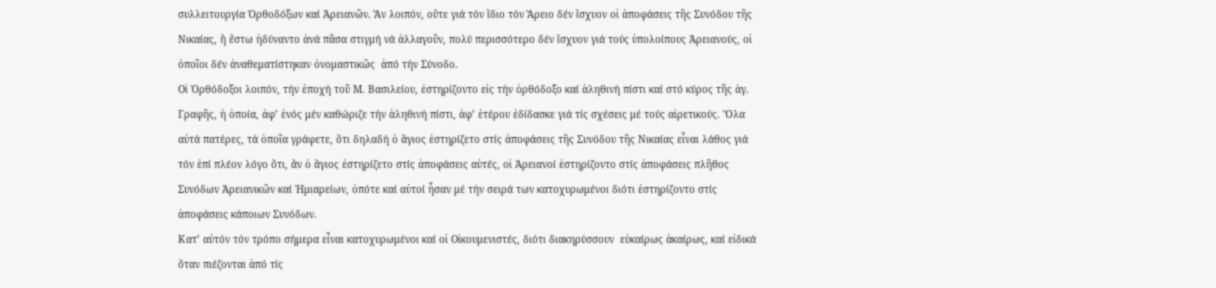συλλειτουργία Ὀρθοδόξων καί Ἀρειανῶν. Ἄν λοιπόν, οὔτε γιά τόν ἴδιο τόν Ἄρειο δέν ἴσχυον οἱ ἀποφάσεις τῆς Συνόδου τῆς Νικαίας, ἤ ἔστω ἠδύναντο ἀνά πᾶσα στιγμή νά ἀλλαγοῦν, πολύ περισσότερο δέν ἴσχυον γιά τούς ὑπολοίπους Ἀρειανούς, οἱ ὁποῖοι δέν ἀναθεματίστηκαν ὀνομαστικῶς  ἀπό τήν Σύνοδο.
Οἱ Ὀρθόδοξοι λοιπόν, τήν ἐποχή τοῦ Μ. Βασιλείου, ἐστηρίζοντο εἰς τήν ὀρθόδοξο καί ἀληθινή πίστι καί στό κύρος τῆς ἁγ. Γραφῆς, ἡ ὁποία, ἀφ’ ἑνός μέν καθώριζε τήν ἀληθινή πίστι, ἀφ’ ἑτέρου ἐδίδασκε γιά τίς σχέσεις μέ τούς αἱρετικούς. Ὅλα αὐτά πατέρες, τά ὁποῖα γράφετε, ὅτι δηλαδή ὁ ἅγιος ἐστηρίζετο στίς ἀποφάσεις τῆς Συνόδου τῆς Νικαίας εἶναι λάθος γιά τόν ἐπί πλέον λόγο ὅτι, ἄν ὁ ἅγιος ἐστηρίζετο στίς ἀποφάσεις αὐτές, οἱ Ἀρειανοί ἐστηρίζοντο στίς ἀποφάσεις πλῆθος Συνόδων Ἀρειανικῶν καί Ἡμιαρείων, ὁπότε καί αὐτοί ἦσαν μέ τήν σειρά των κατοχυρωμένοι διότι ἐστηρίζοντο στίς ἀποφάσεις κάποιων Συνόδων.
Κατ’ αὐτόν τόν τρόπο σήμερα εἶναι κατοχυρωμένοι καί οἱ Οἰκουμενιστές, διότι διακηρύσσουν  εὐκαίρως ἀκαίρως, καί εἰδικά ὅταν πιέζονται ἀπό τίς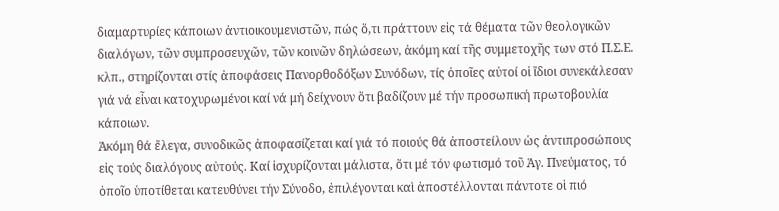διαμαρτυρίες κάποιων ἀντιοικουμενιστῶν, πώς ὅ,τι πράττουν εἰς τά θέματα τῶν θεολογικῶν διαλόγων, τῶν συμπροσευχῶν, τῶν κοινῶν δηλώσεων, ἀκόμη καί τῆς συμμετοχῆς των στό Π.Σ.Ε. κλπ., στηρίζονται στίς ἀποφάσεις Πανορθοδόξων Συνόδων, τίς ὁποῖες αὐτοί οἱ ἴδιοι συνεκάλεσαν γιά νά εἶναι κατοχυρωμένοι καί νά μή δείχνουν ὅτι βαδίζουν μέ τήν προσωπική πρωτοβουλία κάποιων.
Ἀκόμη θά ἔλεγα, συνοδικῶς ἀποφασίζεται καί γιά τό ποιούς θά ἀποστείλουν ὡς ἀντιπροσώπους εἰς τούς διαλόγους αὐτούς. Καί ἰσχυρίζονται μάλιστα, ὅτι μέ τόν φωτισμό τοῦ Ἁγ. Πνεύματος, τό ὁποῖο ὑποτίθεται κατευθύνει τήν Σύνοδο, ἐπιλέγονται καὶ ἀποστέλλονται πάντοτε οἱ πιό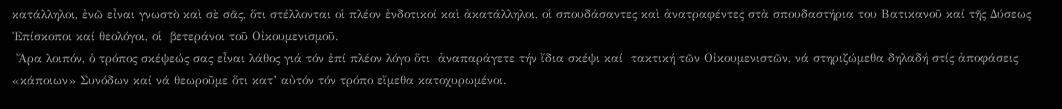κατάλληλοι, ἐνῶ εἶναι γνωστὸ καὶ σὲ σᾶς, ὅτι στέλλονται οἱ πλέον ἐνδοτικοί καὶ ἀκατάλληλοι, οἱ σπουδάσαντες καὶ ἀνατραφέντες στὰ σπουδαστήρια του Βατικανοῦ καί τῆς Δύσεως Ἐπίσκοποι καί θεολόγοι, οἱ  βετεράνοι τοῦ Οἰκουμενισμοῦ.
 Ἄρα λοιπόν, ὁ τρόπος σκέψεώς σας εἶναι λάθος γιά τόν ἐπί πλέον λόγο ὅτι  ἀναπαράγετε τήν ἴδια σκέψι καί  τακτική τῶν Οἰκουμενιστῶν, νά στηριζώμεθα δηλαδή στίς ἀποφάσεις «κάποιων» Συνόδων καί νά θεωροῦμε ὅτι κατ’ αὐτόν τόν τρόπο εἴμεθα κατοχυρωμένοι.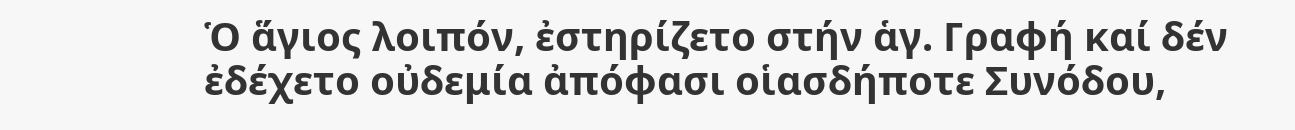Ὁ ἅγιος λοιπόν, ἐστηρίζετο στήν ἁγ. Γραφή καί δέν ἐδέχετο οὐδεμία ἀπόφασι οἱασδήποτε Συνόδου,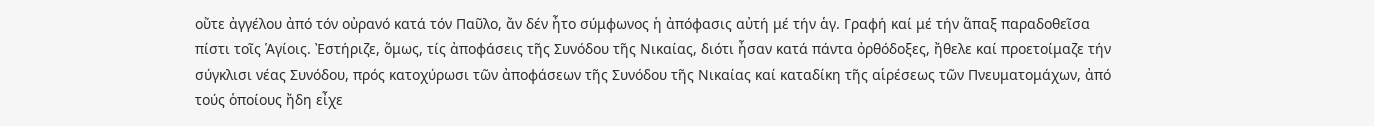οὔτε ἀγγέλου ἀπό τόν οὐρανό κατά τόν Παῦλο, ἄν δέν ἦτο σύμφωνος ἡ ἀπόφασις αὐτή μέ τήν ἁγ. Γραφή καί μέ τήν ἅπαξ παραδοθεῖσα πίστι τοῖς Ἁγίοις. Ἐστήριζε, ὅμως, τίς ἀποφάσεις τῆς Συνόδου τῆς Νικαίας, διότι ἦσαν κατά πάντα ὀρθόδοξες, ἤθελε καί προετοίμαζε τήν σύγκλισι νέας Συνόδου, πρός κατοχύρωσι τῶν ἀποφάσεων τῆς Συνόδου τῆς Νικαίας καί καταδίκη τῆς αἱρέσεως τῶν Πνευματομάχων, ἀπό τούς ὁποίους ἤδη εἶχε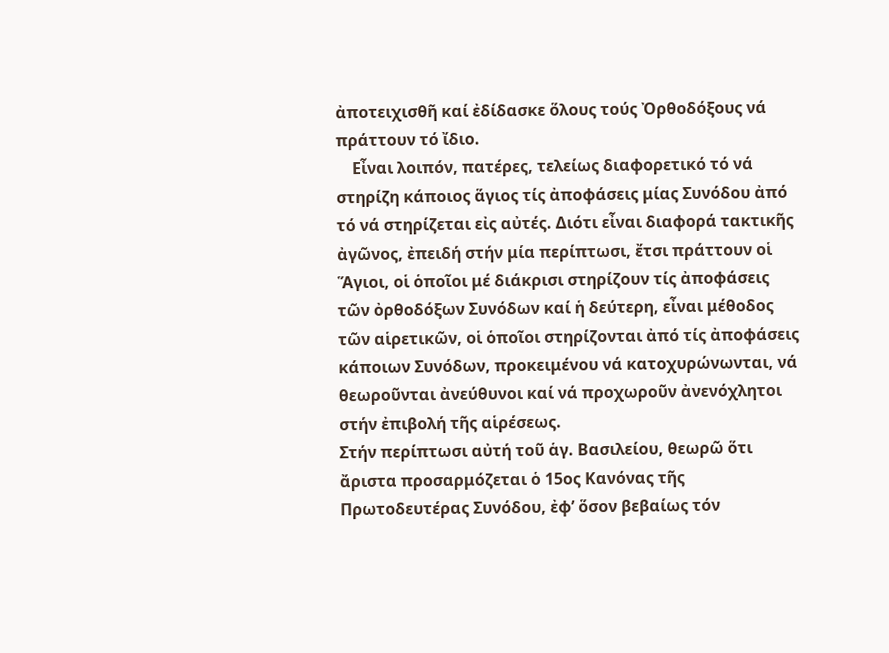ἀποτειχισθῆ καί ἐδίδασκε ὅλους τούς Ὀρθοδόξους νά πράττουν τό ἴδιο.
    Εἶναι λοιπόν, πατέρες, τελείως διαφορετικό τό νά στηρίζη κάποιος ἅγιος τίς ἀποφάσεις μίας Συνόδου ἀπό τό νά στηρίζεται εἰς αὐτές. Διότι εἶναι διαφορά τακτικῆς ἀγῶνος, ἐπειδή στήν μία περίπτωσι, ἔτσι πράττουν οἱ Ἅγιοι, οἱ ὁποῖοι μέ διάκρισι στηρίζουν τίς ἀποφάσεις τῶν ὀρθοδόξων Συνόδων καί ἡ δεύτερη, εἶναι μέθοδος τῶν αἱρετικῶν, οἱ ὁποῖοι στηρίζονται ἀπό τίς ἀποφάσεις κάποιων Συνόδων, προκειμένου νά κατοχυρώνωνται, νά θεωροῦνται ἀνεύθυνοι καί νά προχωροῦν ἀνενόχλητοι στήν ἐπιβολή τῆς αἱρέσεως.
Στήν περίπτωσι αὐτή τοῦ ἁγ. Βασιλείου, θεωρῶ ὅτι ἄριστα προσαρμόζεται ὁ 15ος Κανόνας τῆς Πρωτοδευτέρας Συνόδου, ἐφ’ ὅσον βεβαίως τόν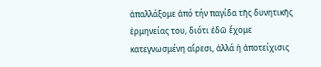ἀπαλλάξομε ἀπό τήν παγίδα τῆς δυνητικῆς ἑρμηνείας του, διότι ἐδῶ ἔχομε κατεγνωσμένη αἵρεσι, ἀλλά ἡ ἀποτείχισις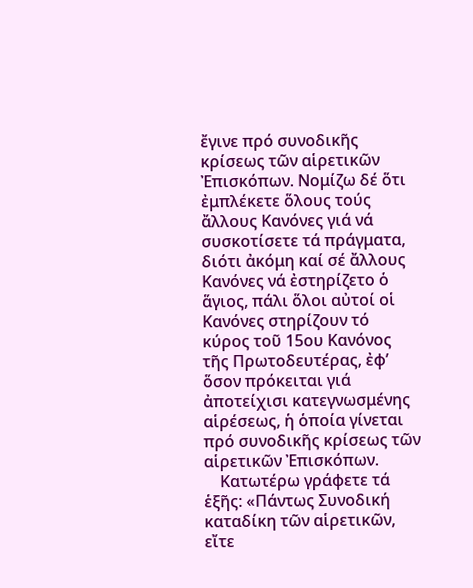ἔγινε πρό συνοδικῆς κρίσεως τῶν αἱρετικῶν Ἐπισκόπων. Νομίζω δέ ὅτι ἐμπλέκετε ὅλους τούς ἄλλους Κανόνες γιά νά συσκοτίσετε τά πράγματα, διότι ἀκόμη καί σέ ἄλλους Κανόνες νά ἐστηρίζετο ὁ ἅγιος, πάλι ὅλοι αὐτοί οἱ Κανόνες στηρίζουν τό κύρος τοῦ 15ου Κανόνος τῆς Πρωτοδευτέρας, ἐφ’ ὅσον πρόκειται γιά ἀποτείχισι κατεγνωσμένης αἱρέσεως, ἡ ὁποία γίνεται πρό συνοδικῆς κρίσεως τῶν αἱρετικῶν Ἐπισκόπων.
    Κατωτέρω γράφετε τά ἑξῆς: «Πάντως Συνοδική καταδίκη τῶν αἱρετικῶν, εἴτε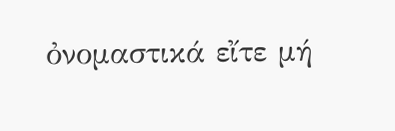ὀνομαστικά εἴτε μή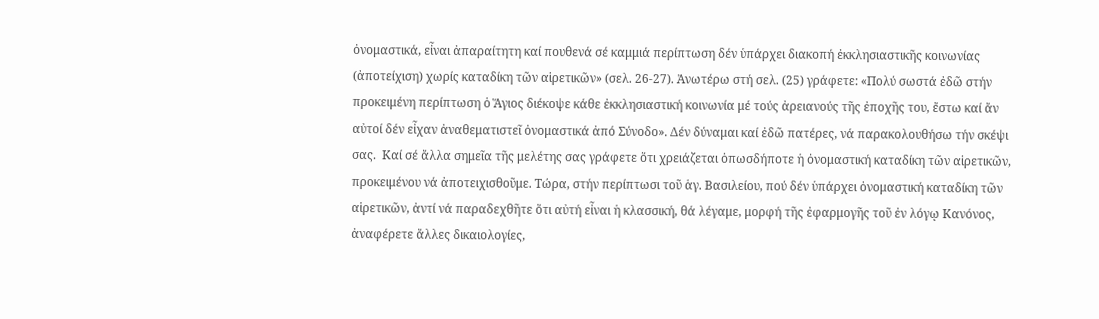ὀνομαστικά, εἶναι ἀπαραίτητη καί πουθενά σέ καμμιά περίπτωση δέν ὑπάρχει διακοπή ἐκκλησιαστικῆς κοινωνίας (ἀποτείχιση) χωρίς καταδίκη τῶν αἱρετικῶν» (σελ. 26-27). Ἀνωτέρω στή σελ. (25) γράφετε: «Πολύ σωστά ἐδῶ στήν προκειμένη περίπτωση ὁ Ἅγιος διέκοψε κάθε ἐκκλησιαστική κοινωνία μέ τούς ἀρειανούς τῆς ἐποχῆς του, ἔστω καί ἄν αὐτοί δέν εἶχαν ἀναθεματιστεῖ ὀνομαστικά ἀπό Σύνοδο». Δέν δύναμαι καί ἐδῶ πατέρες, νά παρακολουθήσω τήν σκέψι σας.  Καί σέ ἄλλα σημεῖα τῆς μελέτης σας γράφετε ὅτι χρειάζεται ὁπωσδήποτε ἡ ὀνομαστική καταδίκη τῶν αἱρετικῶν, προκειμένου νά ἀποτειχισθοῦμε. Τώρα, στήν περίπτωσι τοῦ ἁγ. Βασιλείου, πού δέν ὑπάρχει ὀνομαστική καταδίκη τῶν αἱρετικῶν, ἀντί νά παραδεχθῆτε ὅτι αὐτή εἶναι ἡ κλασσική, θά λέγαμε, μορφή τῆς ἐφαρμογῆς τοῦ ἐν λόγῳ Κανόνος, ἀναφέρετε ἄλλες δικαιολογίες,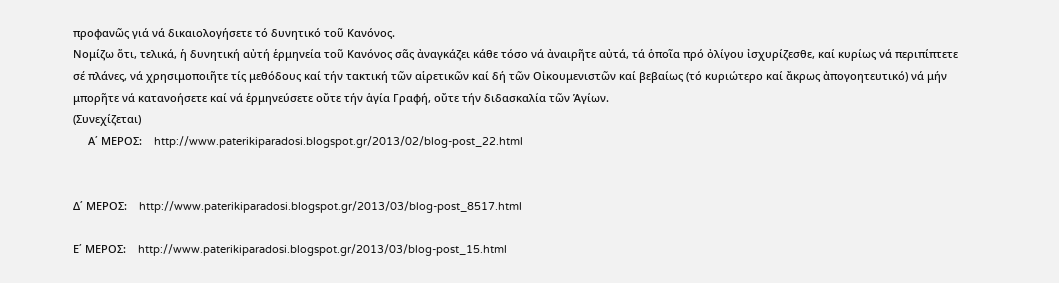προφανῶς γιά νά δικαιολογήσετε τό δυνητικό τοῦ Κανόνος.
Νομίζω ὅτι, τελικά, ἡ δυνητική αὐτή ἑρμηνεία τοῦ Κανόνος σᾶς ἀναγκάζει κάθε τόσο νά ἀναιρῆτε αὐτά, τά ὁποῖα πρό ὀλίγου ἰσχυρίζεσθε, καί κυρίως νά περιπίπτετε σέ πλάνες, νά χρησιμοποιῆτε τίς μεθόδους καί τήν τακτική τῶν αἱρετικῶν καί δή τῶν Οἰκουμενιστῶν καί βεβαίως (τό κυριώτερο καί ἄκρως ἀπογοητευτικό) νά μήν μπορῆτε νά κατανοήσετε καί νά ἑρμηνεύσετε οὔτε τήν ἁγία Γραφή, οὔτε τήν διδασκαλία τῶν Ἁγίων.
(Συνεχίζεται)
     Α΄ ΜΕΡΟΣ:    http://www.paterikiparadosi.blogspot.gr/2013/02/blog-post_22.html


Δ΄ ΜΕΡΟΣ:    http://www.paterikiparadosi.blogspot.gr/2013/03/blog-post_8517.html

Ε΄ ΜΕΡΟΣ:    http://www.paterikiparadosi.blogspot.gr/2013/03/blog-post_15.html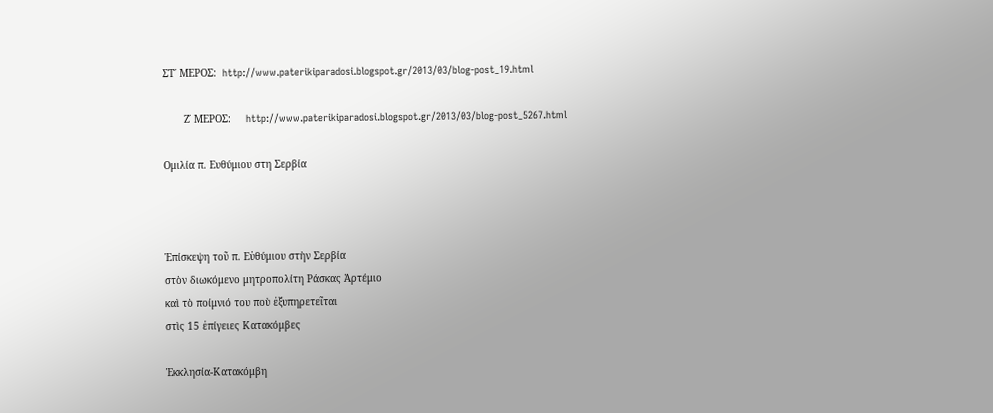ΣΤ΄ ΜΕΡΟΣ:  http://www.paterikiparadosi.blogspot.gr/2013/03/blog-post_19.html

       Ζ΄ ΜΕΡΟΣ:     http://www.paterikiparadosi.blogspot.gr/2013/03/blog-post_5267.html

Ομιλία π. Ευθύμιου στη Σερβία



Ἐπίσκεψη τοῦ π. Εὐθύμιου στὴν Σερβία
στὸν διωκόμενο μητροπολίτη Ράσκας Ἀρτέμιο
καὶ τὸ ποίμνιό του ποὺ ἐξυπηρετεῖται
στὶς 15 ἐπίγειες Κατακόμβες

Ἐκκλησία-Κατακόμβη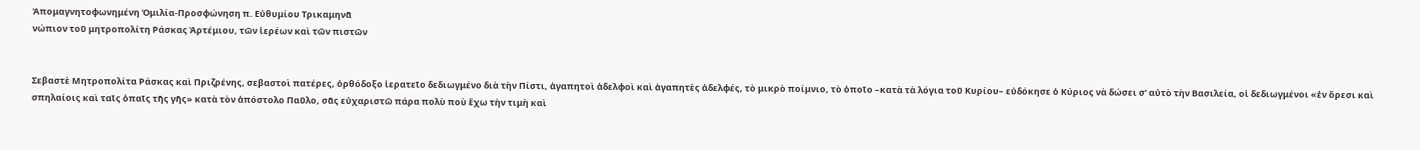Ἀπομαγνητοφωνημένη Ὁμιλία-Προσφώνηση π. Εὐθυμίου Τρικαμηνᾶ
νώπιον τοῦ μητροπολίτη Ράσκας Ἀρτέμιου, τῶν ἱερέων καὶ τῶν πιστῶν


Σεβαστὲ Μητροπολίτα Ράσκας καὶ Πριζρένης, σεβαστοὶ πατέρες, ὀρθόδοξο ἱερατεῖο δεδιωγμένο διὰ τὴν Πίστι, ἀγαπητοὶ ἀδελφοὶ καὶ ἀγαπητὲς ἀδελφές, τὸ μικρὸ ποίμνιο, τὸ ὁποῖο –κατὰ τὰ λόγια τοῦ Κυρίου– εὐδόκησε ὁ Κύριος νὰ δώσει σ’ αὐτὸ τὴν Βασιλεία, οἱ δεδιωγμένοι «ἐν ὄρεσι καὶ σπηλαίοις καὶ ταῖς ὀπαῖς τῆς γῆς» κατὰ τὸν ἀπόστολο Παῦλο, σᾶς εὐχαριστῶ πάρα πολὺ ποὺ ἔχω τὴν τιμὴ καὶ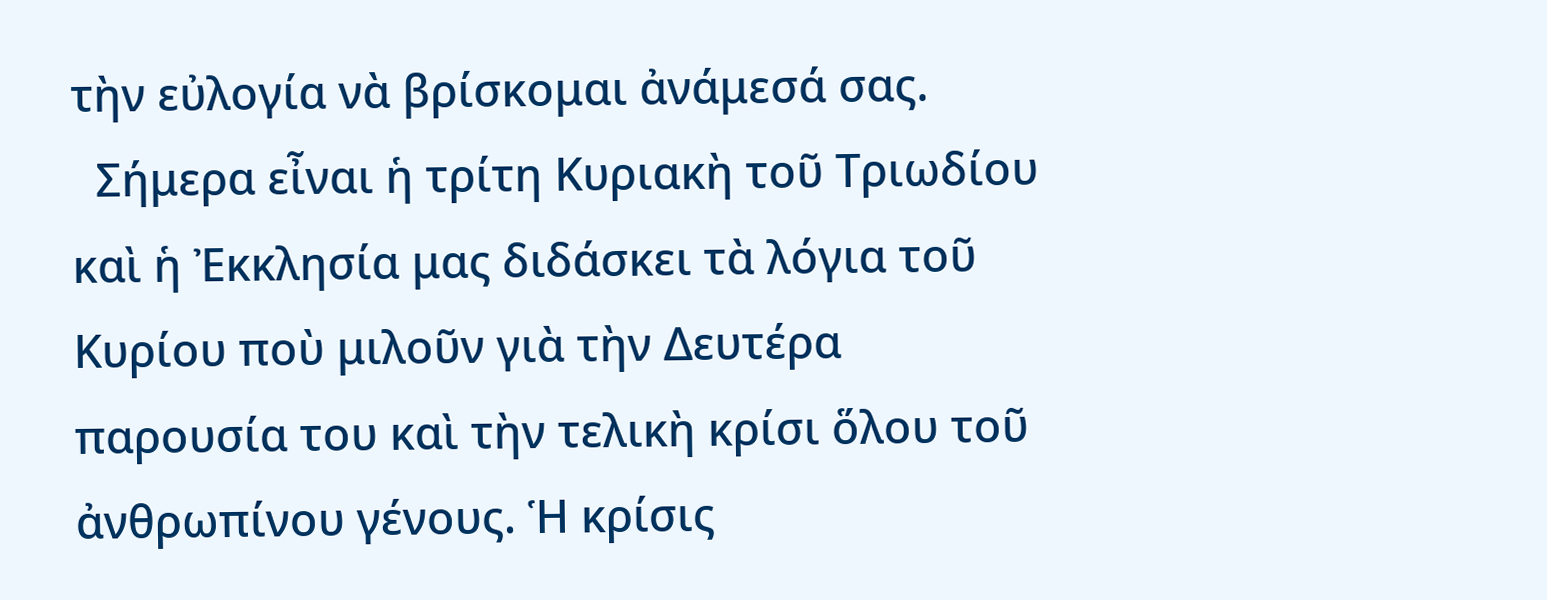τὴν εὐλογία νὰ βρίσκομαι ἀνάμεσά σας.
  Σήμερα εἶναι ἡ τρίτη Κυριακὴ τοῦ Τριωδίου καὶ ἡ Ἐκκλησία μας διδάσκει τὰ λόγια τοῦ Κυρίου ποὺ μιλοῦν γιὰ τὴν Δευτέρα παρουσία του καὶ τὴν τελικὴ κρίσι ὅλου τοῦ ἀνθρωπίνου γένους. Ἡ κρίσις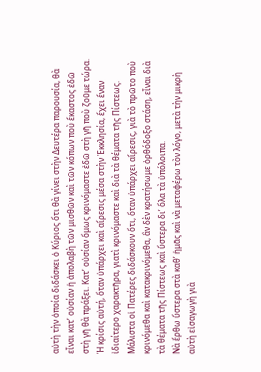αὐτὴ τὴν ὁποία διδάσκει ὁ Κύριος ὅτι θὰ γίνει στὴν Δευτέρα παρουσία, θὰ εἶναι κατ’ οὐσίαν ἡ ἀπολαβὴ τῶν μισθῶν καὶ τῶν κόπων ποὺ ἕκαστος ἐδῶ στὴ γῆ θὰ πράξει. Κατ’ οὐσίαν ὅμως κρινόμαστε ἐδῶ στὴ γῆ ποὺ ζοῦμε τώρα.
Ἡ κρίσις αὐτή, ὅταν ὑπάρχει καὶ αἵρεσις μέσα στὴν Ἐκκλησία, ἔχει ἕναν ἰδιαίτερο χαρακτῆρα, γιατὶ κρινόμαστε καὶ διὰ τὰ θέματα τῆς Πίστεως. Μάλιστα οἱ Πατέρες διδάσκουν ὅτι, ὅταν ὑπάρχει αἵρεσις, γιὰ τὸ πρῶτο ποὺ κρινόμεθα καὶ κατακρινόμεθα, ἂν δὲν κρατήσωμε ὀρθόδοξο στάση, εἶναι διὰ τὰ θέματα τῆς Πίστεως καὶ ὕστερα δι’ ὅλα τὰ ὑπόλοιπα.
Νὰ ἔρθω ὕστερα στὰ καθ’ ἡμᾶς καὶ νὰ μεταφέρω τὸν λόγο, μετὰ τὴν μικρὴ αὐτὴ εἰσαγωγὴ γιὰ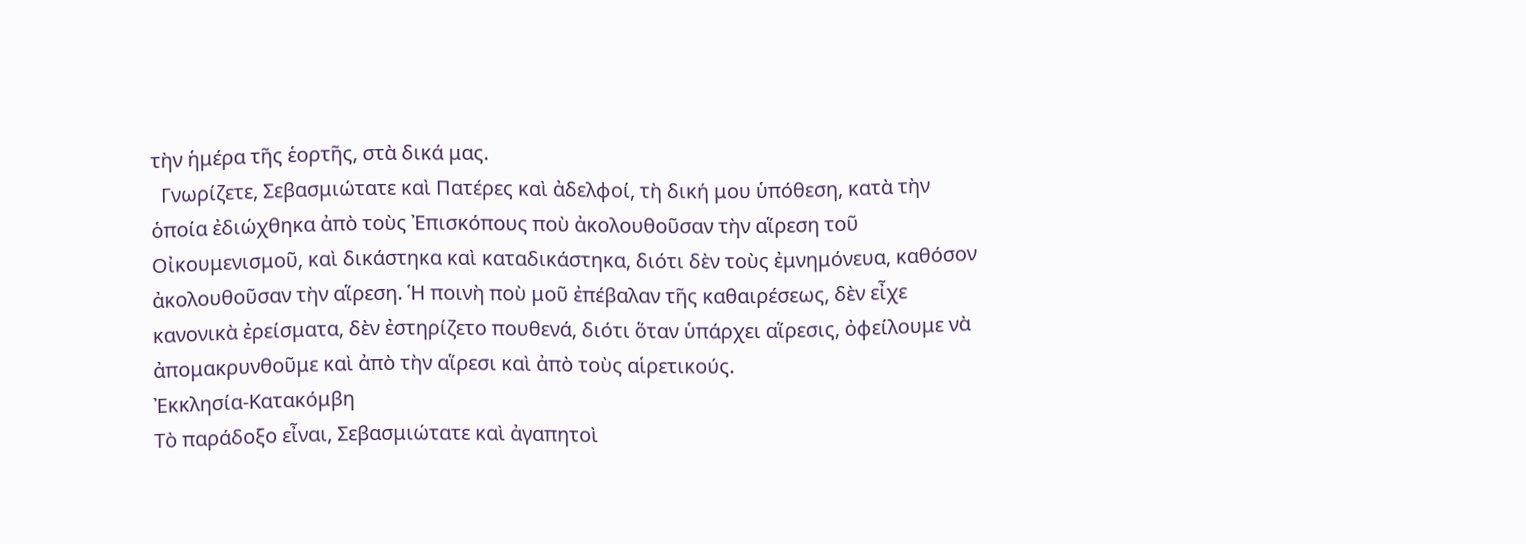τὴν ἡμέρα τῆς ἑορτῆς, στὰ δικά μας.
  Γνωρίζετε, Σεβασμιώτατε καὶ Πατέρες καὶ ἀδελφοί, τὴ δική μου ὑπόθεση, κατὰ τὴν ὁποία ἐδιώχθηκα ἀπὸ τοὺς Ἐπισκόπους ποὺ ἀκολουθοῦσαν τὴν αἵρεση τοῦ Οἰκουμενισμοῦ, καὶ δικάστηκα καὶ καταδικάστηκα, διότι δὲν τοὺς ἐμνημόνευα, καθόσον ἀκολουθοῦσαν τὴν αἵρεση. Ἡ ποινὴ ποὺ μοῦ ἐπέβαλαν τῆς καθαιρέσεως, δὲν εἶχε κανονικὰ ἐρείσματα, δὲν ἐστηρίζετο πουθενά, διότι ὅταν ὑπάρχει αἵρεσις, ὀφείλουμε νὰ ἀπομακρυνθοῦμε καὶ ἀπὸ τὴν αἵρεσι καὶ ἀπὸ τοὺς αἱρετικούς.
Ἐκκλησία-Κατακόμβη
Τὸ παράδοξο εἶναι, Σεβασμιώτατε καὶ ἀγαπητοὶ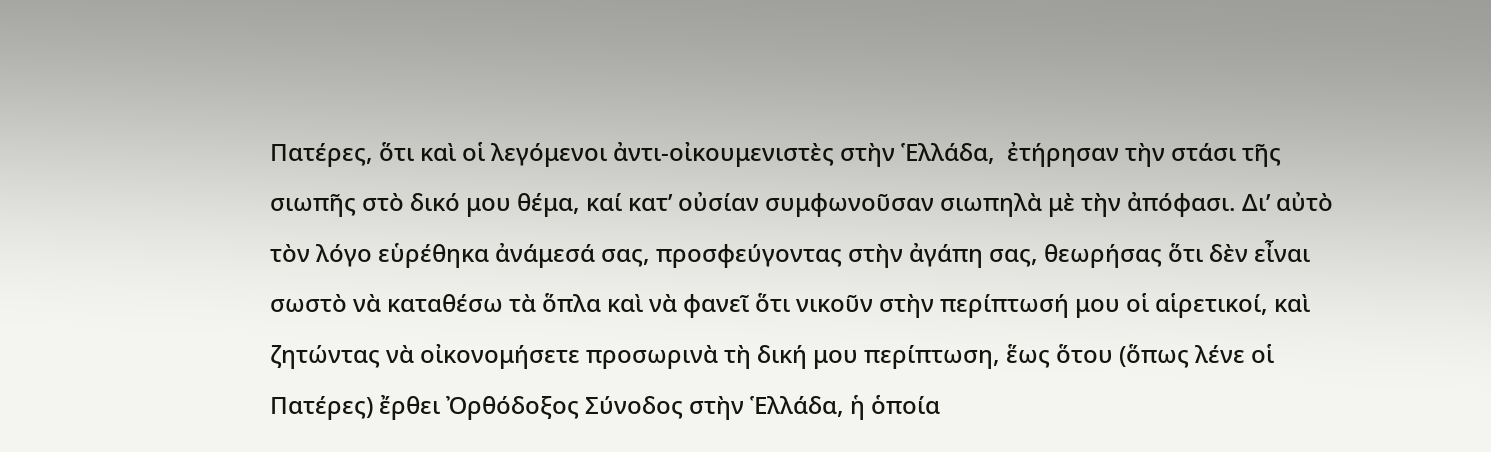Πατέρες, ὅτι καὶ οἱ λεγόμενοι ἀντι-οἰκουμενιστὲς στὴν Ἑλλάδα,  ἐτήρησαν τὴν στάσι τῆς σιωπῆς στὸ δικό μου θέμα, καί κατ’ οὐσίαν συμφωνοῦσαν σιωπηλὰ μὲ τὴν ἀπόφασι. Δι’ αὐτὸ τὸν λόγο εὑρέθηκα ἀνάμεσά σας, προσφεύγοντας στὴν ἀγάπη σας, θεωρήσας ὅτι δὲν εἶναι σωστὸ νὰ καταθέσω τὰ ὅπλα καὶ νὰ φανεῖ ὅτι νικοῦν στὴν περίπτωσή μου οἱ αἱρετικοί, καὶ ζητώντας νὰ οἰκονομήσετε προσωρινὰ τὴ δική μου περίπτωση, ἕως ὅτου (ὅπως λένε οἱ Πατέρες) ἔρθει Ὀρθόδοξος Σύνοδος στὴν Ἑλλάδα, ἡ ὁποία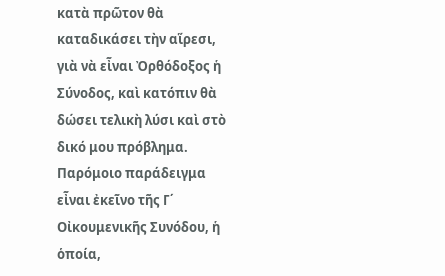κατὰ πρῶτον θὰ καταδικάσει τὴν αἵρεσι, γιὰ νὰ εἶναι Ὀρθόδοξος ἡ Σύνοδος, καὶ κατόπιν θὰ δώσει τελικὴ λύσι καὶ στὸ δικό μου πρόβλημα.
Παρόμοιο παράδειγμα εἶναι ἐκεῖνο τῆς Γ΄ Οἰκουμενικῆς Συνόδου, ἡ ὁποία,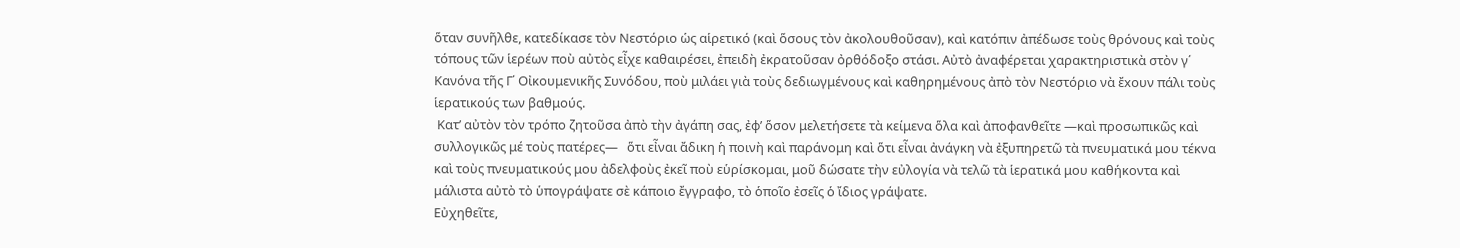ὅταν συνῆλθε, κατεδίκασε τὸν Νεστόριο ὡς αἱρετικό (καὶ ὅσους τὸν ἀκολουθοῦσαν), καὶ κατόπιν ἀπέδωσε τοὺς θρόνους καὶ τοὺς τόπους τῶν ἱερέων ποὺ αὐτὸς εἶχε καθαιρέσει, ἐπειδὴ ἐκρατοῦσαν ὀρθόδοξο στάσι. Αὐτὸ ἀναφέρεται χαρακτηριστικὰ στὸν γ΄ Κανόνα τῆς Γ΄ Οἰκουμενικῆς Συνόδου, ποὺ μιλάει γιὰ τοὺς δεδιωγμένους καὶ καθηρημένους ἀπὸ τὸν Νεστόριο νὰ ἔxουν πάλι τοὺς ἱερατικούς των βαθμούς.
 Κατ’ αὐτὸν τὸν τρόπο ζητoῦσα ἀπὸ τὴν ἀγάπη σας, ἐφ’ ὅσον μελετήσετε τὰ κείμενα ὅλα καὶ ἀποφανθεῖτε —καὶ προσωπικῶς καὶ συλλογικῶς μέ τοὺς πατέρες—   ὅτι εἶναι ἄδικη ἡ ποινὴ καὶ παράνομη καὶ ὅτι εἶναι ἀνάγκη νὰ ἐξυπηρετῶ τὰ πνευματικά μου τέκνα καὶ τοὺς πνευματικούς μου ἀδελφοὺς ἐκεῖ ποὺ εὑρίσκομαι, μοῦ δώσατε τὴν εὐλογία νὰ τελῶ τὰ ἱερατικά μου καθήκοντα καὶ μάλιστα αὐτὸ τὸ ὑπογράψατε σὲ κάποιο ἔγγραφο, τὸ ὁποῖο ἐσεῖς ὁ ἴδιος γράψατε.
Εὐχηθεῖτε,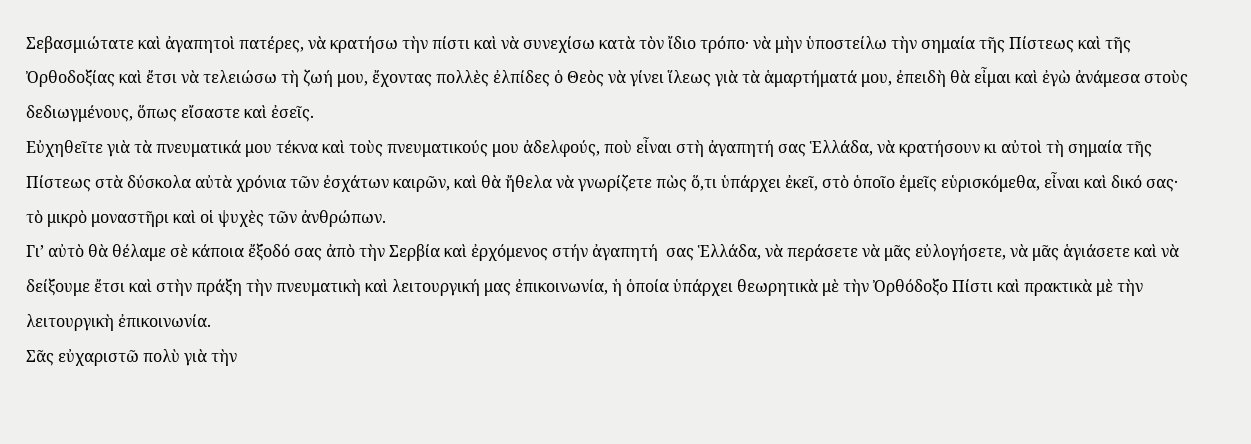Σεβασμιώτατε καὶ ἀγαπητοὶ πατέρες, νὰ κρατήσω τὴν πίστι καὶ νὰ συνεχίσω κατὰ τὸν ἴδιο τρόπο· νὰ μὴν ὑποστείλω τὴν σημαία τῆς Πίστεως καὶ τῆς Ὀρθοδοξίας καὶ ἔτσι νὰ τελειώσω τὴ ζωή μου, ἔχοντας πολλὲς ἐλπίδες ὁ Θεὸς νὰ γίνει ἵλεως γιὰ τὰ ἁμαρτήματά μου, ἐπειδὴ θὰ εἶμαι καὶ ἐγὼ ἀνάμεσα στοὺς δεδιωγμένους, ὅπως εἴσαστε καὶ ἐσεῖς.
Εὐχηθεῖτε γιὰ τὰ πνευματικά μου τέκνα καὶ τοὺς πνευματικούς μου ἀδελφούς, ποὺ εἶναι στὴ ἀγαπητή σας Ἑλλάδα, νὰ κρατήσουν κι αὐτοὶ τὴ σημαία τῆς Πίστεως στὰ δύσκολα αὐτὰ χρόνια τῶν ἐσχάτων καιρῶν, καὶ θὰ ἤθελα νὰ γνωρίζετε πὼς ὅ,τι ὑπάρχει ἐκεῖ, στὸ ὁποῖο ἐμεῖς εὑρισκόμεθα, εἶναι καὶ δικό σας· τὸ μικρὸ μοναστῆρι καὶ οἱ ψυχὲς τῶν ἀνθρώπων.
Γι’ αὐτὸ θὰ θέλαμε σὲ κάποια ἔξοδό σας ἀπὸ τὴν Σερβία καὶ ἐρχόμενος στήν ἀγαπητή  σας Ἑλλάδα, νὰ περάσετε νὰ μᾶς εὐλογήσετε, νὰ μᾶς ἁγιάσετε καὶ νὰ δείξουμε ἔτσι καὶ στὴν πράξη τὴν πνευματικὴ καὶ λειτουργική μας ἐπικοινωνία, ἡ ὁποία ὑπάρχει θεωρητικὰ μὲ τὴν Ὀρθόδοξο Πίστι καὶ πρακτικὰ μὲ τὴν λειτουργικὴ ἐπικοινωνία.
Σᾶς εὐχαριστῶ πολὺ γιὰ τὴν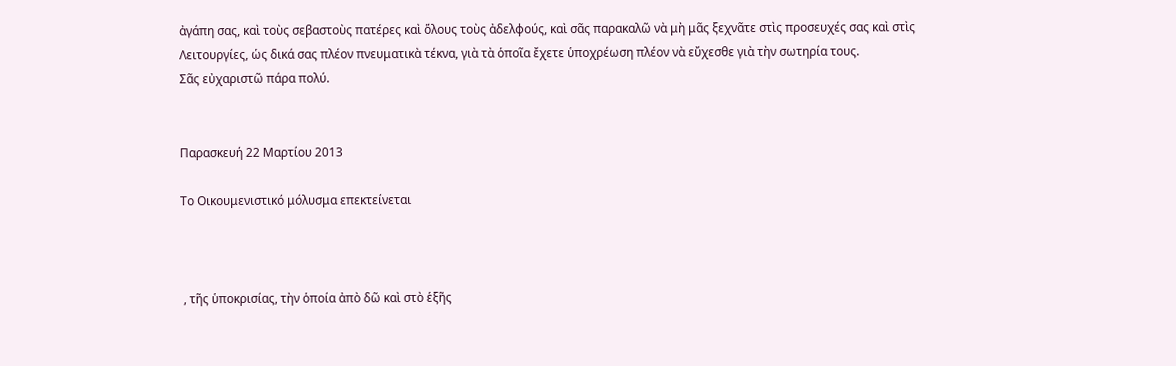ἀγάπη σας, καὶ τοὺς σεβαστοὺς πατέρες καὶ ὅλους τοὺς ἀδελφούς, καὶ σᾶς παρακαλῶ νὰ μὴ μᾶς ξεχνᾶτε στὶς προσευχές σας καὶ στὶς Λειτουργίες, ὡς δικά σας πλέον πνευματικὰ τέκνα, γιὰ τὰ ὁποῖα ἔχετε ὑποχρέωση πλέον νὰ εὔχεσθε γιὰ τὴν σωτηρία τους.
Σᾶς εὐχαριστῶ πάρα πολύ.


Παρασκευή 22 Μαρτίου 2013

Το Οικουμενιστικό μόλυσμα επεκτείνεται



 , τῆς ὑποκρισίας, τὴν ὁποία ἀπὸ δῶ καὶ στὸ ἑξῆς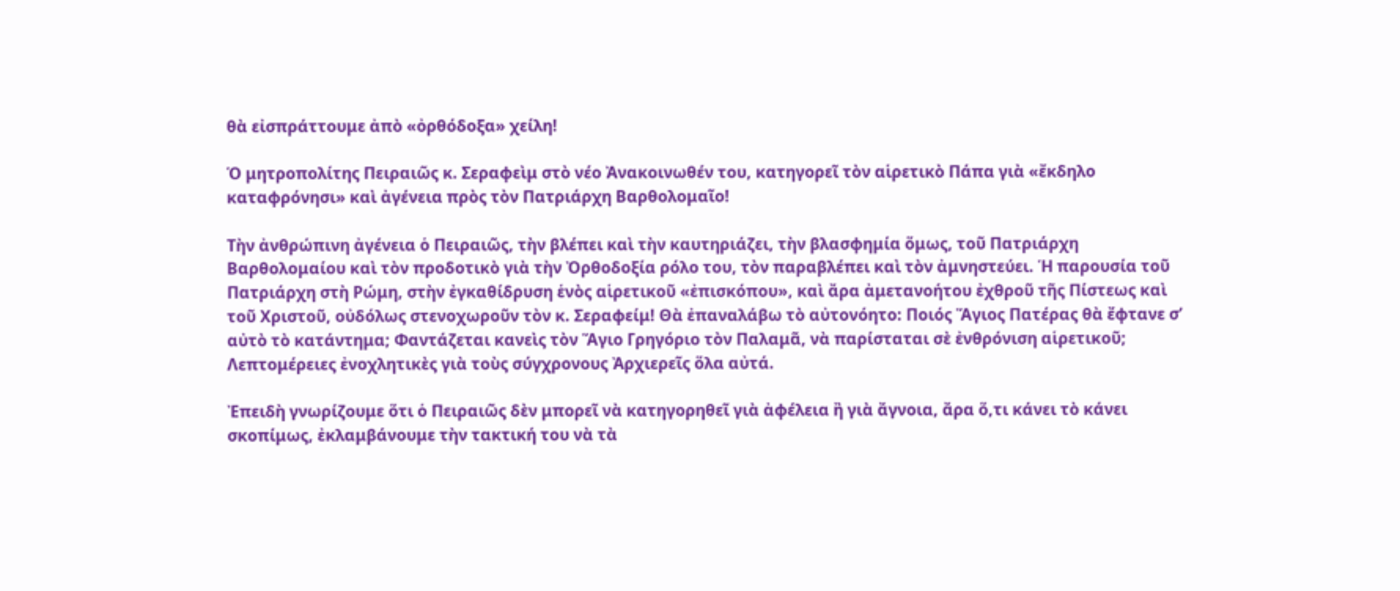θὰ εἰσπράττουμε ἀπὸ «ὀρθόδοξα» χείλη!

Ὁ μητροπολίτης Πειραιῶς κ. Σεραφεὶμ στὸ νέο Ἀνακοινωθέν του, κατηγορεῖ τὸν αἱρετικὸ Πάπα γιὰ «ἔκδηλο καταφρόνησι» καὶ ἀγένεια πρὸς τὸν Πατριάρχη Βαρθολομαῖο!

Τὴν ἀνθρώπινη ἀγένεια ὁ Πειραιῶς, τὴν βλέπει καὶ τὴν καυτηριάζει, τὴν βλασφημία ὅμως, τοῦ Πατριάρχη Βαρθολομαίου καὶ τὸν προδοτικὸ γιὰ τὴν Ὀρθοδοξία ρόλο του, τὸν παραβλέπει καὶ τὸν ἀμνηστεύει. Ἡ παρουσία τοῦ Πατριάρχη στὴ Ρώμη, στὴν ἐγκαθίδρυση ἑνὸς αἱρετικοῦ «ἐπισκόπου», καὶ ἄρα ἀμετανοήτου ἐχθροῦ τῆς Πίστεως καὶ τοῦ Χριστοῦ, οὐδόλως στενοχωροῦν τὸν κ. Σεραφείμ! Θὰ ἐπαναλάβω τὸ αὐτονόητο: Ποιός Ἅγιος Πατέρας θὰ ἔφτανε σ’ αὐτὸ τὸ κατάντημα; Φαντάζεται κανεὶς τὸν Ἅγιο Γρηγόριο τὸν Παλαμᾶ, νὰ παρίσταται σὲ ἐνθρόνιση αἱρετικοῦ; Λεπτομέρειες ἐνοχλητικὲς γιὰ τοὺς σύγχρονους Ἀρχιερεῖς ὅλα αὐτά.

Ἐπειδὴ γνωρίζουμε ὅτι ὁ Πειραιῶς δὲν μπορεῖ νὰ κατηγορηθεῖ γιὰ ἀφέλεια ἢ γιὰ ἄγνοια, ἄρα ὅ,τι κάνει τὸ κάνει σκοπίμως, ἐκλαμβάνουμε τὴν τακτική του νὰ τὰ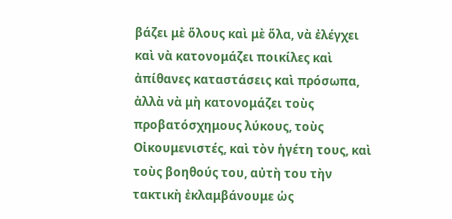βάζει μὲ ὅλους καὶ μὲ ὅλα, νὰ ἐλέγχει καὶ νὰ κατονομάζει ποικίλες καὶ ἀπίθανες καταστάσεις καὶ πρόσωπα, ἀλλὰ νὰ μὴ κατονομάζει τοὺς προβατόσχημους λύκους, τοὺς Οἰκουμενιστές, καὶ τὸν ἡγέτη τους, καὶ τοὺς βοηθούς του, αὐτὴ του τὴν τακτικὴ ἐκλαμβάνουμε ὡς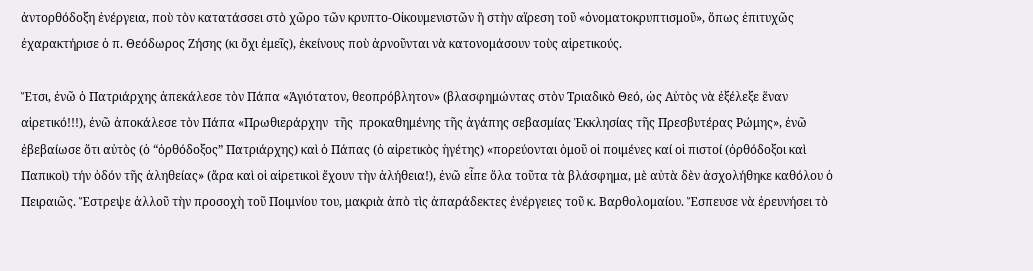ἀντορθόδοξη ἐνέργεια, ποὺ τὸν κατατάσσει στὸ χῶρο τῶν κρυπτο-Οἰκουμενιστῶν ἢ στὴν αἵρεση τοῦ «ὀνοματοκρυπτισμοῦ», ὅπως ἐπιτυχῶς ἐχαρακτήρισε ὁ π. Θεόδωρος Ζήσης (κι ὄχι ἐμεῖς), ἐκείνους ποὺ ἀρνοῦνται νὰ κατονομάσουν τοὺς αἱρετικούς.

Ἔτσι, ἐνῶ ὁ Πατριάρχης ἀπεκάλεσε τὸν Πάπα «Ἁγιότατον, θεοπρόβλητον» (βλασφημώντας στὸν Τριαδικὸ Θεό, ὡς Αὐτὸς νὰ ἐξέλεξε ἕναν αἱρετικό!!!), ἐνῶ ἀποκάλεσε τὸν Πάπα «Πρωθιεράρχην  τῆς  προκαθημένης τῆς ἀγάπης σεβασμίας Ἐκκλησίας τῆς Πρεσβυτέρας Ρώμης», ἐνῶ ἐβεβαίωσε ὅτι αὐτὸς (ὁ “ὀρθόδοξος” Πατριάρχης) καὶ ὁ Πάπας (ὁ αἱρετικὸς ἡγέτης) «πορεύονται ὁμοῦ οἱ ποιμένες καί οἱ πιστοί (ὀρθόδοξοι καὶ Παπικοὶ) τήν ὁδόν τῆς ἀληθείας» (ἄρα καὶ οἱ αἱρετικοὶ ἔχουν τὴν ἀλήθεια!), ἐνῶ εἶπε ὅλα τοῦτα τὰ βλάσφημα, μὲ αὐτὰ δὲν ἀσχολήθηκε καθόλου ὁ Πειραιῶς. Ἔστρεψε ἀλλοῦ τὴν προσοχὴ τοῦ Ποιμνίου του, μακριὰ ἀπὸ τὶς ἀπαράδεκτες ἐνέργειες τοῦ κ. Βαρθολομαίου. Ἔσπευσε νὰ ἐρευνήσει τὸ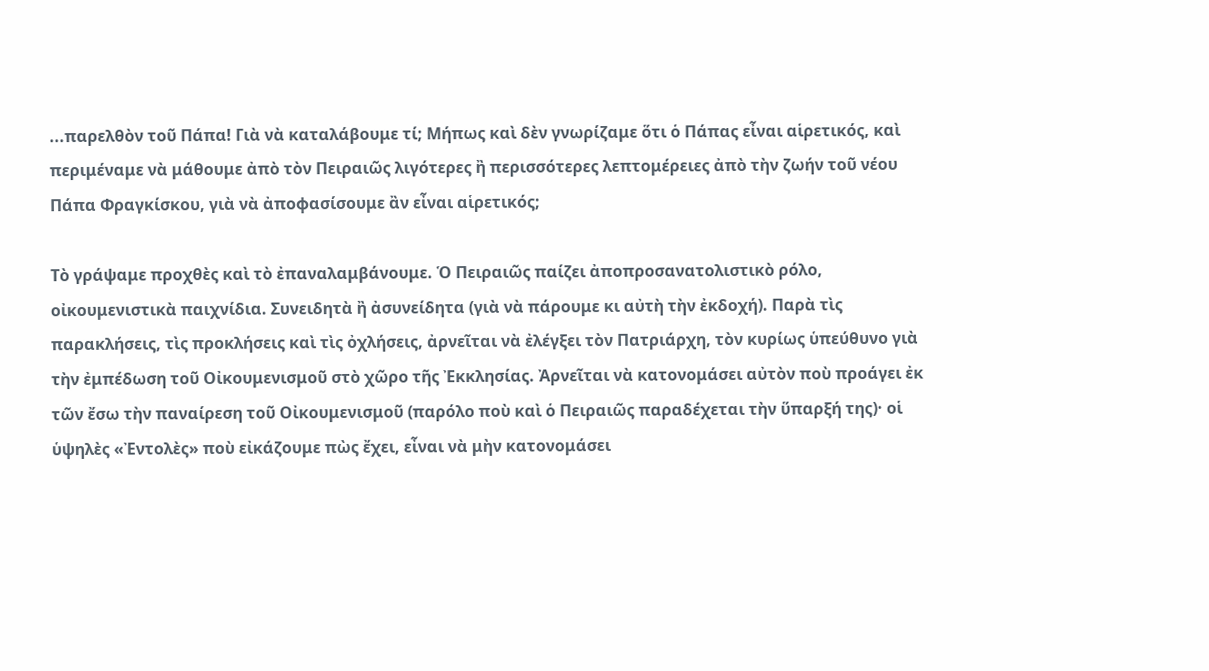...παρελθὸν τοῦ Πάπα! Γιὰ νὰ καταλάβουμε τί; Μήπως καὶ δὲν γνωρίζαμε ὅτι ὁ Πάπας εἶναι αἱρετικός, καὶ περιμέναμε νὰ μάθουμε ἀπὸ τὸν Πειραιῶς λιγότερες ἢ περισσότερες λεπτομέρειες ἀπὸ τὴν ζωήν τοῦ νέου Πάπα Φραγκίσκου, γιὰ νὰ ἀποφασίσουμε ἂν εἶναι αἱρετικός;

Τὸ γράψαμε προχθὲς καὶ τὸ ἐπαναλαμβάνουμε. Ὁ Πειραιῶς παίζει ἀποπροσανατολιστικὸ ρόλο, οἰκουμενιστικὰ παιχνίδια. Συνειδητὰ ἢ ἀσυνείδητα (γιὰ νὰ πάρουμε κι αὐτὴ τὴν ἐκδοχή). Παρὰ τὶς παρακλήσεις, τὶς προκλήσεις καὶ τὶς ὀχλήσεις, ἀρνεῖται νὰ ἐλέγξει τὸν Πατριάρχη, τὸν κυρίως ὑπεύθυνο γιὰ τὴν ἐμπέδωση τοῦ Οἰκουμενισμοῦ στὸ χῶρο τῆς Ἐκκλησίας. Ἀρνεῖται νὰ κατονομάσει αὐτὸν ποὺ προάγει ἐκ τῶν ἔσω τὴν παναίρεση τοῦ Οἰκουμενισμοῦ (παρόλο ποὺ καὶ ὁ Πειραιῶς παραδέχεται τὴν ὕπαρξή της)· οἱ ὑψηλὲς «Ἐντολὲς» ποὺ εἰκάζουμε πὼς ἔχει, εἶναι νὰ μὴν κατονομάσει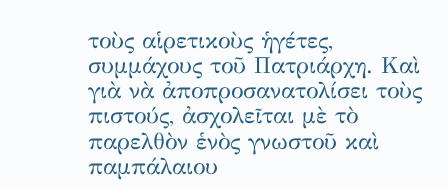τοὺς αἱρετικοὺς ἡγέτες, συμμάχους τοῦ Πατριάρχη. Καὶ γιὰ νὰ ἀποπροσανατολίσει τοὺς πιστούς, ἀσχολεῖται μὲ τὸ παρελθὸν ἑνὸς γνωστοῦ καὶ παμπάλαιου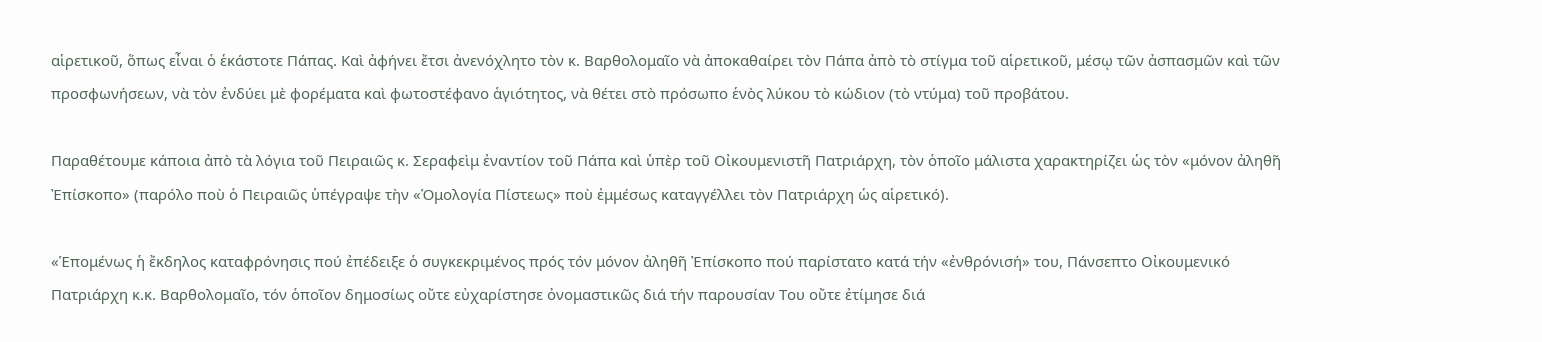αἱρετικοῦ, ὅπως εἶναι ὁ ἑκάστοτε Πάπας. Καὶ ἀφήνει ἔτσι ἀνενόχλητο τὸν κ. Βαρθολομαῖο νὰ ἀποκαθαίρει τὸν Πάπα ἀπὸ τὸ στίγμα τοῦ αἱρετικοῦ, μέσῳ τῶν ἀσπασμῶν καὶ τῶν προσφωνήσεων, νὰ τὸν ἐνδύει μὲ φορέματα καὶ φωτοστέφανο ἁγιότητος, νὰ θέτει στὸ πρόσωπο ἑνὸς λύκου τὸ κώδιον (τὸ ντύμα) τοῦ προβάτου.

Παραθέτουμε κάποια ἀπὸ τὰ λόγια τοῦ Πειραιῶς κ. Σεραφεὶμ ἐναντίον τοῦ Πάπα καὶ ὑπὲρ τοῦ Οἰκουμενιστῆ Πατριάρχη, τὸν ὁποῖο μάλιστα χαρακτηρίζει ὡς τὸν «μόνον ἀληθῆ Ἐπίσκοπο» (παρόλο ποὺ ὁ Πειραιῶς ὑπέγραψε τὴν «Ὁμολογία Πίστεως» ποὺ ἐμμέσως καταγγέλλει τὸν Πατριάρχη ὡς αἱρετικό).

«Ἑπομένως ἡ ἔκδηλος καταφρόνησις πού ἐπέδειξε ὁ συγκεκριμένος πρός τόν μόνον ἀληθῆ Ἐπίσκοπο πού παρίστατο κατά τήν «ἐνθρόνισή» του, Πάνσεπτο Οἰκουμενικό Πατριάρχη κ.κ. Βαρθολομαῖο, τόν ὁποῖον δημοσίως οὔτε εὐχαρίστησε ὀνομαστικῶς διά τήν παρουσίαν Του οὔτε ἐτίμησε διά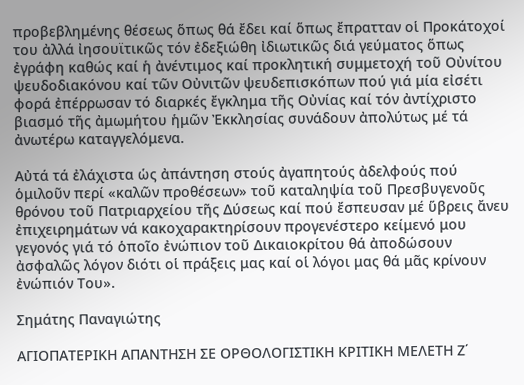προβεβλημένης θέσεως ὅπως θά ἔδει καί ὅπως ἔπρατταν οἱ Προκάτοχοί του ἀλλά ἰησουϊτικῶς τόν ἐδεξιώθη ἰδιωτικῶς διά γεύματος ὅπως ἐγράφη καθώς καί ἡ ἀνέντιμος καί προκλητική συμμετοχή τοῦ Οὐνίτου ψευδοδιακόνου καί τῶν Οὐνιτῶν ψευδεπισκόπων πού γιά μία εἰσέτι φορά ἐπέρρωσαν τό διαρκές ἔγκλημα τῆς Οὐνίας καί τόν ἀντίχριστο βιασμό τῆς ἀμωμήτου ἡμῶν Ἐκκλησίας συνάδουν ἀπολύτως μέ τά ἀνωτέρω καταγγελόμενα.

Αὐτά τά ἐλάχιστα ὡς ἀπάντηση στούς ἀγαπητούς ἀδελφούς πού ὁμιλοῦν περί «καλῶν προθέσεων» τοῦ καταληψία τοῦ Πρεσβυγενοῦς θρόνου τοῦ Πατριαρχείου τῆς Δύσεως καί πού ἔσπευσαν μέ ὕβρεις ἄνευ ἐπιχειρημάτων νά κακοχαρακτηρίσουν προγενέστερο κείμενό μου γεγονός γιά τό ὁποῖο ἐνώπιον τοῦ Δικαιοκρίτου θά ἀποδώσουν ἀσφαλῶς λόγον διότι οἱ πράξεις μας καί οἱ λόγοι μας θά μᾶς κρίνουν ἐνώπιόν Του».

Σημάτης Παναγιώτης

ΑΓΙΟΠΑΤΕΡΙΚΗ ΑΠΑΝΤΗΣΗ ΣΕ ΟΡΘΟΛΟΓΙΣΤΙΚΗ ΚΡΙΤΙΚΗ ΜΕΛΕΤΗ Ζ΄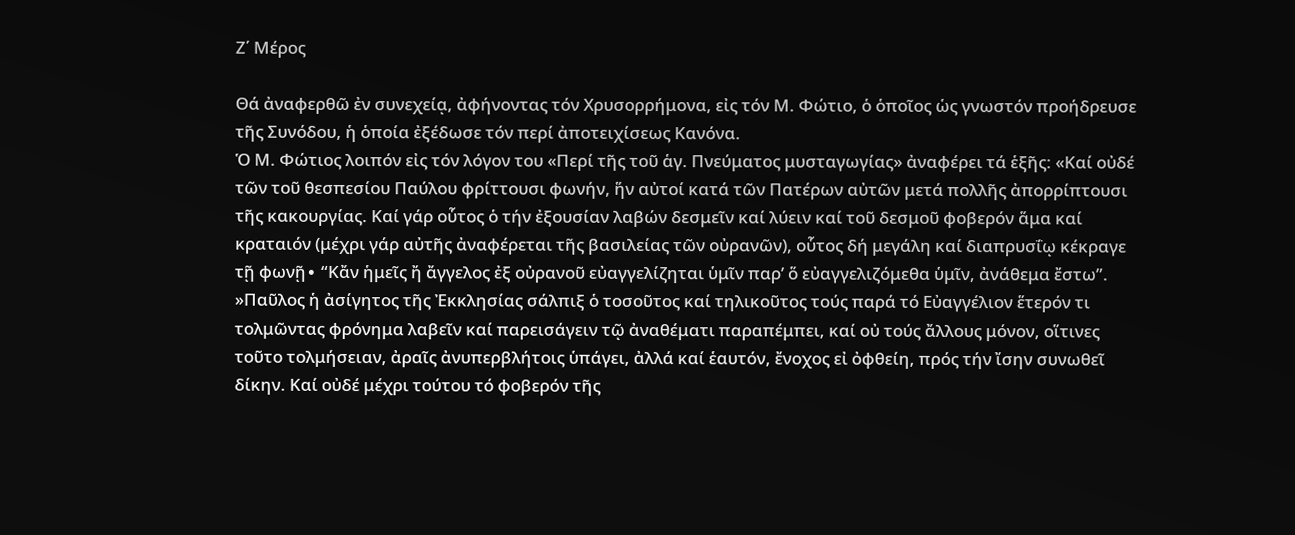Ζ΄ Μέρος

Θά ἀναφερθῶ ἐν συνεχείᾳ, ἀφήνοντας τόν Χρυσορρήμονα, εἰς τόν Μ. Φώτιο, ὁ ὁποῖος ὡς γνωστόν προήδρευσε τῆς Συνόδου, ἡ ὁποία ἐξέδωσε τόν περί ἀποτειχίσεως Κανόνα.
Ὁ Μ. Φώτιος λοιπόν εἰς τόν λόγον του «Περί τῆς τοῦ ἁγ. Πνεύματος μυσταγωγίας» ἀναφέρει τά ἑξῆς: «Καί οὐδέ τῶν τοῦ θεσπεσίου Παύλου φρίττουσι φωνήν, ἥν αὐτοί κατά τῶν Πατέρων αὐτῶν μετά πολλῆς ἀπορρίπτουσι τῆς κακουργίας. Καί γάρ οὗτος ὁ τήν ἐξουσίαν λαβών δεσμεῖν καί λύειν καί τοῦ δεσμοῦ φοβερόν ἅμα καί κραταιόν (μέχρι γάρ αὐτῆς ἀναφέρεται τῆς βασιλείας τῶν οὐρανῶν), οὗτος δή μεγάλη καί διαπρυσΐῳ κέκραγε τῇ φωνῇ∙ “Κἄν ἡμεῖς ἤ ἄγγελος ἐξ οὐρανοῦ εὐαγγελίζηται ὑμῖν παρ’ ὅ εὐαγγελιζόμεθα ὑμῖν, ἀνάθεμα ἔστω”.
»Παῦλος ἡ ἀσίγητος τῆς Ἐκκλησίας σάλπιξ ὁ τοσοῦτος καί τηλικοῦτος τούς παρά τό Εὐαγγέλιον ἕτερόν τι τολμῶντας φρόνημα λαβεῖν καί παρεισάγειν τῷ ἀναθέματι παραπέμπει, καί οὐ τούς ἄλλους μόνον, οἵτινες τοῦτο τολμήσειαν, ἀραῖς ἀνυπερβλήτοις ὑπάγει, ἀλλά καί ἑαυτόν, ἔνοχος εἰ ὀφθείη, πρός τήν ἴσην συνωθεῖ δίκην. Καί οὐδέ μέχρι τούτου τό φοβερόν τῆς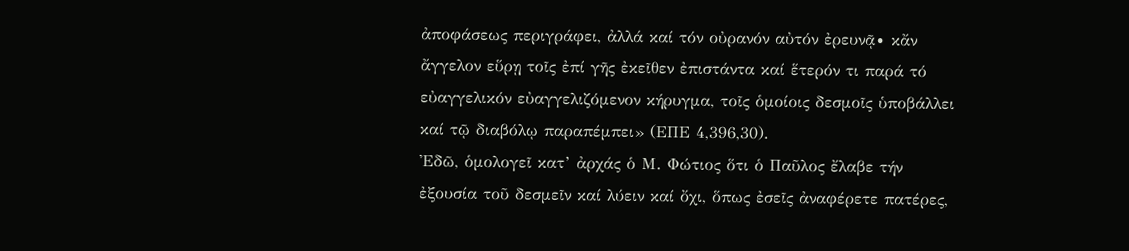ἀποφάσεως περιγράφει, ἀλλά καί τόν οὐρανόν αὐτόν ἐρευνᾷ∙ κἄν ἄγγελον εὕρῃ τοῖς ἐπί γῆς ἐκεῖθεν ἐπιστάντα καί ἕτερόν τι παρά τό εὐαγγελικόν εὐαγγελιζόμενον κήρυγμα, τοῖς ὁμοίοις δεσμοῖς ὑποβάλλει καί τῷ διαβόλῳ παραπέμπει» (ΕΠΕ 4,396,30).
Ἐδῶ, ὁμολογεῖ κατ’ ἀρχάς ὁ Μ. Φώτιος ὅτι ὁ Παῦλος ἔλαβε τήν ἐξουσία τοῦ δεσμεῖν καί λύειν καί ὄχι, ὅπως ἐσεῖς ἀναφέρετε πατέρες,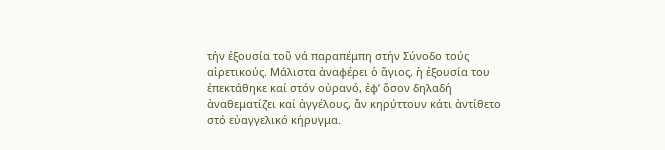τήν ἐξουσία τοῦ νά παραπέμπη στήν Σύνοδο τούς αἱρετικούς. Μάλιστα ἀναφέρει ὁ ἅγιος, ἡ ἐξουσία του ἐπεκτάθηκε καί στόν οὐρανό, ἐφ’ ὅσον δηλαδή ἀναθεματίζει καί ἀγγέλους, ἄν κηρύττουν κάτι ἀντίθετο στό εὐαγγελικό κήρυγμα.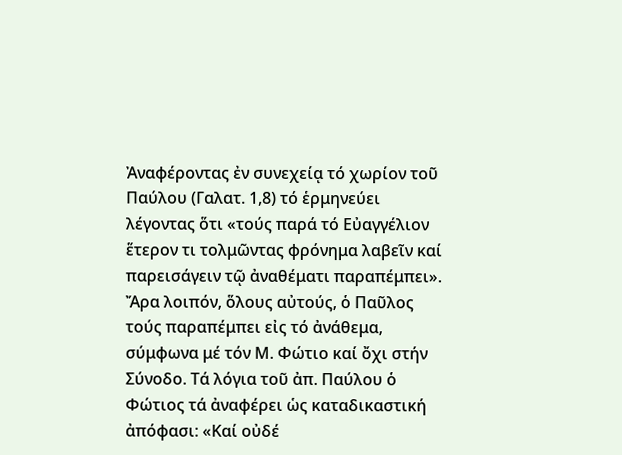Ἀναφέροντας ἐν συνεχείᾳ τό χωρίον τοῦ Παύλου (Γαλατ. 1,8) τό ἑρμηνεύει λέγοντας ὅτι «τούς παρά τό Εὐαγγέλιον ἕτερον τι τολμῶντας φρόνημα λαβεῖν καί παρεισάγειν τῷ ἀναθέματι παραπέμπει».
Ἄρα λοιπόν, ὅλους αὐτούς, ὁ Παῦλος τούς παραπέμπει εἰς τό ἀνάθεμα, σύμφωνα μέ τόν Μ. Φώτιο καί ὄχι στήν Σύνοδο. Τά λόγια τοῦ ἀπ. Παύλου ὁ Φώτιος τά ἀναφέρει ὡς καταδικαστική ἀπόφασι: «Καί οὐδέ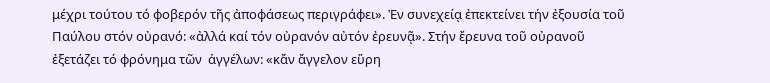μέχρι τούτου τό φοβερόν τῆς ἀποφάσεως περιγράφει». Ἐν συνεχείᾳ ἐπεκτείνει τήν ἐξουσία τοῦ Παύλου στόν οὐρανό: «ἀλλά καί τόν οὐρανόν αὐτόν ἐρευνᾷ». Στήν ἔρευνα τοῦ οὐρανοῦ ἐξετάζει τό φρόνημα τῶν  ἀγγέλων: «κἄν ἄγγελον εὕρη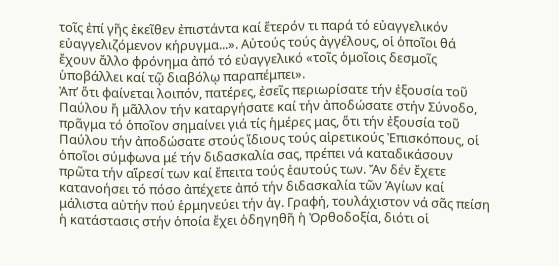τοῖς ἐπί γῆς ἐκεῖθεν ἐπιστάντα καί ἕτερόν τι παρά τό εὐαγγελικόν εὐαγγελιζόμενον κήρυγμα...». Αὐτούς τούς ἀγγέλους, οἱ ὁποῖοι θά ἔχουν ἄλλο φρόνημα ἀπό τό εὐαγγελικό «τοῖς ὁμοῖοις δεσμοῖς ὑποβάλλει καί τῷ διαβόλῳ παραπέμπει».
Ἀπ’ ὅτι φαίνεται λοιπόν, πατέρες, ἐσεῖς περιωρίσατε τήν ἐξουσία τοῦ Παύλου ἤ μᾶλλον τήν καταργήσατε καί τήν ἀποδώσατε στήν Σύνοδο, πρᾶγμα τό ὁποῖον σημαίνει γιά τίς ἡμέρες μας, ὅτι τήν ἐξουσία τοῦ Παύλου τήν ἀποδώσατε στούς ἴδιους τούς αἱρετικούς Ἐπισκόπους, οἱ ὁποῖοι σύμφωνα μέ τήν διδασκαλία σας, πρέπει νά καταδικάσουν πρῶτα τήν αἵρεσί των καί ἔπειτα τούς ἑαυτούς των. Ἄν δέν ἔχετε κατανοήσει τό πόσο ἀπέχετε ἀπό τήν διδασκαλία τῶν Ἁγίων καί μάλιστα αὐτήν πού ἑρμηνεύει τήν ἁγ. Γραφή, τουλάχιστον νά σᾶς πείση ἡ κατάστασις στήν ὁποία ἔχει ὁδηγηθῆ ἡ Ὀρθοδοξία, διότι οἱ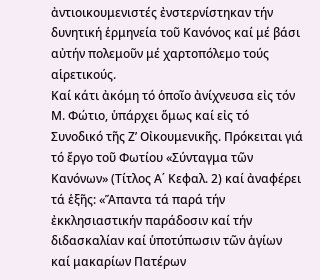ἀντιοικουμενιστές ἐνστερνίστηκαν τήν δυνητική ἑρμηνεία τοῦ Κανόνος καί μέ βάσι αὐτήν πολεμοῦν μέ χαρτοπόλεμο τούς αἱρετικούς.
Καί κάτι ἀκόμη τό ὁποῖο ἀνίχνευσα εἰς τόν Μ. Φώτιο, ὑπάρχει ὅμως καί εἰς τό Συνοδικό τῆς Ζ’ Οἰκουμενικῆς. Πρόκειται γιά τό ἔργο τοῦ Φωτίου «Σύνταγμα τῶν Κανόνων» (Τίτλος Α΄ Κεφαλ. 2) καί ἀναφέρει τά ἑξῆς: «Ἅπαντα τά παρά τήν ἐκκλησιαστικήν παράδοσιν καί τήν διδασκαλίαν καί ὑποτύπωσιν τῶν ἁγίων καί μακαρίων Πατέρων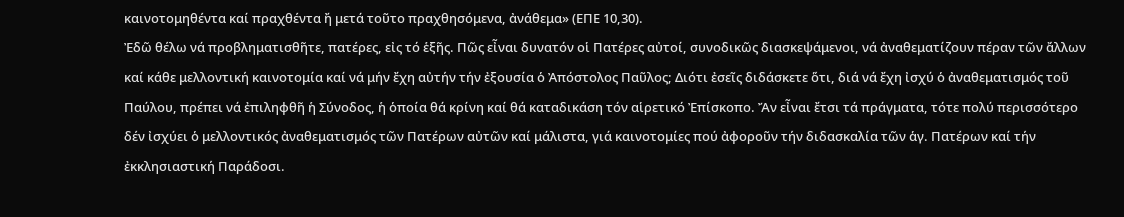καινοτομηθέντα καί πραχθέντα ἤ μετά τοῦτο πραχθησόμενα, ἀνάθεμα» (ΕΠΕ 10,30).
Ἐδῶ θέλω νά προβληματισθῆτε, πατέρες, εἰς τό ἑξῆς. Πῶς εἶναι δυνατόν οἱ Πατέρες αὐτοί, συνοδικῶς διασκεψάμενοι, νά ἀναθεματίζουν πέραν τῶν ἄλλων καί κάθε μελλοντική καινοτομία καί νά μήν ἔχη αὐτήν τήν ἐξουσία ὁ Ἀπόστολος Παῦλος; Διότι ἐσεῖς διδάσκετε ὅτι, διά νά ἔχη ἰσχύ ὁ ἀναθεματισμός τοῦ Παύλου, πρέπει νά ἐπιληφθῆ ἡ Σύνοδος, ἡ ὁποία θά κρίνη καί θά καταδικάση τόν αἱρετικό Ἐπίσκοπο. Ἄν εἶναι ἔτσι τά πράγματα, τότε πολύ περισσότερο δέν ἰσχύει ὁ μελλοντικός ἀναθεματισμός τῶν Πατέρων αὐτῶν καί μάλιστα, γιά καινοτομίες πού ἀφοροῦν τήν διδασκαλία τῶν ἁγ. Πατέρων καί τήν ἐκκλησιαστική Παράδοσι.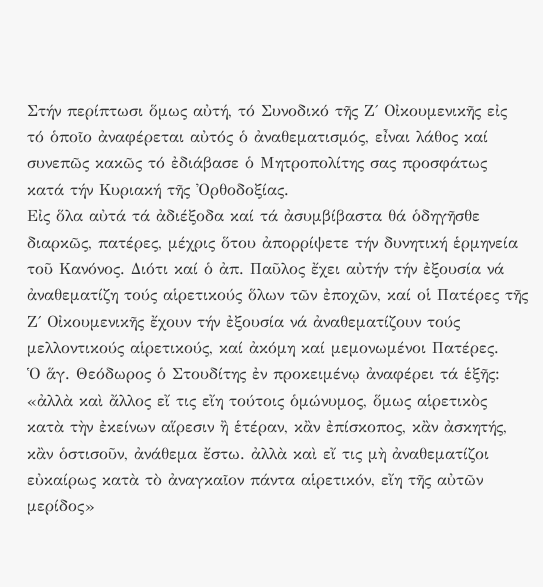Στήν περίπτωσι ὅμως αὐτή, τό Συνοδικό τῆς Ζ΄ Οἰκουμενικῆς εἰς τό ὁποῖο ἀναφέρεται αὐτός ὁ ἀναθεματισμός, εἶναι λάθος καί συνεπῶς κακῶς τό ἐδιάβασε ὁ Μητροπολίτης σας προσφάτως κατά τήν Κυριακή τῆς Ὀρθοδοξίας.
Εἰς ὅλα αὐτά τά ἀδιέξοδα καί τά ἀσυμβίβαστα θά ὁδηγῆσθε διαρκῶς, πατέρες, μέχρις ὅτου ἀπορρίψετε τήν δυνητική ἑρμηνεία τοῦ Κανόνος. Διότι καί ὁ ἀπ. Παῦλος ἔχει αὐτήν τήν ἐξουσία νά ἀναθεματίζη τούς αἱρετικούς ὅλων τῶν ἐποχῶν, καί οἱ Πατέρες τῆς Ζ΄ Οἰκουμενικῆς ἔχουν τήν ἐξουσία νά ἀναθεματίζουν τούς μελλοντικούς αἱρετικούς, καί ἀκόμη καί μεμονωμένοι Πατέρες.
Ὁ ἅγ. Θεόδωρος ὁ Στουδίτης ἐν προκειμένῳ ἀναφέρει τά ἑξῆς: «ἀλλὰ καὶ ἄλλος εἴ τις εἴη τούτοις ὁμώνυμος, ὅμως αἱρετικὸς κατὰ τὴν ἐκείνων αἵρεσιν ἢ ἑτέραν, κἂν ἐπίσκοπος, κἂν ἀσκητής, κἂν ὁστισοῦν, ἀνάθεμα ἔστω. ἀλλὰ καὶ εἴ τις μὴ ἀναθεματίζοι εὐκαίρως κατὰ τὸ ἀναγκαῖον πάντα αἱρετικόν, εἴη τῆς αὐτῶν μερίδος»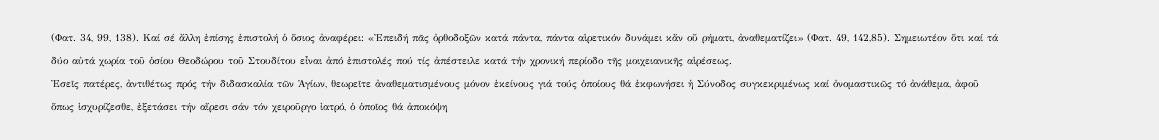(Φατ. 34, 99, 138). Καί σέ ἄλλη ἐπίσης ἐπιστολή ὁ ὅσιος ἀναφέρει: «Ἐπειδή πᾶς ὀρθοδοξῶν κατά πάντα, πάντα αἱρετικόν δυνάμει κἄν οὔ ρήματι, ἀναθεματίζει» (Φατ. 49, 142,85). Σημειωτέον ὅτι καί τά δύο αὐτά χωρία τοῦ ὁσίου Θεοδώρου τοῦ Στουδίτου εἶναι ἀπό ἐπιστολές πού τίς ἀπέστειλε κατά τήν χρονική περίοδο τῆς μοιχειανικῆς αἱρέσεως.
Ἐσεῖς πατέρες, ἀντιθέτως πρός τήν διδασκαλία τῶν Ἁγίων, θεωρεῖτε ἀναθεματισμένους μόνον ἐκείνους γιά τούς ὁποίους θά ἐκφωνήσει ἡ Σύνοδος συγκεκριμένως καί ὀνομαστικῶς τό ἀνάθεμα, ἀφοῦ ὅπως ἰσχυρίζεσθε, ἐξετάσει τήν αἵρεσι σάν τόν χειροῦργο ἰατρό, ὁ ὁποῖος θά ἀποκόψη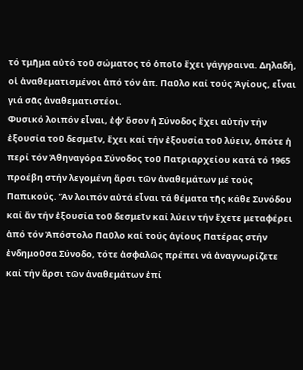τό τμῆμα αὐτό τοῦ σώματος τό ὁποῖο ἔχει γάγγραινα. Δηλαδή, οἱ ἀναθεματισμένοι ἀπό τόν ἀπ. Παῦλο καί τούς Ἁγίους, εἶναι γιά σᾶς ἀναθεματιστέοι.
Φυσικό λοιπόν εἶναι, ἐφ’ ὅσον ἡ Σύνοδος ἔχει αὐτήν τήν ἐξουσία τοῦ δεσμεῖν, ἔχει καί τήν ἐξουσία τοῦ λύειν, ὁπότε ἡ περί τόν Ἀθηναγόρα Σύνοδος τοῦ Πατριαρχείου κατά τό 1965 προέβη στήν λεγομένη ἄρσι τῶν ἀναθεμάτων μέ τούς Παπικούς. Ἄν λοιπόν αὐτά εἶναι τά θέματα τῆς κάθε Συνόδου καί ἄν τήν ἐξουσία τοῦ δεσμεῖν καί λύειν τήν ἔχετε μεταφέρει ἀπό τόν Ἀπόστολο Παῦλο καί τούς ἁγίους Πατέρας στήν ἐνδημοῦσα Σύνοδο, τότε ἀσφαλῶς πρέπει νά ἀναγνωρίζετε καί τήν ἄρσι τῶν ἀναθεμάτων ἐπί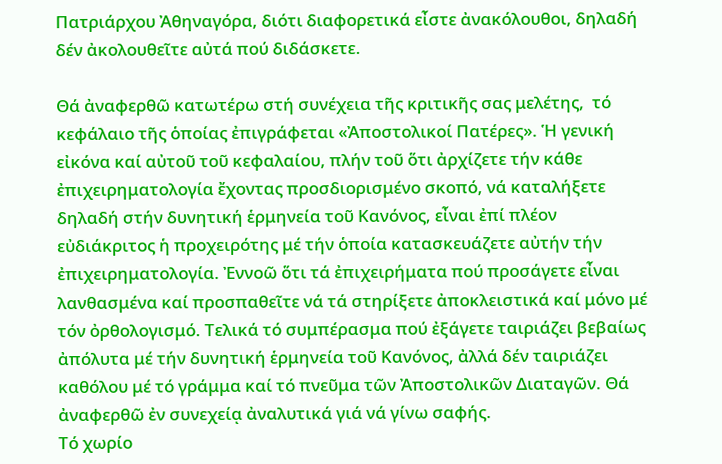Πατριάρχου Ἀθηναγόρα, διότι διαφορετικά εἶστε ἀνακόλουθοι, δηλαδή δέν ἀκολουθεῖτε αὐτά πού διδάσκετε.

Θά ἀναφερθῶ κατωτέρω στή συνέχεια τῆς κριτικῆς σας μελέτης,  τό κεφάλαιο τῆς ὁποίας ἐπιγράφεται «Ἀποστολικοί Πατέρες». Ἡ γενική εἰκόνα καί αὐτοῦ τοῦ κεφαλαίου, πλήν τοῦ ὅτι ἀρχίζετε τήν κάθε ἐπιχειρηματολογία ἔχοντας προσδιορισμένο σκοπό, νά καταλήξετε δηλαδή στήν δυνητική ἑρμηνεία τοῦ Κανόνος, εἶναι ἐπί πλέον εὐδιάκριτος ἡ προχειρότης μέ τήν ὁποία κατασκευάζετε αὐτήν τήν ἐπιχειρηματολογία. Ἐννοῶ ὅτι τά ἐπιχειρήματα πού προσάγετε εἶναι λανθασμένα καί προσπαθεῖτε νά τά στηρίξετε ἀποκλειστικά καί μόνο μέ τόν ὀρθολογισμό. Τελικά τό συμπέρασμα πού ἐξάγετε ταιριάζει βεβαίως ἀπόλυτα μέ τήν δυνητική ἑρμηνεία τοῦ Κανόνος, ἀλλά δέν ταιριάζει καθόλου μέ τό γράμμα καί τό πνεῦμα τῶν Ἀποστολικῶν Διαταγῶν. Θά ἀναφερθῶ ἐν συνεχείᾳ ἀναλυτικά γιά νά γίνω σαφής.
Τό χωρίο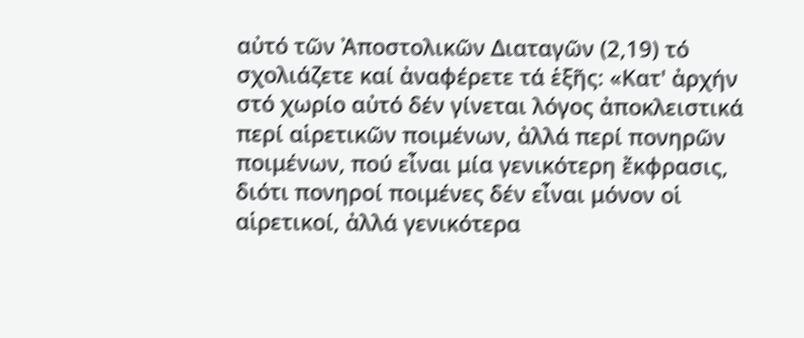αὐτό τῶν Ἀποστολικῶν Διαταγῶν (2,19) τό σχολιάζετε καί ἀναφέρετε τά ἑξῆς: «Κατ' ἀρχήν στό χωρίο αὐτό δέν γίνεται λόγος ἀποκλειστικά περί αἱρετικῶν ποιμένων, ἀλλά περί πονηρῶν ποιμένων, πού εἶναι μία γενικότερη ἔκφρασις, διότι πονηροί ποιμένες δέν εἶναι μόνον οἱ αἱρετικοί, ἀλλά γενικότερα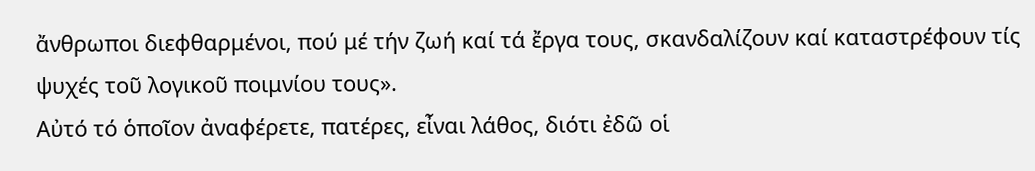ἄνθρωποι διεφθαρμένοι, πού μέ τήν ζωή καί τά ἔργα τους, σκανδαλίζουν καί καταστρέφουν τίς ψυχές τοῦ λογικοῦ ποιμνίου τους».
Αὐτό τό ὁποῖον ἀναφέρετε, πατέρες, εἶναι λάθος, διότι ἐδῶ οἱ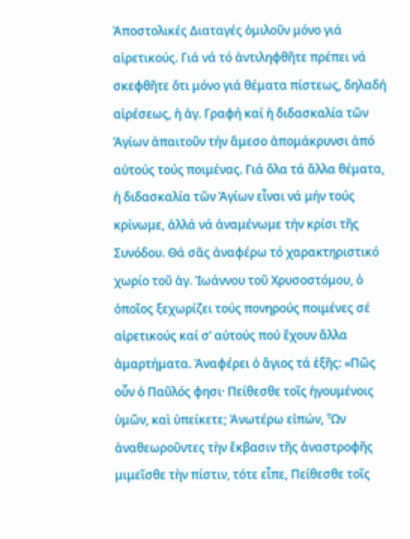Ἀποστολικές Διαταγές ὁμιλοῦν μόνο γιά αἱρετικούς. Γιά νά τό ἀντιληφθῆτε πρέπει νά σκεφθῆτε ὅτι μόνο γιά θέματα πίστεως, δηλαδή αἱρέσεως, ἡ ἁγ. Γραφή καί ἡ διδασκαλία τῶν Ἁγίων ἀπαιτοῦν τήν ἄμεσο ἀπομάκρυνσι ἀπό αὐτούς τούς ποιμένας. Γιά ὅλα τά ἄλλα θέματα, ἡ διδασκαλία τῶν Ἁγίων εἶναι νά μήν τούς κρίνωμε, ἀλλά νά ἀναμένωμε τήν κρίσι τῆς Συνόδου. Θά σᾶς ἀναφέρω τό χαρακτηριστικό χωρίο τοῦ ἁγ. Ἰωάννου τοῦ Χρυσοστόμου, ὁ ὁποῖος ξεχωρίζει τούς πονηρούς ποιμένες σέ αἱρετικούς καί σ’ αὐτούς πού ἔχουν ἄλλα ἁμαρτήματα. Ἀναφέρει ὁ ἅγιος τά ἑξῆς: «Πῶς οὖν ὁ Παῦλός φησι· Πείθεσθε τοῖς ἡγουμένοις ὑμῶν, καὶ ὑπείκετε; Ἀνωτέρω εἰπών, Ὧν ἀναθεωροῦντες τὴν ἔκβασιν τῆς ἀναστροφῆς μιμεῖσθε τὴν πίστιν, τότε εἶπε, Πείθεσθε τοῖς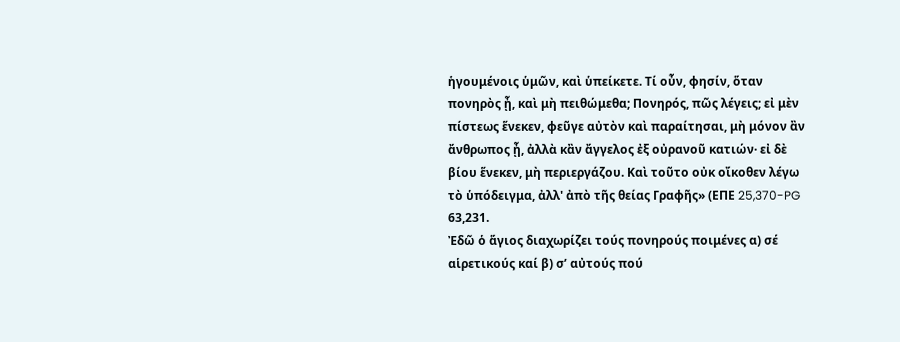ἡγουμένοις ὑμῶν, καὶ ὑπείκετε. Τί οὖν, φησίν, ὅταν πονηρὸς ᾖ, καὶ μὴ πειθώμεθα; Πονηρός, πῶς λέγεις; εἰ μὲν πίστεως ἕνεκεν, φεῦγε αὐτὸν καὶ παραίτησαι, μὴ μόνον ἂν ἄνθρωπος ᾖ, ἀλλὰ κἂν ἄγγελος ἐξ οὐρανοῦ κατιών· εἰ δὲ βίου ἕνεκεν, μὴ περιεργάζου. Καὶ τοῦτο οὐκ οἴκοθεν λέγω τὸ ὑπόδειγμα, ἀλλ' ἀπὸ τῆς θείας Γραφῆς» (ΕΠΕ 25,370-PG 63,231.
Ἐδῶ ὁ ἅγιος διαχωρίζει τούς πονηρούς ποιμένες α) σέ αἱρετικούς καί β) σ’ αὐτούς πού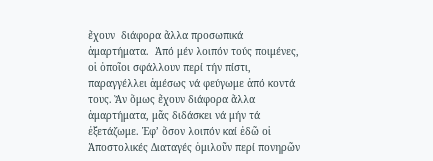ἔχουν  διάφορα ἄλλα προσωπικά ἁμαρτήματα.  Ἀπό μέν λοιπόν τούς ποιμένες, οἱ ὁποῖοι σφάλλουν περί τήν πίστι, παραγγέλλει ἀμέσως νά φεύγωμε ἀπό κοντά τους. Ἄν ὅμως ἔχουν διάφορα ἄλλα ἁμαρτήματα, μᾶς διδάσκει νά μήν τά ἐξετάζωμε. Ἐφ’ ὅσον λοιπόν καί ἐδῶ οἱ Ἀποστολικές Διαταγές ὁμιλοῦν περί πονηρῶν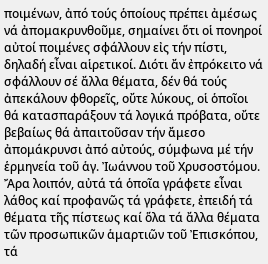ποιμένων, ἀπό τούς ὁποίους πρέπει ἀμέσως νά ἀπομακρυνθοῦμε, σημαίνει ὅτι οἱ πονηροί αὐτοί ποιμένες σφάλλουν εἰς τήν πίστι, δηλαδή εἶναι αἱρετικοί. Διότι ἄν ἐπρόκειτο νά σφάλλουν σέ ἄλλα θέματα, δέν θά τούς ἀπεκάλουν φθορεῖς, οὔτε λύκους, οἱ ὁποῖοι θά κατασπαράξουν τά λογικά πρόβατα, οὔτε βεβαίως θά ἀπαιτοῦσαν τήν ἄμεσο ἀπομάκρυνσι ἀπό αὐτούς, σύμφωνα μέ τήν ἑρμηνεία τοῦ ἁγ. Ἰωάννου τοῦ Χρυσοστόμου.
Ἄρα λοιπόν, αὐτά τά ὁποῖα γράφετε εἶναι λάθος καί προφανῶς τά γράφετε, ἐπειδή τά θέματα τῆς πίστεως καί ὅλα τά ἄλλα θέματα τῶν προσωπικῶν ἁμαρτιῶν τοῦ Ἐπισκόπου, τά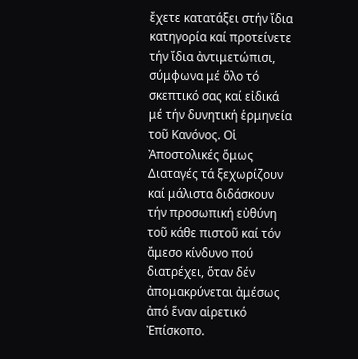ἔχετε κατατάξει στήν ἴδια κατηγορία καί προτείνετε τήν ἴδια ἀντιμετώπισι, σύμφωνα μέ ὅλο τό σκεπτικό σας καί εἰδικά μέ τήν δυνητική ἑρμηνεία τοῦ Κανόνος. Οἱ Ἀποστολικές ὅμως Διαταγές τά ξεχωρίζουν καί μάλιστα διδάσκουν τήν προσωπική εὐθύνη τοῦ κάθε πιστοῦ καί τόν ἄμεσο κίνδυνο πού διατρέχει, ὅταν δέν ἀπομακρύνεται ἀμέσως ἀπό ἕναν αἱρετικό Ἐπίσκοπο.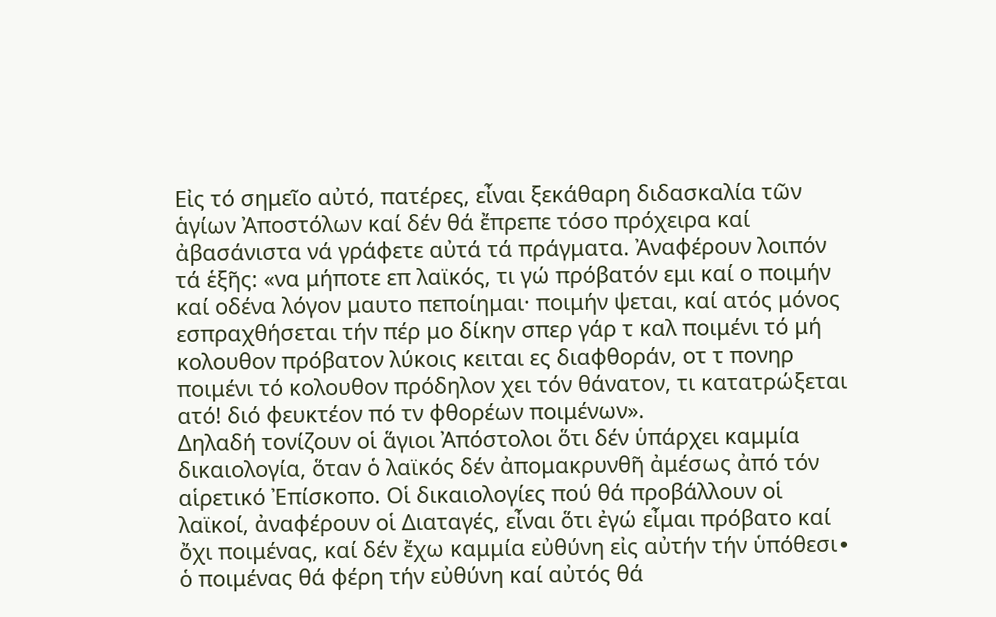Εἰς τό σημεῖο αὐτό, πατέρες, εἶναι ξεκάθαρη διδασκαλία τῶν ἁγίων Ἀποστόλων καί δέν θά ἔπρεπε τόσο πρόχειρα καί ἀβασάνιστα νά γράφετε αὐτά τά πράγματα. Ἀναφέρουν λοιπόν τά ἑξῆς: «να μήποτε επ λαϊκός, τι γώ πρόβατόν εμι καί ο ποιμήν καί οδένα λόγον μαυτο πεποίημαι· ποιμήν ψεται, καί ατός μόνος εσπραχθήσεται τήν πέρ μο δίκην σπερ γάρ τ καλ ποιμένι τό μή κολουθον πρόβατον λύκοις κειται ες διαφθοράν, οτ τ πονηρ ποιμένι τό κολουθον πρόδηλον χει τόν θάνατον, τι κατατρώξεται ατό! διό φευκτέον πό τν φθορέων ποιμένων».
Δηλαδή τονίζουν οἱ ἅγιοι Ἀπόστολοι ὅτι δέν ὑπάρχει καμμία δικαιολογία, ὅταν ὁ λαϊκός δέν ἀπομακρυνθῆ ἀμέσως ἀπό τόν αἱρετικό Ἐπίσκοπο. Οἱ δικαιολογίες πού θά προβάλλουν οἱ λαϊκοί, ἀναφέρουν οἱ Διαταγές, εἶναι ὅτι ἐγώ εἶμαι πρόβατο καί ὄχι ποιμένας, καί δέν ἔχω καμμία εὐθύνη εἰς αὐτήν τήν ὑπόθεσι∙ ὁ ποιμένας θά φέρη τήν εὐθύνη καί αὐτός θά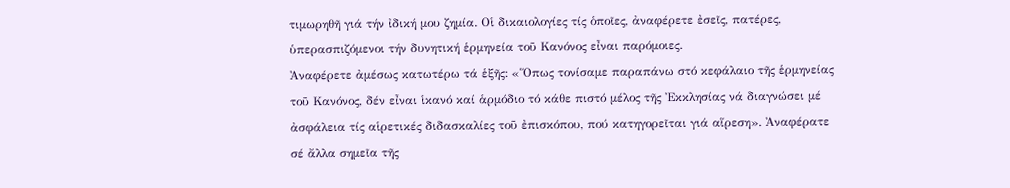τιμωρηθῆ γιά τήν ἰδική μου ζημία. Οἱ δικαιολογίες τίς ὁποῖες, ἀναφέρετε ἐσεῖς, πατέρες, ὑπερασπιζόμενοι τήν δυνητική ἑρμηνεία τοῦ Κανόνος εἶναι παρόμοιες.
Ἀναφέρετε ἀμέσως κατωτέρω τά ἑξῆς: «Ὅπως τονίσαμε παραπάνω στό κεφάλαιο τῆς ἑρμηνείας τοῦ Κανόνος, δέν εἶναι ἱκανό καί ἁρμόδιο τό κάθε πιστό μέλος τῆς Ἐκκλησίας νά διαγνώσει μέ ἀσφάλεια τίς αἱρετικές διδασκαλίες τοῦ ἐπισκόπου, πού κατηγορεῖται γιά αἵρεση». Ἀναφέρατε σέ ἄλλα σημεῖα τῆς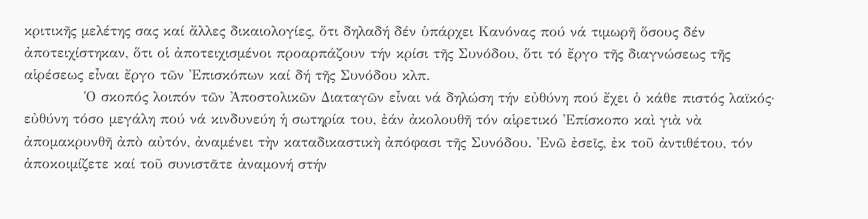κριτικῆς μελέτης σας καί ἄλλες δικαιολογίες, ὅτι δηλαδή δέν ὑπάρχει Κανόνας πού νά τιμωρῆ ὅσους δέν ἀποτειχίστηκαν, ὅτι οἱ ἀποτειχισμένοι προαρπάζουν τήν κρίσι τῆς Συνόδου, ὅτι τό ἔργο τῆς διαγνώσεως τῆς αἱρέσεως εἶναι ἔργο τῶν Ἐπισκόπων καί δή τῆς Συνόδου κλπ.
            Ὁ σκοπός λοιπόν τῶν Ἀποστολικῶν Διαταγῶν εἶναι νά δηλώση τήν εὐθύνη πού ἔχει ὁ κάθε πιστός λαϊκός· εὐθύνη τόσο μεγάλη πού νά κινδυνεύη ἡ σωτηρία του, ἐάν ἀκολουθῆ τόν αἱρετικό Ἐπίσκοπο καὶ γιὰ νὰ ἀπομακρυνθῆ ἀπὸ αὐτόν, ἀναμένει τὴν καταδικαστικὴ ἀπόφασι τῆς Συνόδου. Ἐνῶ ἐσεῖς, ἐκ τοῦ ἀντιθέτου, τόν ἀποκοιμίζετε καί τοῦ συνιστᾶτε ἀναμονή στήν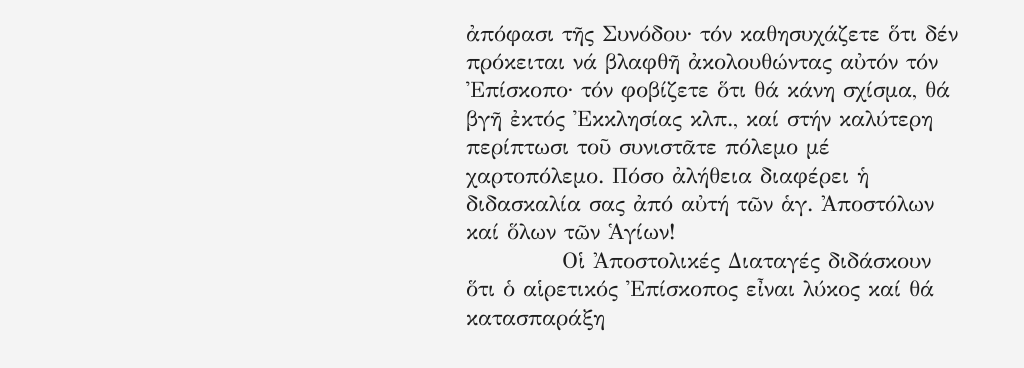ἀπόφασι τῆς Συνόδου∙ τόν καθησυχάζετε ὅτι δέν πρόκειται νά βλαφθῆ ἀκολουθώντας αὐτόν τόν Ἐπίσκοπο∙ τόν φοβίζετε ὅτι θά κάνη σχίσμα, θά βγῆ ἐκτός Ἐκκλησίας κλπ., καί στήν καλύτερη περίπτωσι τοῦ συνιστᾶτε πόλεμο μέ χαρτοπόλεμο. Πόσο ἀλήθεια διαφέρει ἡ διδασκαλία σας ἀπό αὐτή τῶν ἁγ. Ἀποστόλων καί ὅλων τῶν Ἁγίων!
            Οἱ Ἀποστολικές Διαταγές διδάσκουν ὅτι ὁ αἱρετικός Ἐπίσκοπος εἶναι λύκος καί θά κατασπαράξη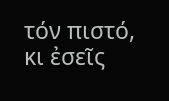τόν πιστό, κι ἐσεῖς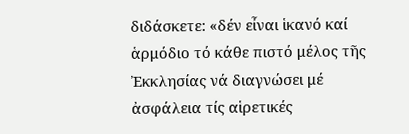διδάσκετε: «δέν εἶναι ἱκανό καί ἁρμόδιο τό κάθε πιστό μέλος τῆς Ἐκκλησίας νά διαγνώσει μέ ἀσφάλεια τίς αἱρετικές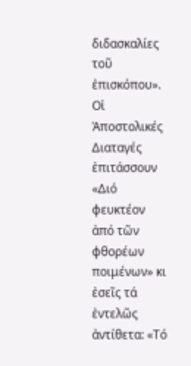διδασκαλίες τοῦ ἐπισκόπου». Οἱ Ἀποστολικές Διαταγές ἐπιτάσσουν «Διό φευκτέον ἀπό τῶν φθορέων ποιμένων» κι ἐσεῖς τά ἐντελῶς ἀντίθετα: «Τό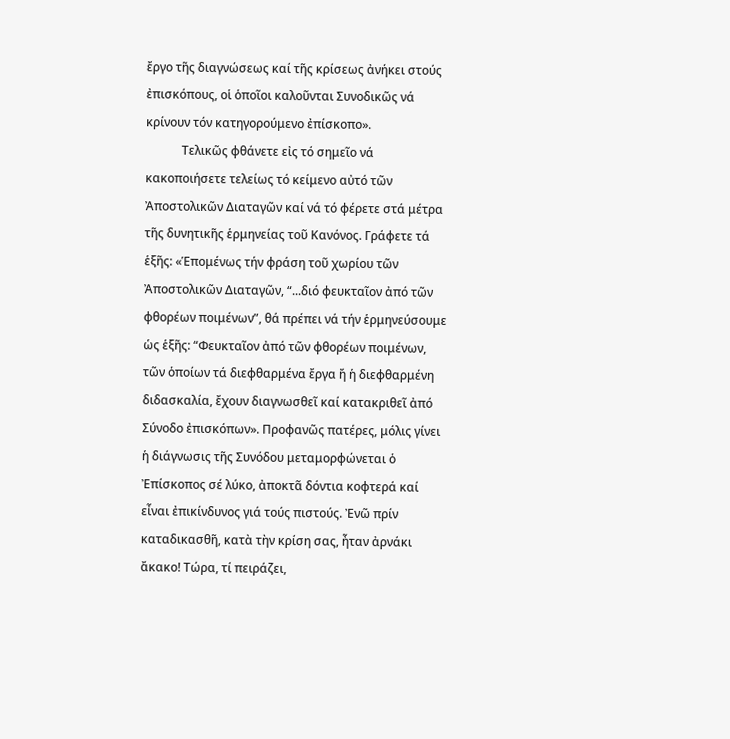ἔργο τῆς διαγνώσεως καί τῆς κρίσεως ἀνήκει στούς ἐπισκόπους, οἱ ὁποῖοι καλοῦνται Συνοδικῶς νά κρίνουν τόν κατηγορούμενο ἐπίσκοπο».
            Τελικῶς φθάνετε εἰς τό σημεῖο νά κακοποιήσετε τελείως τό κείμενο αὐτό τῶν Ἀποστολικῶν Διαταγῶν καί νά τό φέρετε στά μέτρα τῆς δυνητικῆς ἑρμηνείας τοῦ Κανόνος. Γράφετε τά ἑξῆς: «Ἑπομένως τήν φράση τοῦ χωρίου τῶν Ἀποστολικῶν Διαταγῶν, “...διό φευκταῖον ἀπό τῶν φθορέων ποιμένων”, θά πρέπει νά τήν ἑρμηνεύσουμε ὡς ἑξῆς: “Φευκταῖον ἀπό τῶν φθορέων ποιμένων, τῶν ὁποίων τά διεφθαρμένα ἔργα ἤ ἡ διεφθαρμένη διδασκαλία, ἔχουν διαγνωσθεῖ καί κατακριθεῖ ἀπό Σύνοδο ἐπισκόπων». Προφανῶς πατέρες, μόλις γίνει ἡ διάγνωσις τῆς Συνόδου μεταμορφώνεται ὁ Ἐπίσκοπος σέ λύκο, ἀποκτᾶ δόντια κοφτερά καί εἶναι ἐπικίνδυνος γιά τούς πιστούς. Ἐνῶ πρίν καταδικασθῆ, κατὰ τὴν κρίση σας, ἦταν ἀρνάκι ἄκακο! Τώρα, τί πειράζει,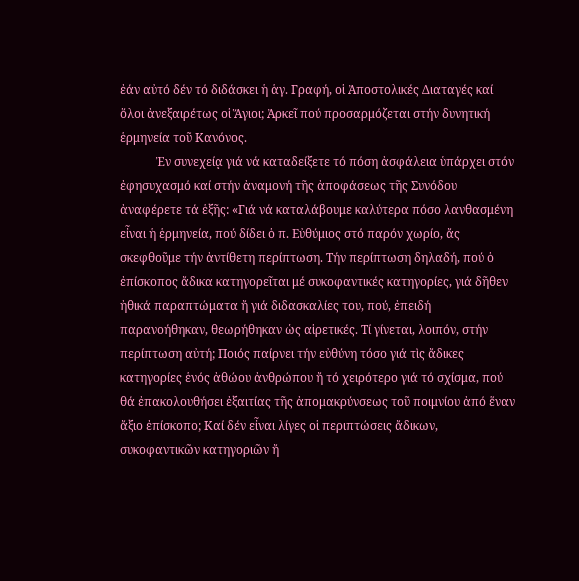ἐάν αὐτό δέν τό διδάσκει ἡ ἁγ. Γραφή, οἱ Ἀποστολικές Διαταγές καί ὅλοι ἀνεξαιρέτως οἱ Ἅγιοι; Ἀρκεῖ πού προσαρμόζεται στήν δυνητική ἑρμηνεία τοῦ Κανόνος.
            Ἐν συνεχείᾳ γιά νά καταδείξετε τό πόση ἀσφάλεια ὑπάρχει στόν ἐφησυχασμό καί στήν ἀναμονή τῆς ἀποφάσεως τῆς Συνόδου ἀναφέρετε τά ἑξῆς: «Γιά νά καταλάβουμε καλύτερα πόσο λανθασμένη εἶναι ἡ ἑρμηνεία, πού δίδει ὁ π. Εὐθύμιος στό παρόν χωρίο, ἄς σκεφθοῦμε τήν ἀντίθετη περίπτωση. Τήν περίπτωση δηλαδή, πού ὁ ἐπίσκοπος ἄδικα κατηγορεῖται μέ συκοφαντικές κατηγορίες, γιά δῆθεν ἠθικά παραπτώματα ἤ γιά διδασκαλίες του, πού, ἐπειδή παρανοήθηκαν, θεωρήθηκαν ὡς αἱρετικές. Τί γίνεται, λοιπόν, στήν περίπτωση αὐτή; Ποιός παίρνει τήν εὐθύνη τόσο γιά τὶς ἄδικες κατηγορίες ἑνός ἀθώου ἀνθρώπου ἤ τό χειρότερο γιά τό σχίσμα, πού θά ἐπακολουθήσει ἐξαιτίας τῆς ἀπομακρύνσεως τοῦ ποιμνίου ἀπό ἕναν ἄξιο ἐπίσκοπο; Καί δέν εἶναι λίγες οἱ περιπτώσεις ἄδικων, συκοφαντικῶν κατηγοριῶν ἤ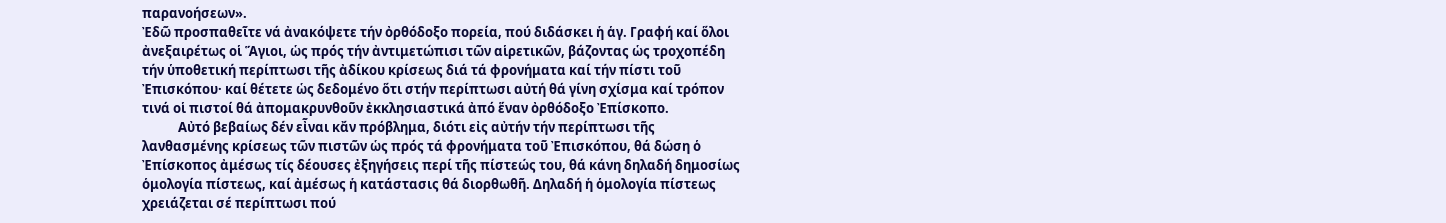παρανοήσεων».
Ἐδῶ προσπαθεῖτε νά ἀνακόψετε τήν ὀρθόδοξο πορεία, πού διδάσκει ἡ ἁγ. Γραφή καί ὅλοι ἀνεξαιρέτως οἱ Ἅγιοι, ὡς πρός τήν ἀντιμετώπισι τῶν αἱρετικῶν, βάζοντας ὡς τροχοπέδη τήν ὑποθετική περίπτωσι τῆς ἀδίκου κρίσεως διά τά φρονήματα καί τήν πίστι τοῦ Ἐπισκόπου· καί θέτετε ὡς δεδομένο ὅτι στήν περίπτωσι αὐτή θά γίνη σχίσμα καί τρόπον τινά οἱ πιστοί θά ἀπομακρυνθοῦν ἐκκλησιαστικά ἀπό ἕναν ὀρθόδοξο Ἐπίσκοπο.
            Αὐτό βεβαίως δέν εἶναι κἄν πρόβλημα, διότι εἰς αὐτήν τήν περίπτωσι τῆς λανθασμένης κρίσεως τῶν πιστῶν ὡς πρός τά φρονήματα τοῦ Ἐπισκόπου, θά δώση ὁ Ἐπίσκοπος ἀμέσως τίς δέουσες ἐξηγήσεις περί τῆς πίστεώς του, θά κάνη δηλαδή δημοσίως ὁμολογία πίστεως, καί ἀμέσως ἡ κατάστασις θά διορθωθῆ. Δηλαδή ἡ ὁμολογία πίστεως χρειάζεται σέ περίπτωσι πού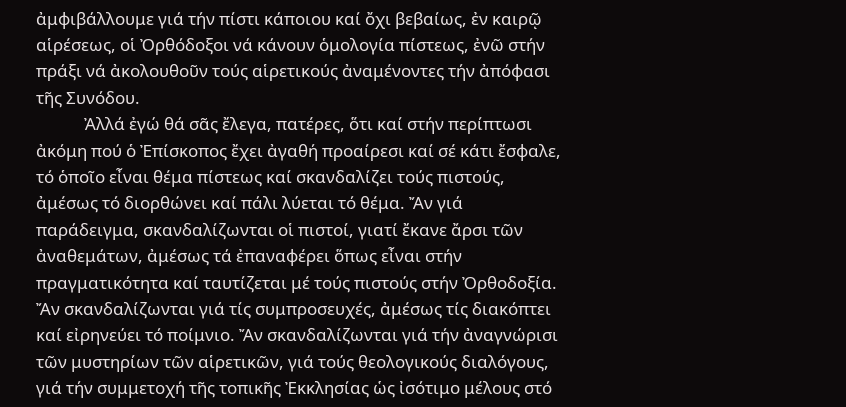ἀμφιβάλλουμε γιά τήν πίστι κάποιου καί ὄχι βεβαίως, ἐν καιρῷ αἱρέσεως, οἱ Ὀρθόδοξοι νά κάνουν ὁμολογία πίστεως, ἐνῶ στήν πράξι νά ἀκολουθοῦν τούς αἱρετικούς ἀναμένοντες τήν ἀπόφασι τῆς Συνόδου.
            Ἀλλά ἐγώ θά σᾶς ἔλεγα, πατέρες, ὅτι καί στήν περίπτωσι ἀκόμη πού ὁ Ἐπίσκοπος ἔχει ἀγαθή προαίρεσι καί σέ κάτι ἔσφαλε, τό ὁποῖο εἶναι θέμα πίστεως καί σκανδαλίζει τούς πιστούς, ἀμέσως τό διορθώνει καί πάλι λύεται τό θέμα. Ἄν γιά παράδειγμα, σκανδαλίζωνται οἱ πιστοί, γιατί ἔκανε ἄρσι τῶν ἀναθεμάτων, ἀμέσως τά ἐπαναφέρει ὅπως εἶναι στήν πραγματικότητα καί ταυτίζεται μέ τούς πιστούς στήν Ὀρθοδοξία. Ἄν σκανδαλίζωνται γιά τίς συμπροσευχές, ἀμέσως τίς διακόπτει καί εἰρηνεύει τό ποίμνιο. Ἄν σκανδαλίζωνται γιά τήν ἀναγνώρισι τῶν μυστηρίων τῶν αἱρετικῶν, γιά τούς θεολογικούς διαλόγους, γιά τήν συμμετοχή τῆς τοπικῆς Ἐκκλησίας ὡς ἰσότιμο μέλους στό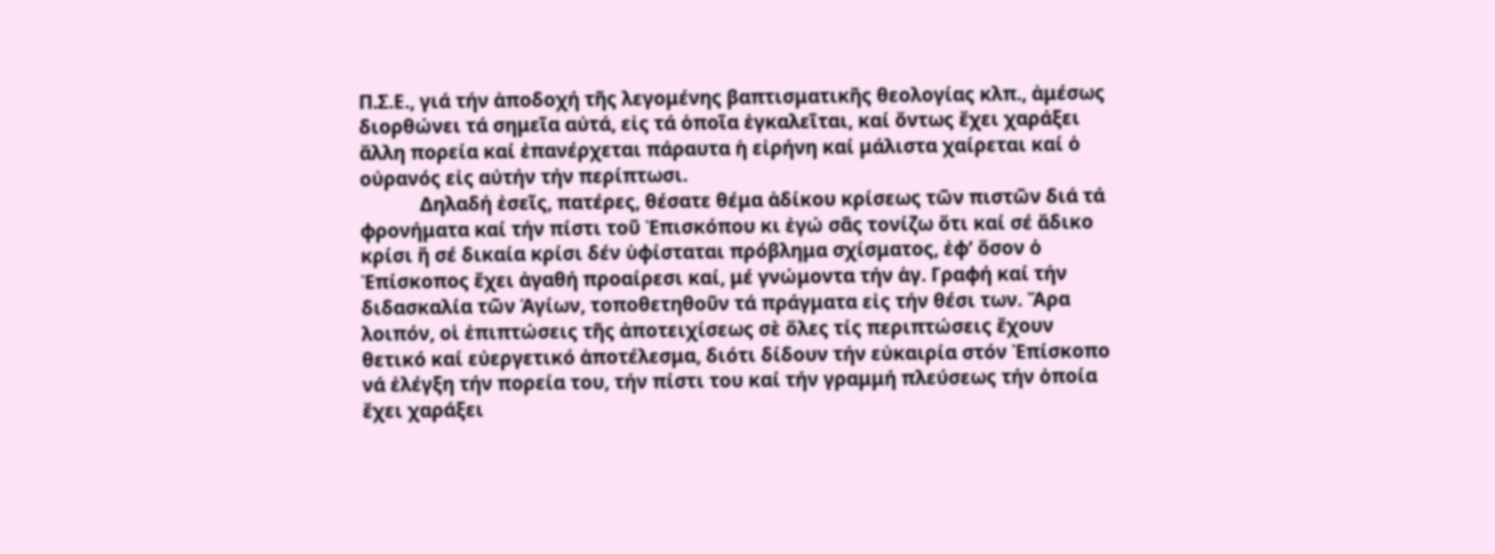Π.Σ.Ε., γιά τήν ἀποδοχή τῆς λεγομένης βαπτισματικῆς θεολογίας κλπ., ἀμέσως διορθώνει τά σημεῖα αὐτά, εἰς τά ὁποῖα ἐγκαλεῖται, καί ὄντως ἔχει χαράξει ἄλλη πορεία καί ἐπανέρχεται πάραυτα ἡ εἰρήνη καί μάλιστα χαίρεται καί ὁ οὐρανός εἰς αὐτήν τήν περίπτωσι.
            Δηλαδή ἐσεῖς, πατέρες, θέσατε θέμα ἀδίκου κρίσεως τῶν πιστῶν διά τά φρονήματα καί τήν πίστι τοῦ Ἐπισκόπου κι ἐγώ σᾶς τονίζω ὅτι καί σέ ἄδικο κρίσι ἤ σέ δικαία κρίσι δέν ὑφίσταται πρόβλημα σχίσματος, ἐφ’ ὅσον ὁ Ἐπίσκοπος ἔχει ἀγαθή προαίρεσι καί, μέ γνώμοντα τήν ἁγ. Γραφή καί τήν διδασκαλία τῶν Ἁγίων, τοποθετηθοῦν τά πράγματα εἰς τήν θέσι των. Ἄρα λοιπόν, οἱ ἐπιπτώσεις τῆς ἀποτειχίσεως σὲ ὅλες τίς περιπτώσεις ἔχουν θετικό καί εὐεργετικό ἀποτέλεσμα, διότι δίδουν τήν εὐκαιρία στόν Ἐπίσκοπο νά ἐλέγξη τήν πορεία του, τήν πίστι του καί τήν γραμμή πλεύσεως τήν ὁποία ἔχει χαράξει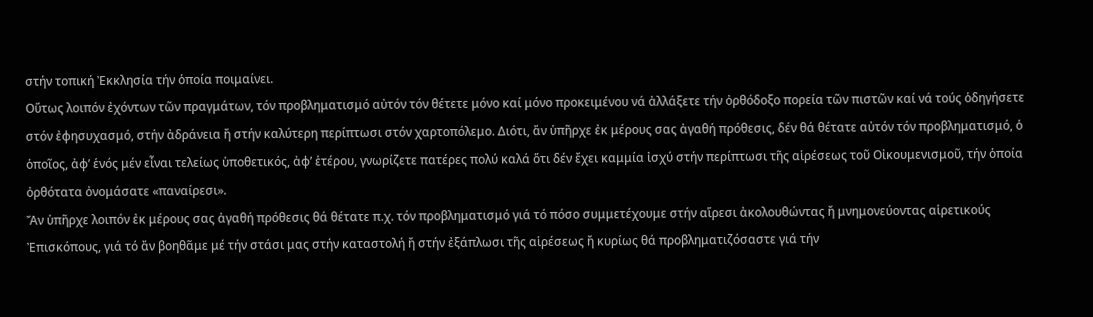στήν τοπική Ἐκκλησία τήν ὁποία ποιμαίνει.
Οὕτως λοιπόν ἐχόντων τῶν πραγμάτων, τόν προβληματισμό αὐτόν τόν θέτετε μόνο καί μόνο προκειμένου νά ἀλλάξετε τήν ὀρθόδοξο πορεία τῶν πιστῶν καί νά τούς ὁδηγήσετε στόν ἐφησυχασμό, στήν ἀδράνεια ἤ στήν καλύτερη περίπτωσι στόν χαρτοπόλεμο. Διότι, ἄν ὑπῆρχε ἐκ μέρους σας ἀγαθή πρόθεσις, δέν θά θέτατε αὐτόν τόν προβληματισμό, ὁ ὁποῖος, ἀφ’ ἑνός μέν εἶναι τελείως ὑποθετικός, ἀφ’ ἑτέρου, γνωρίζετε πατέρες πολύ καλά ὅτι δέν ἔχει καμμία ἰσχύ στήν περίπτωσι τῆς αἱρέσεως τοῦ Οἰκουμενισμοῦ, τήν ὁποία ὀρθότατα ὀνομάσατε «παναίρεσι».
Ἄν ὑπῆρχε λοιπόν ἐκ μέρους σας ἀγαθή πρόθεσις θά θέτατε π.χ. τόν προβληματισμό γιά τό πόσο συμμετέχουμε στήν αἵρεσι ἀκολουθώντας ἤ μνημονεύοντας αἱρετικούς Ἐπισκόπους, γιά τό ἄν βοηθᾶμε μέ τήν στάσι μας στήν καταστολή ἤ στήν ἐξάπλωσι τῆς αἱρέσεως ἤ κυρίως θά προβληματιζόσαστε γιά τήν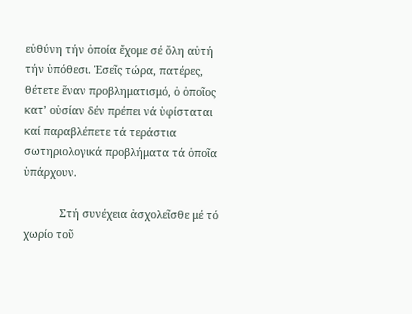εὐθύνη τήν ὁποία ἔχομε σέ ὅλη αὐτή τήν ὑπόθεσι. Ἐσεῖς τώρα, πατέρες, θέτετε ἕναν προβληματισμό, ὁ ὁποῖος κατ’ οὐσίαν δέν πρέπει νά ὑφίσταται καί παραβλέπετε τά τεράστια σωτηριολογικά προβλήματα τά ὁποῖα ὑπάρχουν.

            Στή συνέχεια ἀσχολεῖσθε μέ τό χωρίο τοῦ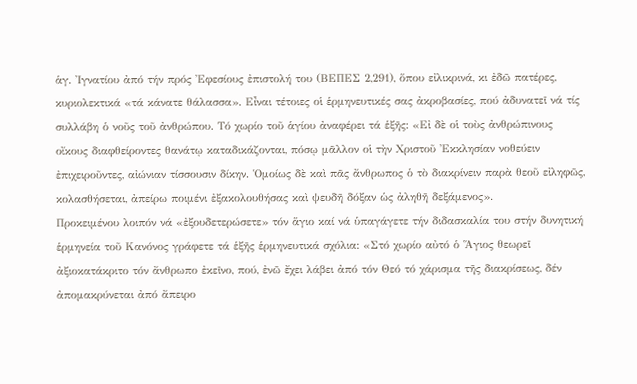ἁγ. Ἰγνατίου ἀπό τήν πρός Ἐφεσίους ἐπιστολή του (ΒΕΠΕΣ 2,291), ὅπου εἰλικρινά, κι ἐδῶ πατέρες, κυριολεκτικά «τά κάνατε θάλασσα». Εἶναι τέτοιες οἱ ἑρμηνευτικές σας ἀκροβασίες, πού ἀδυνατεῖ νά τίς συλλάβη ὁ νοῦς τοῦ ἀνθρώπου. Τό χωρίο τοῦ ἁγίου ἀναφέρει τά ἑξῆς: «Εἰ δὲ οἱ τοὺς ἀνθρώπινους οἴκους διαφθείροντες θανάτῳ καταδικάζονται, πόσῳ μᾶλλον οἱ τὴν Χριστοῦ Ἐκκλησίαν νοθεύειν ἐπιχειροῦντες, αἰώνιαν τίσσουσιν δίκην. Ὁμοίως δὲ καὶ πᾶς ἄνθρωπος ὁ τὸ διακρίνειν παρὰ θεοῦ εἰληφῶς, κολασθήσεται, ἀπείρω ποιμένι ἐξακολουθήσας καὶ ψευδῆ δόξαν ὡς ἀληθῆ δεξάμενος».
Προκειμένου λοιπόν νά «ἐξουδετερώσετε» τόν ἅγιο καί νά ὑπαγάγετε τήν διδασκαλία του στήν δυνητική ἑρμηνεία τοῦ Κανόνος γράφετε τά ἑξῆς ἑρμηνευτικά σχόλια: «Στό χωρίο αὐτό ὁ Ἅγιος θεωρεῖ ἀξιοκατάκριτο τόν ἄνθρωπο ἐκεῖνο, πού, ἐνῶ ἔχει λάβει ἀπό τόν Θεό τό χάρισμα τῆς διακρίσεως, δέν ἀπομακρύνεται ἀπό ἄπειρο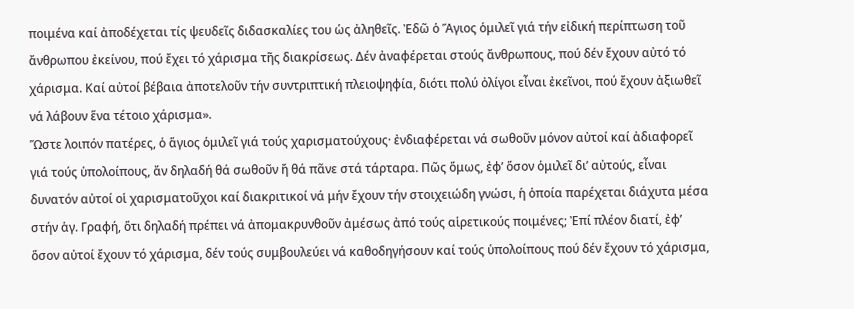ποιμένα καί ἀποδέχεται τίς ψευδεῖς διδασκαλίες του ὡς ἀληθεῖς. Ἐδῶ ὁ Ἅγιος ὁμιλεῖ γιά τήν εἰδική περίπτωση τοῦ ἄνθρωπου ἐκείνου, πού ἔχει τό χάρισμα τῆς διακρίσεως. Δέν ἀναφέρεται στούς ἄνθρωπους, πού δέν ἔχουν αὐτό τό χάρισμα. Καί αὐτοί βέβαια ἀποτελοῦν τήν συντριπτική πλειοψηφία, διότι πολύ ὀλίγοι εἶναι ἐκεῖνοι, πού ἔχουν ἀξιωθεῖ νά λάβουν ἕνα τέτοιο χάρισμα».
Ὥστε λοιπόν πατέρες, ὁ ἅγιος ὁμιλεῖ γιά τούς χαρισματούχους· ἐνδιαφέρεται νά σωθοῦν μόνον αὐτοί καί ἀδιαφορεῖ γιά τούς ὑπολοίπους, ἄν δηλαδή θά σωθοῦν ἤ θά πᾶνε στά τάρταρα. Πῶς ὅμως, ἐφ’ ὅσον ὁμιλεῖ δι’ αὐτούς, εἶναι δυνατόν αὐτοί οἱ χαρισματοῦχοι καί διακριτικοί νά μήν ἔχουν τήν στοιχειώδη γνώσι, ἡ ὁποία παρέχεται διάχυτα μέσα στήν ἁγ. Γραφή, ὅτι δηλαδή πρέπει νά ἀπομακρυνθοῦν ἀμέσως ἀπό τούς αἱρετικούς ποιμένες; Ἐπί πλέον διατί, ἐφ’ ὅσον αὐτοί ἔχουν τό χάρισμα, δέν τούς συμβουλεύει νά καθοδηγήσουν καί τούς ὑπολοίπους πού δέν ἔχουν τό χάρισμα,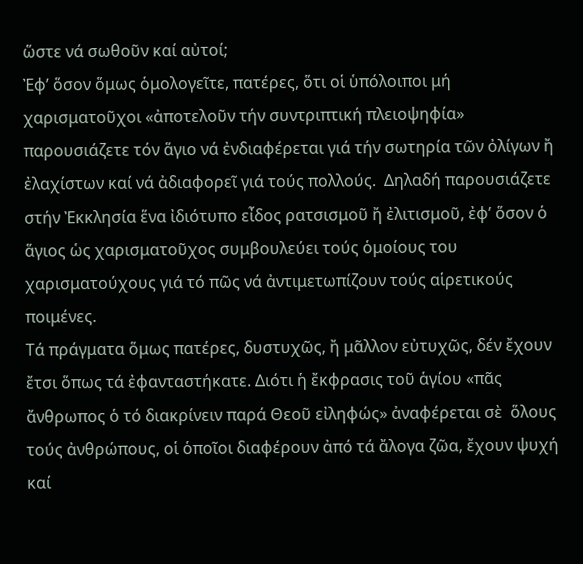ὥστε νά σωθοῦν καί αὐτοί;
Ἐφ’ ὅσον ὅμως ὁμολογεῖτε, πατέρες, ὅτι οἱ ὑπόλοιποι μή χαρισματοῦχοι «ἀποτελοῦν τήν συντριπτική πλειοψηφία» παρουσιάζετε τόν ἅγιο νά ἐνδιαφέρεται γιά τήν σωτηρία τῶν ὀλίγων ἤ ἐλαχίστων καί νά ἀδιαφορεῖ γιά τούς πολλούς.  Δηλαδή παρουσιάζετε στήν Ἐκκλησία ἕνα ἰδιότυπο εἶδος ρατσισμοῦ ἤ ἐλιτισμοῦ, ἐφ’ ὅσον ὁ ἅγιος ὡς χαρισματοῦχος συμβουλεύει τούς ὁμοίους του χαρισματούχους γιά τό πῶς νά ἀντιμετωπίζουν τούς αἱρετικούς ποιμένες.
Τά πράγματα ὅμως πατέρες, δυστυχῶς, ἤ μᾶλλον εὐτυχῶς, δέν ἔχουν ἔτσι ὅπως τά ἐφανταστήκατε. Διότι ἡ ἔκφρασις τοῦ ἁγίου «πᾶς ἄνθρωπος ὁ τό διακρίνειν παρά Θεοῦ εἰληφώς» ἀναφέρεται σὲ  ὅλους τούς ἀνθρώπους, οἱ ὁποῖοι διαφέρουν ἀπό τά ἄλογα ζῶα, ἔχουν ψυχή καί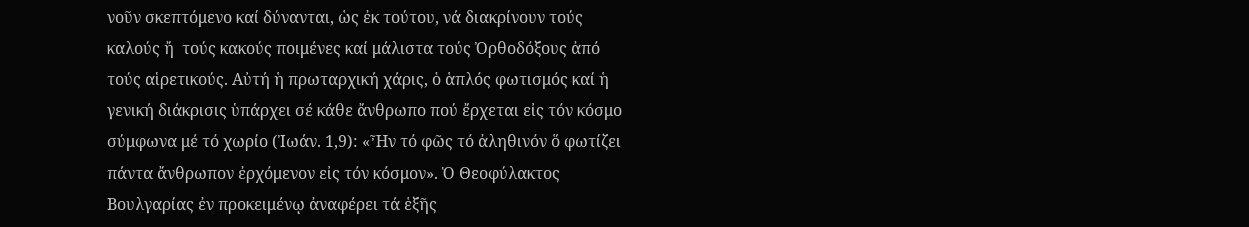νοῦν σκεπτόμενο καί δύνανται, ὡς ἐκ τούτου, νά διακρίνουν τούς καλούς ἤ  τούς κακούς ποιμένες καί μάλιστα τούς Ὀρθοδόξους ἀπό τούς αἱρετικούς. Αὐτή ἡ πρωταρχική χάρις, ὁ ἁπλός φωτισμός καί ἡ γενική διάκρισις ὑπάρχει σέ κάθε ἄνθρωπο πού ἔρχεται εἰς τόν κόσμο σύμφωνα μέ τό χωρίο (Ἰωάν. 1,9): «Ἦν τό φῶς τό ἀληθινόν ὅ φωτίζει πάντα ἄνθρωπον ἐρχόμενον εἰς τόν κόσμον». Ὁ Θεοφύλακτος Βουλγαρίας ἐν προκειμένῳ ἀναφέρει τά ἑξῆς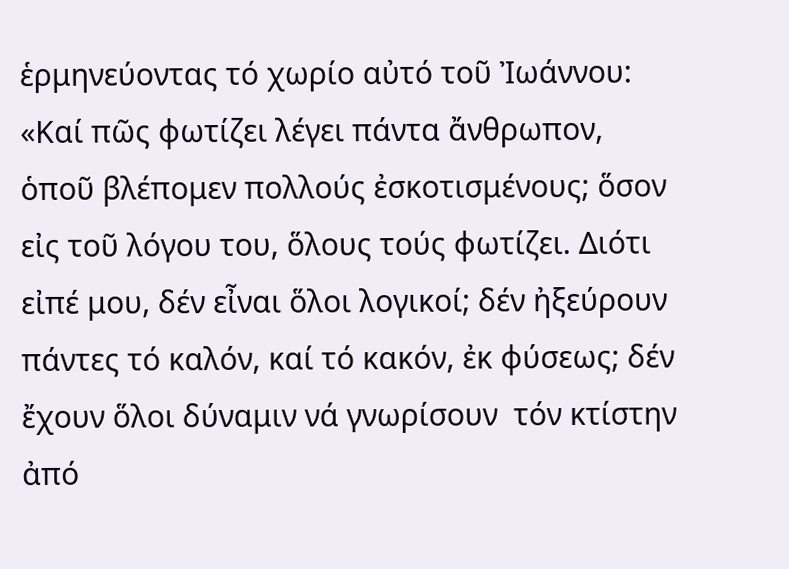ἑρμηνεύοντας τό χωρίο αὐτό τοῦ Ἰωάννου:
«Καί πῶς φωτίζει λέγει πάντα ἄνθρωπον, ὁποῦ βλέπομεν πολλούς ἐσκοτισμένους; ὅσον εἰς τοῦ λόγου του, ὅλους τούς φωτίζει. Διότι εἰπέ μου, δέν εἶναι ὅλοι λογικοί; δέν ἠξεύρουν πάντες τό καλόν, καί τό κακόν, ἐκ φύσεως; δέν ἔχουν ὅλοι δύναμιν νά γνωρίσουν  τόν κτίστην ἀπό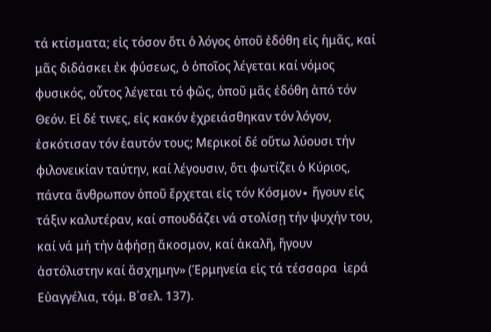τά κτίσματα; εἰς τόσον ὅτι ὁ λόγος ὁποῦ ἐδόθη εἰς ἡμᾶς, καί μᾶς διδάσκει ἐκ φύσεως, ὁ ὁποῖος λέγεται καί νόμος φυσικός, οὗτος λέγεται τό φῶς, ὁποῦ μᾶς ἐδόθη ἀπό τόν Θεόν. Εἰ δέ τινες, εἰς κακόν ἐχρειάσθηκαν τόν λόγον, ἐσκότισαν τόν ἑαυτόν τους; Μερικοί δέ οὕτω λύουσι τήν φιλονεικίαν ταύτην, καί λέγουσιν, ὅτι φωτίζει ὁ Κύριος, πάντα ἄνθρωπον ὁποῦ ἔρχεται εἰς τόν Κόσμον∙ ἤγουν εἰς τάξιν καλυτέραν, καί σπουδάζει νά στολίσῃ τήν ψυχήν του, καί νά μή τήν ἀφήσῃ ἄκοσμον, καί ἀκαλῆ, ἤγουν  ἀστόλιστην καί ἄσχημην» (Ἑρμηνεία εἰς τά τέσσαρα  ἱερά Εὐαγγέλια, τόμ. Β΄σελ. 137).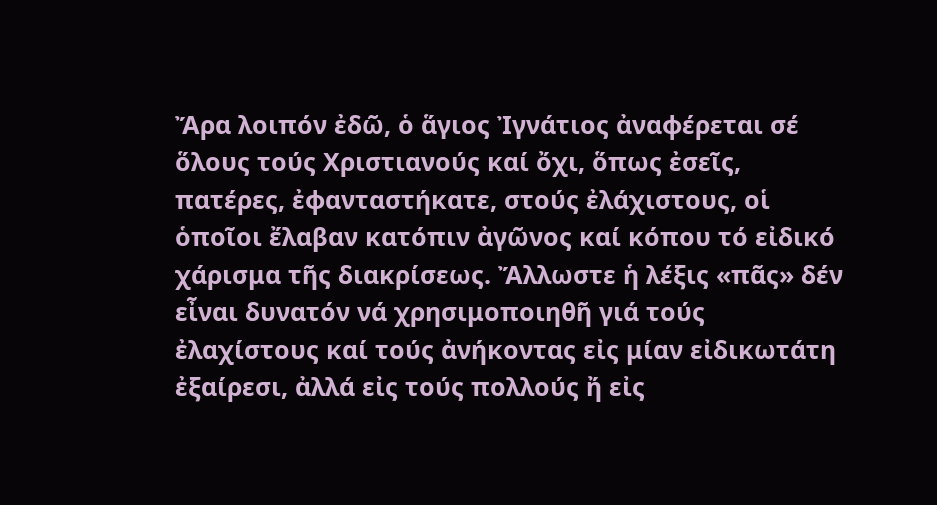Ἄρα λοιπόν ἐδῶ, ὁ ἅγιος Ἰγνάτιος ἀναφέρεται σέ ὅλους τούς Χριστιανούς καί ὄχι, ὅπως ἐσεῖς, πατέρες, ἐφανταστήκατε, στούς ἐλάχιστους, οἱ ὁποῖοι ἔλαβαν κατόπιν ἀγῶνος καί κόπου τό εἰδικό χάρισμα τῆς διακρίσεως. Ἄλλωστε ἡ λέξις «πᾶς» δέν εἶναι δυνατόν νά χρησιμοποιηθῆ γιά τούς ἐλαχίστους καί τούς ἀνήκοντας εἰς μίαν εἰδικωτάτη ἐξαίρεσι, ἀλλά εἰς τούς πολλούς ἤ εἰς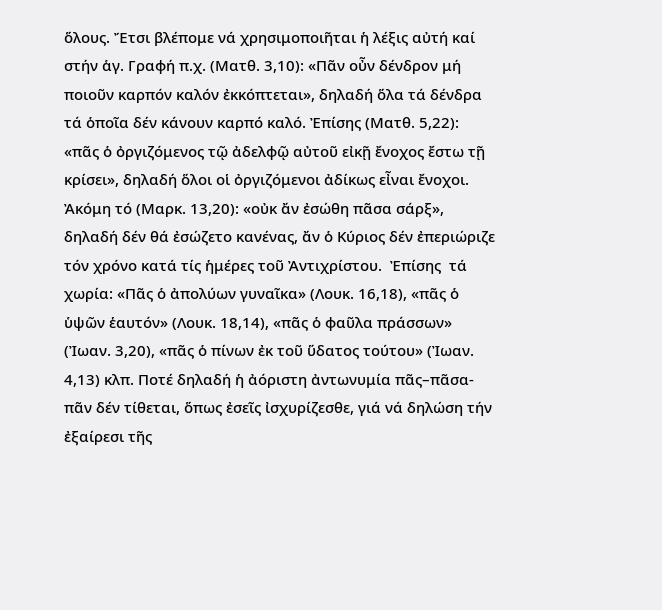ὅλους. Ἔτσι βλέπομε νά χρησιμοποιῆται ἡ λέξις αὐτή καί στήν ἁγ. Γραφή π.χ. (Ματθ. 3,10): «Πᾶν οὖν δένδρον μή ποιοῦν καρπόν καλόν ἐκκόπτεται», δηλαδή ὅλα τά δένδρα τά ὁποῖα δέν κάνουν καρπό καλό. Ἐπίσης (Ματθ. 5,22): «πᾶς ὁ ὀργιζόμενος τῷ ἀδελφῷ αὐτοῦ εἰκῇ ἔνοχος ἔστω τῇ κρίσει», δηλαδή ὅλοι οἱ ὀργιζόμενοι ἀδίκως εἶναι ἔνοχοι.  Ἀκόμη τό (Μαρκ. 13,20): «οὐκ ἄν ἐσώθη πᾶσα σάρξ», δηλαδή δέν θά ἐσώζετο κανένας, ἄν ὁ Κύριος δέν ἐπεριώριζε τόν χρόνο κατά τίς ἡμέρες τοῦ Ἀντιχρίστου.  Ἐπίσης  τά χωρία: «Πᾶς ὁ ἀπολύων γυναῖκα» (Λουκ. 16,18), «πᾶς ὁ ὑψῶν ἑαυτόν» (Λουκ. 18,14), «πᾶς ὁ φαῦλα πράσσων» (Ἰωαν. 3,20), «πᾶς ὁ πίνων ἐκ τοῦ ὕδατος τούτου» (Ἰωαν. 4,13) κλπ. Ποτέ δηλαδή ἡ ἀόριστη ἀντωνυμία πᾶς–πᾶσα-πᾶν δέν τίθεται, ὅπως ἐσεῖς ἰσχυρίζεσθε, γιά νά δηλώση τήν ἐξαίρεσι τῆς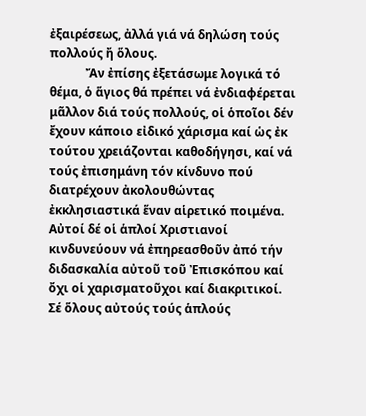ἐξαιρέσεως, ἀλλά γιά νά δηλώση τούς πολλούς ἤ ὅλους.
            Ἄν ἐπίσης ἐξετάσωμε λογικά τό θέμα, ὁ ἅγιος θά πρέπει νά ἐνδιαφέρεται μᾶλλον διά τούς πολλούς, οἱ ὁποῖοι δέν ἔχουν κάποιο εἰδικό χάρισμα καί ὡς ἐκ τούτου χρειάζονται καθοδήγησι, καί νά τούς ἐπισημάνη τόν κίνδυνο πού διατρέχουν ἀκολουθώντας ἐκκλησιαστικά ἕναν αἱρετικό ποιμένα. Αὐτοί δέ οἱ ἁπλοί Χριστιανοί κινδυνεύουν νά ἐπηρεασθοῦν ἀπό τήν διδασκαλία αὐτοῦ τοῦ Ἐπισκόπου καί ὄχι οἱ χαρισματοῦχοι καί διακριτικοί. Σέ ὅλους αὐτούς τούς ἁπλούς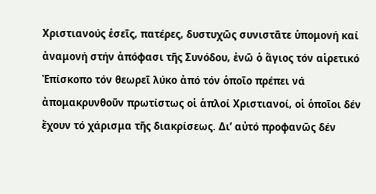Χριστιανούς ἐσεῖς, πατέρες, δυστυχῶς συνιστᾶτε ὑπομονή καί ἀναμονή στήν ἀπόφασι τῆς Συνόδου, ἐνῶ ὁ ἅγιος τόν αἱρετικό Ἐπίσκοπο τόν θεωρεῖ λύκο ἀπό τόν ὁποῖο πρέπει νά ἀπομακρυνθοῦν πρωτίστως οἱ ἁπλοί Χριστιανοί, οἱ ὁποῖοι δέν ἔχουν τό χάρισμα τῆς διακρίσεως. Δι’ αὐτό προφανῶς δέν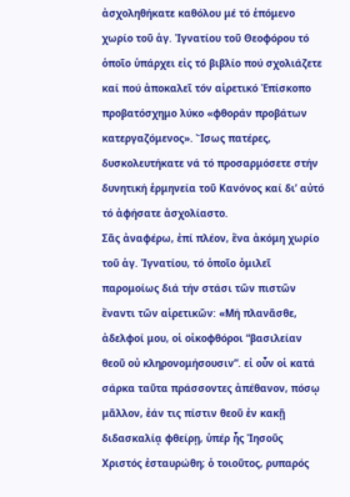ἀσχοληθήκατε καθόλου μέ τό ἑπόμενο χωρίο τοῦ ἁγ. Ἰγνατίου τοῦ Θεοφόρου τό ὁποῖο ὑπάρχει εἰς τό βιβλίο πού σχολιάζετε καί πού ἀποκαλεῖ τόν αἱρετικό Ἐπίσκοπο προβατόσχημο λύκο «φθοράν προβάτων κατεργαζόμενος». Ἴσως πατέρες, δυσκολευτήκατε νά τό προσαρμόσετε στήν δυνητική ἑρμηνεία τοῦ Κανόνος καί δι’ αὐτό τό ἀφήσατε ἀσχολίαστο.
Σᾶς ἀναφέρω, ἐπί πλέον, ἕνα ἀκόμη χωρίο τοῦ ἁγ. Ἰγνατίου, τό ὁποῖο ὁμιλεῖ παρομοίως διά τήν στάσι τῶν πιστῶν ἔναντι τῶν αἱρετικῶν: «Μή πλανᾶσθε, ἀδελφοί μου, οἱ οἰκοφθόροι “βασιλείαν θεοῦ οὐ κληρονομήσουσιν”. εἰ οὖν οἱ κατά σάρκα ταῦτα πράσσοντες ἀπέθανον, πόσῳ μᾶλλον, ἐάν τις πίστιν θεοῦ ἐν κακῇ διδασκαλίᾳ φθείρῃ, ὑπέρ ἧς Ἰησοῦς Χριστός ἐσταυρώθη; ὁ τοιοῦτος, ρυπαρός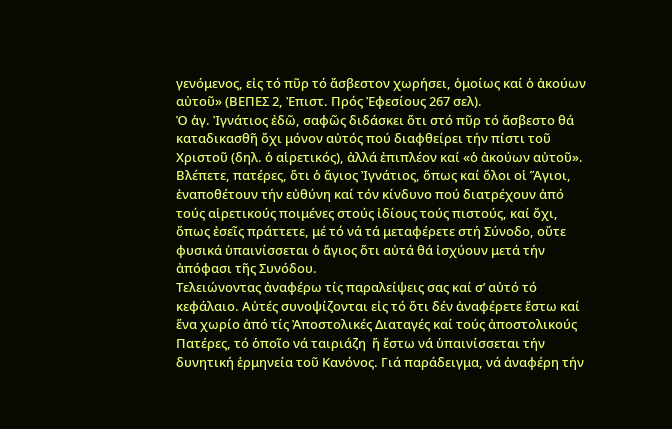γενόμενος, εἰς τό πῦρ τό ἄσβεστον χωρήσει, ὁμοίως καί ὁ ἀκούων αὐτοῦ» (ΒΕΠΕΣ 2, Ἐπιστ. Πρός Ἐφεσίους 267 σελ).
Ὁ ἁγ. Ἰγνάτιος ἐδῶ, σαφῶς διδάσκει ὅτι στό πῦρ τό ἄσβεστο θά καταδικασθῆ ὄχι μόνον αὐτός πού διαφθείρει τήν πίστι τοῦ Χριστοῦ (δηλ. ὁ αἱρετικός), ἀλλά ἐπιπλέον καί «ὁ ἀκούων αὐτοῦ». Βλέπετε, πατέρες, ὅτι ὁ ἅγιος Ἰγνάτιος, ὅπως καί ὅλοι οἱ Ἅγιοι, ἐναποθέτουν τήν εὐθύνη καί τόν κίνδυνο πού διατρέχουν ἀπό τούς αἱρετικούς ποιμένες στούς ἰδίους τούς πιστούς, καί ὄχι, ὅπως ἐσεῖς πράττετε, μέ τό νά τά μεταφέρετε στή Σύνοδο, οὔτε φυσικά ὑπαινίσσεται ὁ ἅγιος ὅτι αὐτά θά ἰσχύουν μετά τήν ἀπόφασι τῆς Συνόδου.
Τελειώνοντας ἀναφέρω τίς παραλείψεις σας καί σ’ αὐτό τό κεφάλαιο. Αὐτές συνοψίζονται εἰς τό ὅτι δέν ἀναφέρετε ἔστω καί ἕνα χωρίο ἀπό τίς Ἀποστολικές Διαταγές καί τούς ἀποστολικούς Πατέρες, τό ὁποῖο νά ταιριάζη  ἤ ἔστω νά ὑπαινίσσεται τήν δυνητική ἑρμηνεία τοῦ Κανόνος. Γιά παράδειγμα, νά ἀναφέρη τήν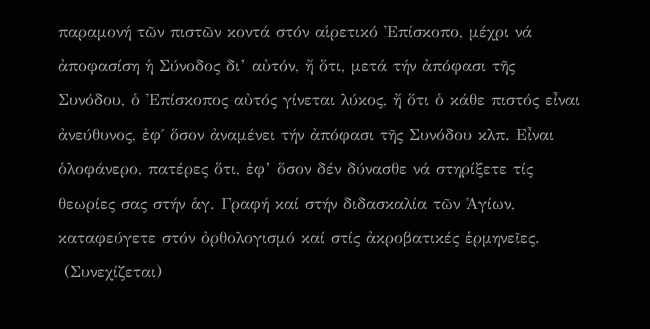παραμονή τῶν πιστῶν κοντά στόν αἱρετικό Ἐπίσκοπο, μέχρι νά ἀποφασίση ἡ Σύνοδος δι’ αὐτόν, ἤ ὅτι, μετά τήν ἀπόφασι τῆς Συνόδου, ὁ Ἐπίσκοπος αὐτός γίνεται λύκος, ἤ ὅτι ὁ κάθε πιστός εἶναι ἀνεύθυνος, ἐφ΄ ὅσον ἀναμένει τήν ἀπόφασι τῆς Συνόδου κλπ. Εἶναι ὁλοφάνερο, πατέρες ὅτι, ἐφ’ ὅσον δέν δύνασθε νά στηρίξετε τίς θεωρίες σας στήν ἁγ. Γραφή καί στήν διδασκαλία τῶν Ἁγίων, καταφεύγετε στόν ὀρθολογισμό καί στίς ἀκροβατικές ἑρμηνεῖες.
 (Συνεχίζεται)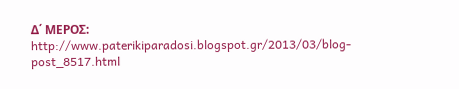Δ΄ ΜΕΡΟΣ:    http://www.paterikiparadosi.blogspot.gr/2013/03/blog-post_8517.html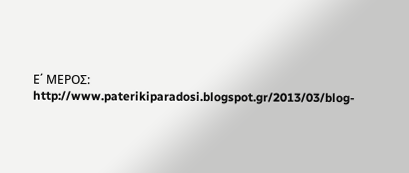Ε΄ ΜΕΡΟΣ:    http://www.paterikiparadosi.blogspot.gr/2013/03/blog-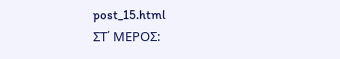post_15.html
ΣΤ΄ ΜΕΡΟΣ: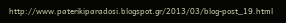http://www.paterikiparadosi.blogspot.gr/2013/03/blog-post_19.html